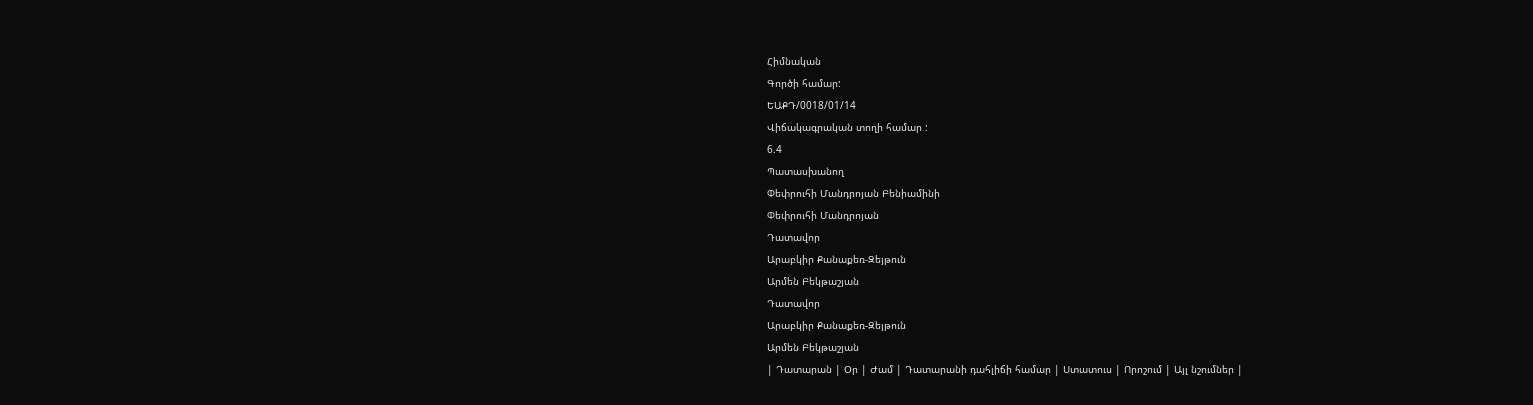Հիմնական
Գործի համար:
ԵԱՔԴ/0018/01/14
Վիճակագրական տողի համար :
6.4
Պատասխանող
Փեփրուհի Մանդրոյան Բենիամինի
Փեփրուհի Մանդրոյան
Դատավոր
Արաբկիր Քանաքեռ-Զեյթուն
Արմեն Բեկթաշյան
Դատավոր
Արաբկիր Քանաքեռ-Զեյթուն
Արմեն Բեկթաշյան
| Դատարան | Օր | Ժամ | Դատարանի դահլիճի համար | Ստատուս | Որոշում | Այլ նշումներ |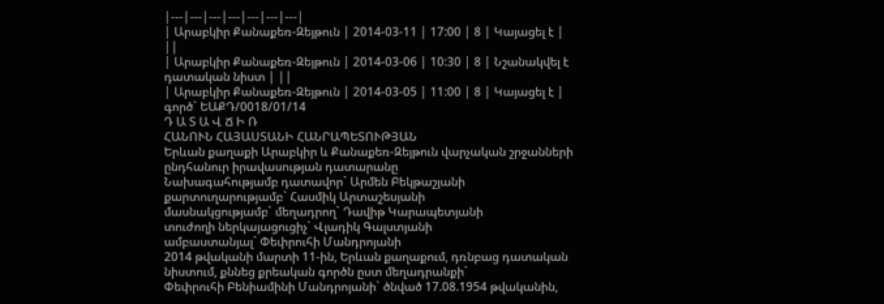|---|---|---|---|---|---|---|
| Արաբկիր Քանաքեռ-Զեյթուն | 2014-03-11 | 17:00 | 8 | Կայացել է | ||
| Արաբկիր Քանաքեռ-Զեյթուն | 2014-03-06 | 10:30 | 8 | Նշանակվել է դատական նիստ | ||
| Արաբկիր Քանաքեռ-Զեյթուն | 2014-03-05 | 11:00 | 8 | Կայացել է |
գործ` ԵԱՔԴ/0018/01/14
Դ Ա Տ Ա Վ Ճ Ի Ռ
ՀԱՆՈՒՆ ՀԱՅԱՍՏԱՆԻ ՀԱՆՐԱՊԵՏՈՒԹՅԱՆ
Երևան քաղաքի Արաբկիր և Քանաքեռ-Զեյթուն վարչական շրջանների ընդհանուր իրավասության դատարանը
Նախագահությամբ դատավոր` Արմեն Բեկթաշյանի
քարտուղարությամբ` Հասմիկ Արտաշեսյանի
մասնակցությամբ` մեղադրող` Դավիթ Կարապետյանի
տուժողի ներկայացուցիչ` Վլադիկ Գալստյանի
ամբաստանյալ` Փեփրուհի Մանդրոյանի
2014 թվականի մարտի 11-ին, Երևան քաղաքում, դռնբաց դատական նիստում, քննեց քրեական գործն ըստ մեղադրանքի`
Փեփրուհի Բենիամինի Մանդրոյանի` ծնված 17.08.1954 թվականին,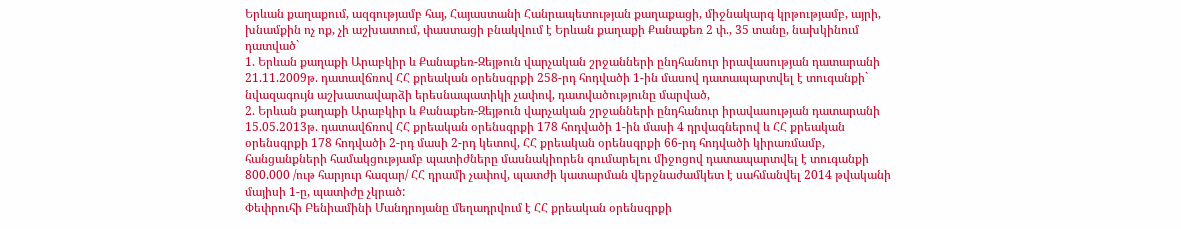Երևան քաղաքում, ազգությամբ հայ, Հայաստանի Հանրապետության քաղաքացի, միջնակարգ կրթությամբ, այրի, խնամքին ոչ ոք, չի աշխատում, փաստացի բնակվում է Երևան քաղաքի Քանաքեռ 2 փ., 35 տանը, նախկինում դատված`
1. Երևան քաղաքի Արաբկիր և Քանաքեռ-Զեյթուն վարչական շրջանների ընդհանուր իրավասության դատարանի 21.11.2009թ. դատավճռով ՀՀ քրեական օրենսգրքի 258-րդ հոդվածի 1-ին մասով դատապարտվել է տուգանքի` նվազագույն աշխատավարձի երեսնապատիկի չափով, դատվածությունը մարված,
2. Երևան քաղաքի Արաբկիր և Քանաքեռ-Զեյթուն վարչական շրջանների ընդհանուր իրավասության դատարանի 15.05.2013թ. դատավճռով ՀՀ քրեական օրենսգրքի 178 հոդվածի 1-ին մասի 4 դրվագներով և ՀՀ քրեական օրենսգրքի 178 հոդվածի 2-րդ մասի 2-րդ կետով, ՀՀ քրեական օրենսգրքի 66-րդ հոդվածի կիրառմամբ, հանցանքների համակցությամբ պատիժները մասնակիորեն գումարելու միջոցով դատապարտվել է տուգանքի 800.000 /ութ հարյուր հազար/ ՀՀ դրամի չափով, պատժի կատարման վերջնաժամկետ է սահմանվել 2014 թվականի մայիսի 1-ը, պատիժը չկրած:
Փեփրուհի Բենիամինի Մանդրոյանը մեղադրվում է ՀՀ քրեական օրենսգրքի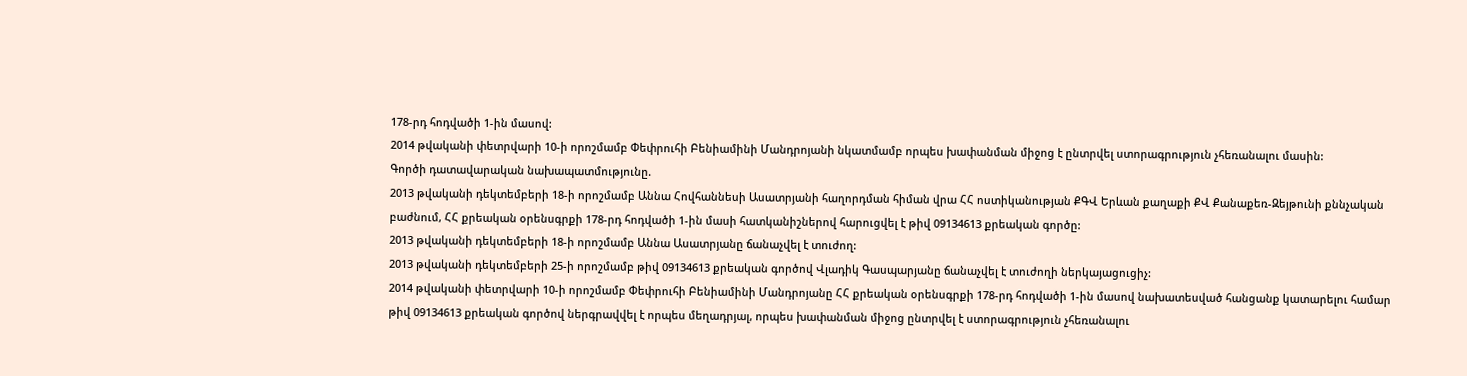178-րդ հոդվածի 1-ին մասով:
2014 թվականի փետրվարի 10-ի որոշմամբ Փեփրուհի Բենիամինի Մանդրոյանի նկատմամբ որպես խափանման միջոց է ընտրվել ստորագրություն չհեռանալու մասին:
Գործի դատավարական նախապատմությունը.
2013 թվականի դեկտեմբերի 18-ի որոշմամբ Աննա Հովհաննեսի Ասատրյանի հաղորդման հիման վրա ՀՀ ոստիկանության ՔԳՎ Երևան քաղաքի ՔՎ Քանաքեռ-Զեյթունի քննչական բաժնում, ՀՀ քրեական օրենսգրքի 178-րդ հոդվածի 1-ին մասի հատկանիշներով հարուցվել է թիվ 09134613 քրեական գործը:
2013 թվականի դեկտեմբերի 18-ի որոշմամբ Աննա Ասատրյանը ճանաչվել է տուժող:
2013 թվականի դեկտեմբերի 25-ի որոշմամբ թիվ 09134613 քրեական գործով Վլադիկ Գասպարյանը ճանաչվել է տուժողի ներկայացուցիչ:
2014 թվականի փետրվարի 10-ի որոշմամբ Փեփրուհի Բենիամինի Մանդրոյանը ՀՀ քրեական օրենսգրքի 178-րդ հոդվածի 1-ին մասով նախատեսված հանցանք կատարելու համար թիվ 09134613 քրեական գործով ներգրավվել է որպես մեղադրյալ, որպես խափանման միջոց ընտրվել է ստորագրություն չհեռանալու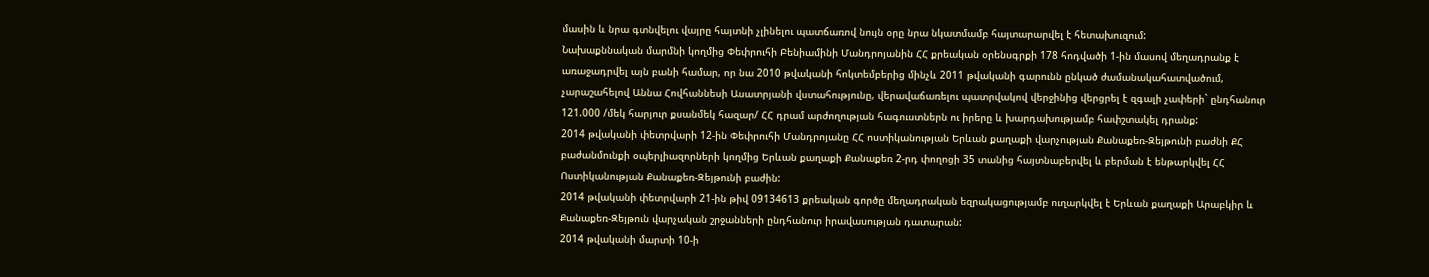մասին և նրա գտնվելու վայրը հայտնի չլինելու պատճառով նույն օրը նրա նկատմամբ հայտարարվել է հետախուզում:
Նախաքննական մարմնի կողմից Փեփրուհի Բենիամինի Մանդրոյանին ՀՀ քրեական օրենսգրքի 178 հոդվածի 1-ին մասով մեղադրանք է առաջադրվել այն բանի համար, որ նա 2010 թվականի հոկտեմբերից մինչև 2011 թվականի գարունն ընկած ժամանակահատվածում, չարաշահելով Աննա Հովհաննեսի Ասատրյանի վստահությունը, վերավաճառելու պատրվակով վերջինից վերցրել է զգալի չափերի` ընդհանուր 121.000 /մեկ հարյուր քսանմեկ հազար/ ՀՀ դրամ արժողության հագուստներն ու իրերը և խարդախությամբ հափշտակել դրանք:
2014 թվականի փետրվարի 12-ին Փեփրուհի Մանդրոյանը ՀՀ ոստիկանության Երևան քաղաքի վարչության Քանաքեռ-Զեյթունի բաժնի ՔՀ բաժանմունքի օպերլիազորների կողմից Երևան քաղաքի Քանաքեռ 2-րդ փողոցի 35 տանից հայտնաբերվել և բերման է ենթարկվել ՀՀ Ոստիկանության Քանաքեռ-Զեյթունի բաժին:
2014 թվականի փետրվարի 21-ին թիվ 09134613 քրեական գործը մեղադրական եզրակացությամբ ուղարկվել է Երևան քաղաքի Արաբկիր և Քանաքեռ-Զեյթուն վարչական շրջանների ընդհանուր իրավասության դատարան:
2014 թվականի մարտի 10-ի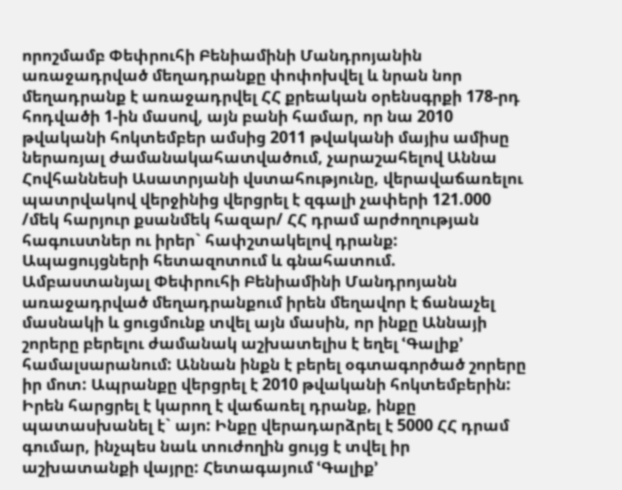որոշմամբ Փեփրուհի Բենիամինի Մանդրոյանին առաջադրված մեղադրանքը փոփոխվել և նրան նոր մեղադրանք է առաջադրվել ՀՀ քրեական օրենսգրքի 178-րդ հոդվածի 1-ին մասով, այն բանի համար, որ նա 2010 թվականի հոկտեմբեր ամսից 2011 թվականի մայիս ամիսը ներառյալ ժամանակահատվածում, չարաշահելով Աննա Հովհաննեսի Ասատրյանի վստահությունը, վերավաճառելու պատրվակով վերջինից վերցրել է զգալի չափերի 121.000 /մեկ հարյուր քսանմեկ հազար/ ՀՀ դրամ արժողության հագուստներ ու իրեր` հափշտակելով դրանք:
Ապացույցների հետազոտում և գնահատում.
Ամբաստանյալ Փեփրուհի Բենիամինի Մանդրոյանն առաջադրված մեղադրանքում իրեն մեղավոր է ճանաչել մասնակի և ցուցմունք տվել այն մասին, որ ինքը Աննայի շորերը բերելու ժամանակ աշխատելիս է եղել ՙԳալիք՚ համալսարանում: Աննան ինքն է բերել օգտագործած շորերը իր մոտ: Ապրանքը վերցրել է 2010 թվականի հոկտեմբերին: Իրեն հարցրել է կարող է վաճառել դրանք, ինքը պատասխանել է` այո: Ինքը վերադարձրել է 5000 ՀՀ դրամ գումար, ինչպես նաև տուժողին ցույց է տվել իր աշխատանքի վայրը: Հետագայում ՙԳալիք՚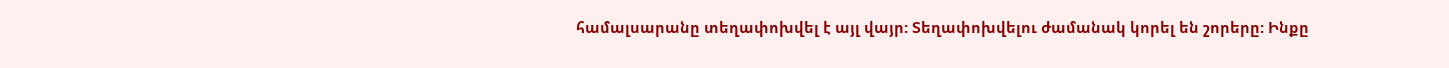համալսարանը տեղափոխվել է այլ վայր: Տեղափոխվելու ժամանակ կորել են շորերը: Ինքը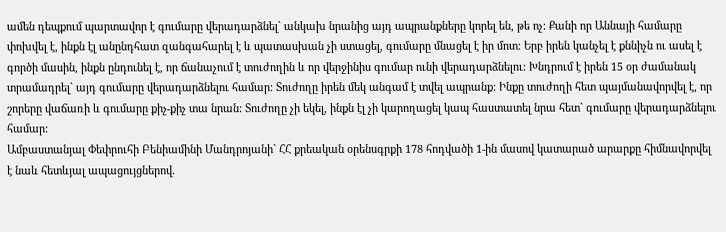ամեն դեպքում պարտավոր է գումարը վերադարձնել` անկախ նրանից այդ ապրանքները կորել են, թե ոչ: Քանի որ Աննայի համարը փոխվել է, ինքն էլ անընդհատ զանգահարել է և պատասխան չի ստացել, գումարը մնացել է իր մոտ: Երբ իրեն կանչել է քննիչն ու ասել է գործի մասին, ինքն ընդունել է, որ ճանաչում է տուժողին և որ վերջինիս գումար ունի վերադարձնելու: Խնդրում է իրեն 15 օր ժամանակ տրամադրել` այդ գումարը վերադարձնելու համար: Տուժողը իրեն մեկ անգամ է տվել ապրանք: Ինքը տուժողի հետ պայմանավորվել է, որ շորերը վաճառի և գումարը քիչ-քիչ տա նրան: Տուժողը չի եկել, ինքն էլ չի կարողացել կապ հաստատել նրա հետ` գումարը վերադարձնելու համար:
Ամբաստանյալ Փեփրուհի Բենիամինի Մանդրոյանի` ՀՀ քրեական օրենսգրքի 178 հոդվածի 1-ին մասով կատարած արարքը հիմնավորվել է նաև հետևյալ ապացույցներով.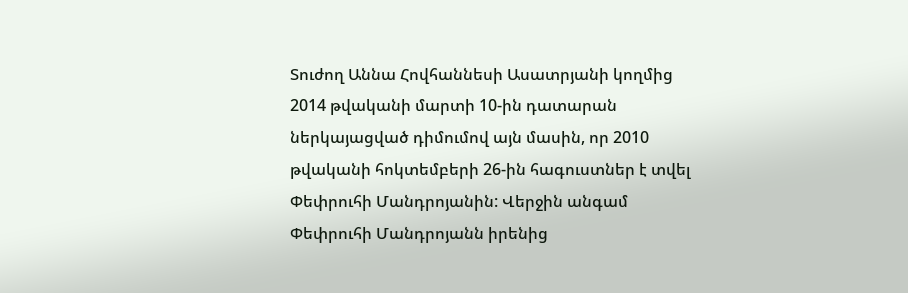Տուժող Աննա Հովհաննեսի Ասատրյանի կողմից 2014 թվականի մարտի 10-ին դատարան ներկայացված դիմումով այն մասին, որ 2010 թվականի հոկտեմբերի 26-ին հագուստներ է տվել Փեփրուհի Մանդրոյանին: Վերջին անգամ Փեփրուհի Մանդրոյանն իրենից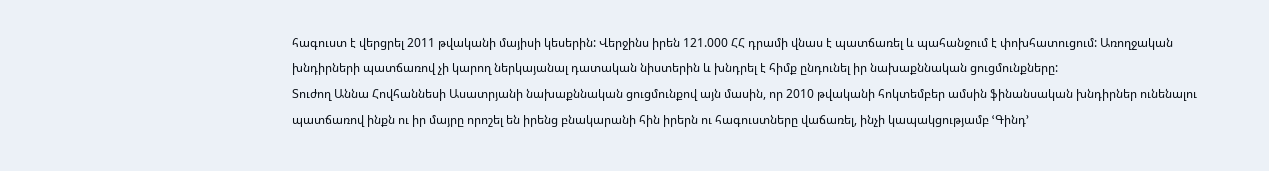հագուստ է վերցրել 2011 թվականի մայիսի կեսերին: Վերջինս իրեն 121.000 ՀՀ դրամի վնաս է պատճառել և պահանջում է փոխհատուցում: Առողջական խնդիրների պատճառով չի կարող ներկայանալ դատական նիստերին և խնդրել է հիմք ընդունել իր նախաքննական ցուցմունքները:
Տուժող Աննա Հովհաննեսի Ասատրյանի նախաքննական ցուցմունքով այն մասին, որ 2010 թվականի հոկտեմբեր ամսին ֆինանսական խնդիրներ ունենալու պատճառով ինքն ու իր մայրը որոշել են իրենց բնակարանի հին իրերն ու հագուստները վաճառել, ինչի կապակցությամբ ՙԳինդ՚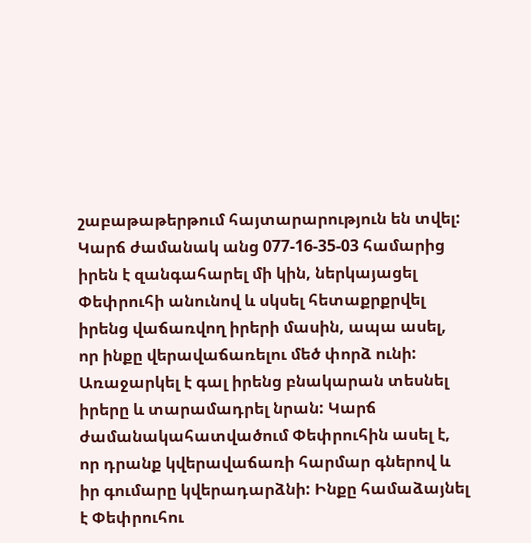շաբաթաթերթում հայտարարություն են տվել: Կարճ ժամանակ անց 077-16-35-03 համարից իրեն է զանգահարել մի կին, ներկայացել Փեփրուհի անունով և սկսել հետաքրքրվել իրենց վաճառվող իրերի մասին, ապա ասել, որ ինքը վերավաճառելու մեծ փորձ ունի: Առաջարկել է գալ իրենց բնակարան տեսնել իրերը և տարամադրել նրան: Կարճ ժամանակահատվածում Փեփրուհին ասել է, որ դրանք կվերավաճառի հարմար գներով և իր գումարը կվերադարձնի: Ինքը համաձայնել է Փեփրուհու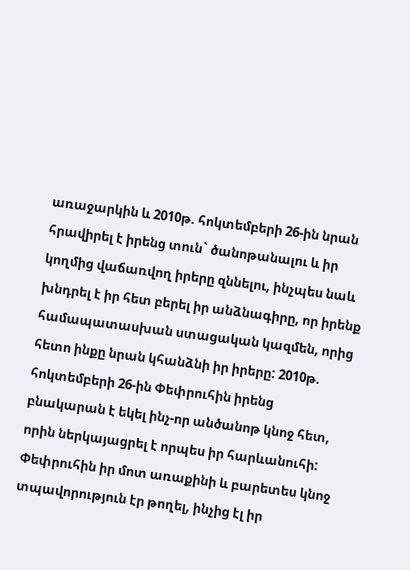առաջարկին և 2010թ. հոկտեմբերի 26-ին նրան հրավիրել է իրենց տուն` ծանոթանալու և իր կողմից վաճառվող իրերը զննելու, ինչպես նաև խնդրել է իր հետ բերել իր անձնագիրը, որ իրենք համապատասխան ստացական կազմեն, որից հետո ինքը նրան կհանձնի իր իրերը: 2010թ. հոկտեմբերի 26-ին Փեփրուհին իրենց բնակարան է եկել ինչ-որ անծանոթ կնոջ հետ, որին ներկայացրել է որպես իր հարևանուհի: Փեփրուհին իր մոտ առաքինի և բարետես կնոջ տպավորություն էր թողել, ինչից էլ իր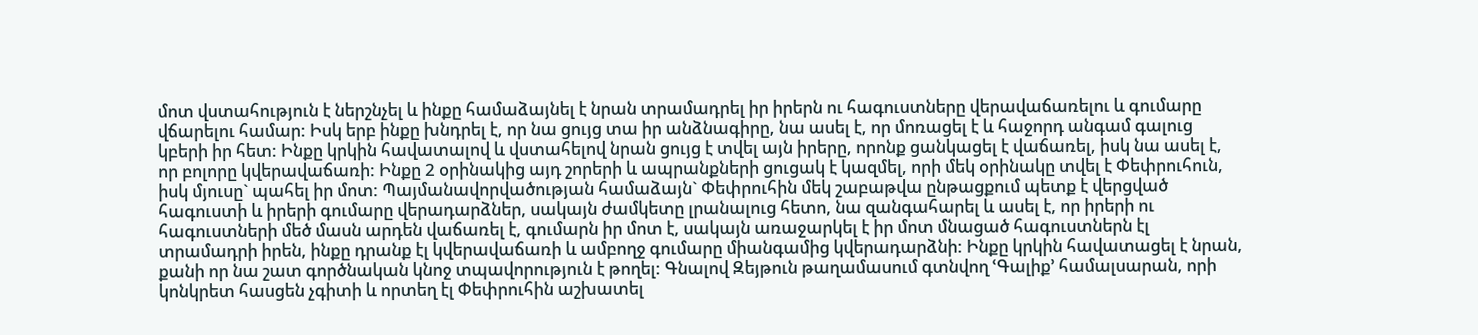մոտ վստահություն է ներշնչել և ինքը համաձայնել է նրան տրամադրել իր իրերն ու հագուստները վերավաճառելու և գումարը վճարելու համար: Իսկ երբ ինքը խնդրել է, որ նա ցույց տա իր անձնագիրը, նա ասել է, որ մոռացել է և հաջորդ անգամ գալուց կբերի իր հետ: Ինքը կրկին հավատալով և վստահելով նրան ցույց է տվել այն իրերը, որոնք ցանկացել է վաճառել, իսկ նա ասել է, որ բոլորը կվերավաճառի: Ինքը 2 օրինակից այդ շորերի և ապրանքների ցուցակ է կազմել, որի մեկ օրինակը տվել է Փեփրուհուն, իսկ մյուսը` պահել իր մոտ: Պայմանավորվածության համաձայն` Փեփրուհին մեկ շաբաթվա ընթացքում պետք է վերցված հագուստի և իրերի գումարը վերադարձներ, սակայն ժամկետը լրանալուց հետո, նա զանգահարել և ասել է, որ իրերի ու հագուստների մեծ մասն արդեն վաճառել է, գումարն իր մոտ է, սակայն առաջարկել է իր մոտ մնացած հագուստներն էլ տրամադրի իրեն, ինքը դրանք էլ կվերավաճառի և ամբողջ գումարը միանգամից կվերադարձնի: Ինքը կրկին հավատացել է նրան, քանի որ նա շատ գործնական կնոջ տպավորություն է թողել: Գնալով Զեյթուն թաղամասում գտնվող ՙԳալիք՚ համալսարան, որի կոնկրետ հասցեն չգիտի և որտեղ էլ Փեփրուհին աշխատել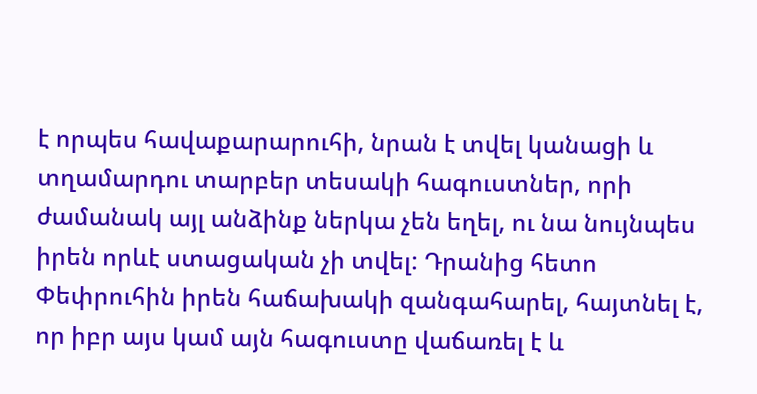է որպես հավաքարարուհի, նրան է տվել կանացի և տղամարդու տարբեր տեսակի հագուստներ, որի ժամանակ այլ անձինք ներկա չեն եղել, ու նա նույնպես իրեն որևէ ստացական չի տվել: Դրանից հետո Փեփրուհին իրեն հաճախակի զանգահարել, հայտնել է, որ իբր այս կամ այն հագուստը վաճառել է և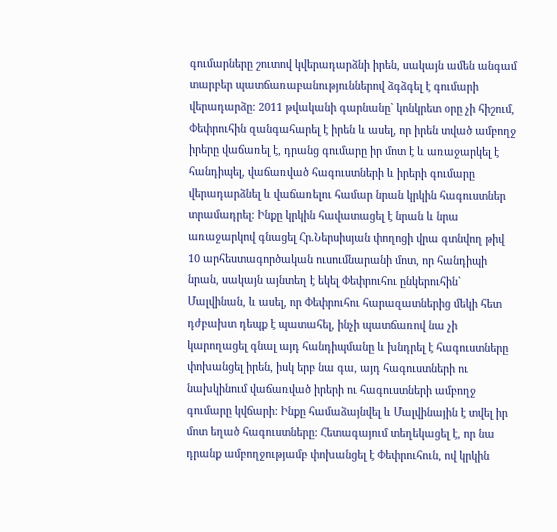գումարները շուտով կվերադարձնի իրեն, սակայն ամեն անգամ տարբեր պատճառաբանություններով ձգձգել է գումարի վերադարձը: 2011 թվականի գարնանը` կոնկրետ օրը չի հիշում, Փեփրուհին զանգահարել է իրեն և ասել, որ իրեն տված ամբողջ իրերը վաճառել է, դրանց գումարը իր մոտ է և առաջարկել է հանդիպել, վաճառված հագուստների և իրերի գումարը վերադարձնել և վաճառելու համար նրան կրկին հագուստներ տրամադրել: Ինքը կրկին հավատացել է նրան և նրա առաջարկով գնացել Հր.Ներսիսյան փողոցի վրա գտնվող թիվ 10 արհեստագործական ուսումնարանի մոտ, որ հանդիպի նրան, սակայն այնտեղ է եկել Փեփրուհու ընկերուհին` Մալվինան, և ասել, որ Փեփրուհու հարազատներից մեկի հետ դժբախտ դեպք է պատահել, ինչի պատճառով նա չի կարողացել գնալ այդ հանդիպմանը և խնդրել է հագուստները փոխանցել իրեն, իսկ երբ նա գա, այդ հագուստների ու նախկինում վաճառված իրերի ու հագուստների ամբողջ գումարը կվճարի: Ինքը համաձայնվել և Մալվինային է տվել իր մոտ եղած հագուստները: Հետագայում տեղեկացել է, որ նա դրանք ամբողջությամբ փոխանցել է Փեփրուհուն, ով կրկին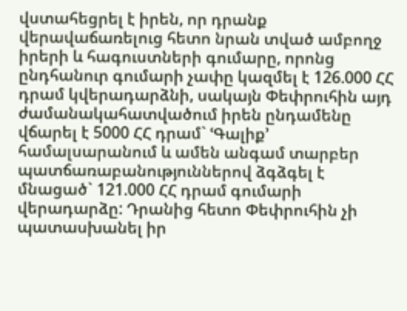վստահեցրել է իրեն, որ դրանք վերավաճառելուց հետո նրան տված ամբողջ իրերի և հագուստների գումարը, որոնց ընդհանուր գումարի չափը կազմել է 126.000 ՀՀ դրամ կվերադարձնի, սակայն Փեփրուհին այդ ժամանակահատվածում իրեն ընդամենը վճարել է 5000 ՀՀ դրամ` ՙԳալիք՚ համալսարանում և ամեն անգամ տարբեր պատճառաբանություններով ձգձգել է մնացած` 121.000 ՀՀ դրամ գումարի վերադարձը: Դրանից հետո Փեփրուհին չի պատասխանել իր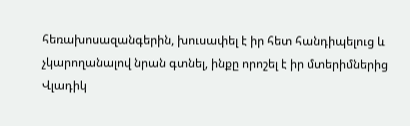հեռախոսազանգերին, խուսափել է իր հետ հանդիպելուց և չկարողանալով նրան գտնել, ինքը որոշել է իր մտերիմներից Վլադիկ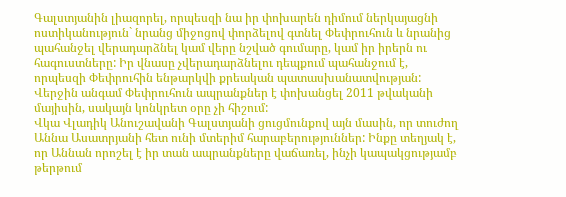Գալստյանին լիազորել, որպեսզի նա իր փոխարեն դիմում ներկայացնի ոստիկանություն` նրանց միջոցով փորձելով գտնել Փեփրուհուն և նրանից պահանջել վերադարձնել կամ վերը նշված գումարը, կամ իր իրերն ու հագուստները: Իր վնասը չվերադարձնելու դեպքում պահանջում է, որպեսզի Փեփրուհին ենթարկվի քրեական պատասխանատվության: Վերջին անգամ Փեփրուհուն ապրանքներ է փոխանցել 2011 թվականի մայիսին, սակայն կոնկրետ օրը չի հիշում:
Վկա Վլադիկ Անուշավանի Գալստյանի ցուցմունքով այն մասին, որ տուժող Աննա Ասատրյանի հետ ունի մտերիմ հարաբերություններ: Ինքը տեղյակ է, որ Աննան որոշել է իր տան ապրանքները վաճառել, ինչի կապակցությամբ թերթում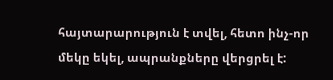հայտարարություն է տվել, հետո ինչ-որ մեկը եկել, ապրանքները վերցրել է: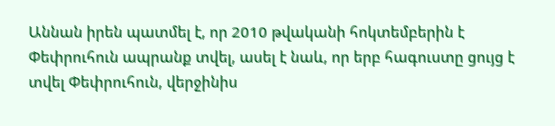Աննան իրեն պատմել է, որ 2010 թվականի հոկտեմբերին է Փեփրուհուն ապրանք տվել, ասել է նաև, որ երբ հագուստը ցույց է տվել Փեփրուհուն, վերջինիս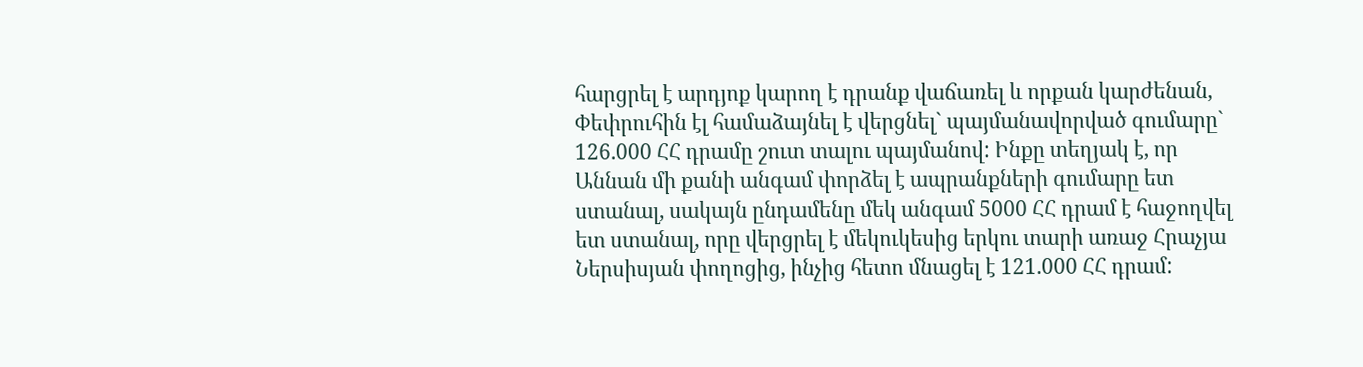հարցրել է արդյոք կարող է դրանք վաճառել և որքան կարժենան, Փեփրուհին էլ համաձայնել է վերցնել` պայմանավորված գումարը` 126.000 ՀՀ դրամը շուտ տալու պայմանով: Ինքը տեղյակ է, որ Աննան մի քանի անգամ փորձել է ապրանքների գումարը ետ ստանալ, սակայն ընդամենը մեկ անգամ 5000 ՀՀ դրամ է հաջողվել ետ ստանալ, որը վերցրել է մեկուկեսից երկու տարի առաջ Հրաչյա Ներսիսյան փողոցից, ինչից հետո մնացել է 121.000 ՀՀ դրամ: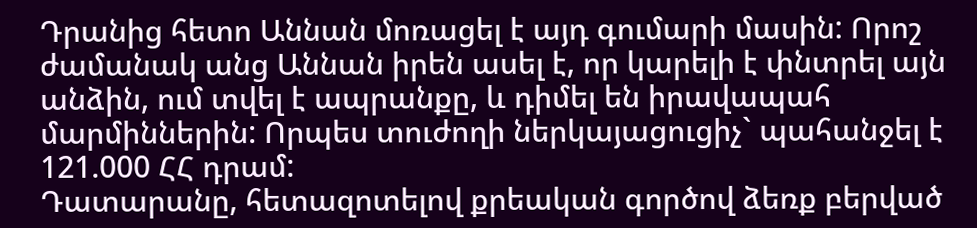Դրանից հետո Աննան մոռացել է այդ գումարի մասին: Որոշ ժամանակ անց Աննան իրեն ասել է, որ կարելի է փնտրել այն անձին, ում տվել է ապրանքը, և դիմել են իրավապահ մարմիններին: Որպես տուժողի ներկայացուցիչ` պահանջել է 121.000 ՀՀ դրամ:
Դատարանը, հետազոտելով քրեական գործով ձեռք բերված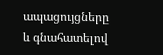ապացույցները և գնահատելով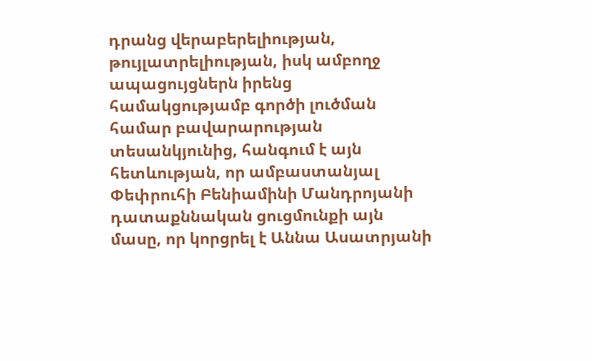դրանց վերաբերելիության, թույլատրելիության, իսկ ամբողջ ապացույցներն իրենց համակցությամբ գործի լուծման համար բավարարության տեսանկյունից, հանգում է այն հետևության, որ ամբաստանյալ Փեփրուհի Բենիամինի Մանդրոյանի դատաքննական ցուցմունքի այն մասը, որ կորցրել է Աննա Ասատրյանի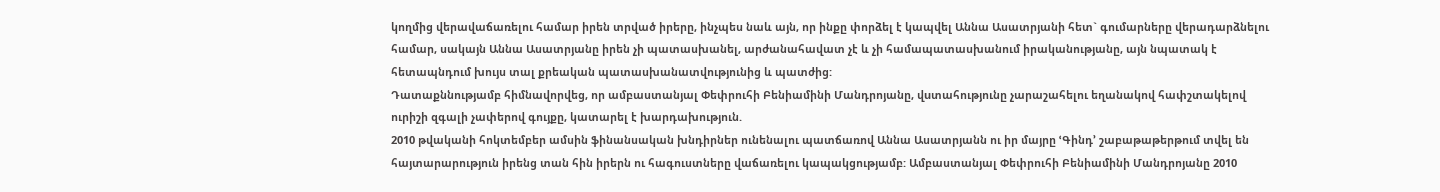կողմից վերավաճառելու համար իրեն տրված իրերը, ինչպես նաև այն, որ ինքը փորձել է կապվել Աննա Ասատրյանի հետ` գումարները վերադարձնելու համար, սակայն Աննա Ասատրյանը իրեն չի պատասխանել, արժանահավատ չէ և չի համապատասխանում իրականությանը, այն նպատակ է հետապնդում խույս տալ քրեական պատասխանատվությունից և պատժից:
Դատաքննությամբ հիմնավորվեց, որ ամբաստանյալ Փեփրուհի Բենիամինի Մանդրոյանը, վuտահությունը չարաշահելու եղանակով հափշտակելով ուրիշի զգալի չափերով գույքը, կատարել է խարդախություն.
2010 թվականի հոկտեմբեր ամսին ֆինանսական խնդիրներ ունենալու պատճառով Աննա Ասատրյանն ու իր մայրը ՙԳինդ՚ շաբաթաթերթում տվել են հայտարարություն իրենց տան հին իրերն ու հագուստները վաճառելու կապակցությամբ: Ամբաստանյալ Փեփրուհի Բենիամինի Մանդրոյանը 2010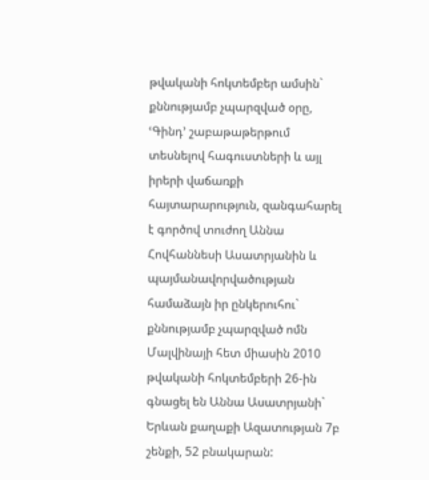թվականի հոկտեմբեր ամսին` քննությամբ չպարզված օրը, ՙԳինդ՚ շաբաթաթերթում տեսնելով հագուստների և այլ իրերի վաճառքի հայտարարություն, զանգահարել է գործով տուժող Աննա Հովհաննեսի Ասատրյանին և պայմանավորվածության համաձայն իր ընկերուհու` քննությամբ չպարզված ոմն Մալվինայի հետ միասին 2010 թվականի հոկտեմբերի 26-ին գնացել են Աննա Ասատրյանի` Երևան քաղաքի Ազատության 7բ շենքի, 52 բնակարան: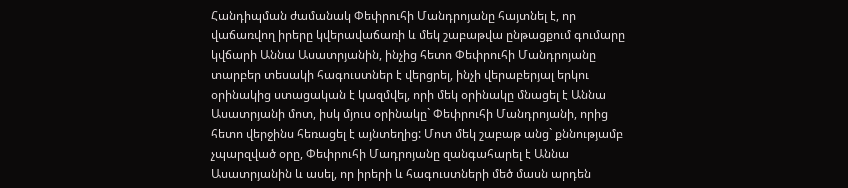Հանդիպման ժամանակ Փեփրուհի Մանդրոյանը հայտնել է, որ վաճառվող իրերը կվերավաճառի և մեկ շաբաթվա ընթացքում գումարը կվճարի Աննա Ասատրյանին, ինչից հետո Փեփրուհի Մանդրոյանը տարբեր տեսակի հագուստներ է վերցրել, ինչի վերաբերյալ երկու օրինակից ստացական է կազմվել, որի մեկ օրինակը մնացել է Աննա Ասատրյանի մոտ, իսկ մյուս օրինակը` Փեփրուհի Մանդրոյանի, որից հետո վերջինս հեռացել է այնտեղից: Մոտ մեկ շաբաթ անց` քննությամբ չպարզված օրը, Փեփրուհի Մադրոյանը զանգահարել է Աննա Ասատրյանին և ասել, որ իրերի և հագուստների մեծ մասն արդեն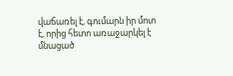վաճառել է, գումարն իր մոտ է, որից հետո առաջարկել է մնացած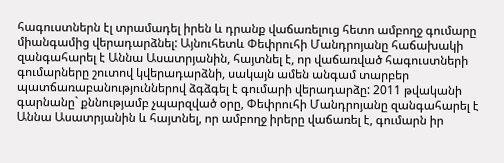հագուստներն էլ տրամադել իրեն և դրանք վաճառելուց հետո ամբողջ գումարը միանգամից վերադարձնել: Այնուհետև Փեփրուհի Մանդրոյանը հաճախակի զանգահարել է Աննա Ասատրյանին, հայտնել է, որ վաճառված հագուստների գումարները շուտով կվերադարձնի, սակայն ամեն անգամ տարբեր պատճառաբանություններով ձգձգել է գումարի վերադարձը: 2011 թվականի գարնանը` քննությամբ չպարզված օրը, Փեփրուհի Մանդրոյանը զանգահարել է Աննա Ասատրյանին և հայտնել, որ ամբողջ իրերը վաճառել է, գումարն իր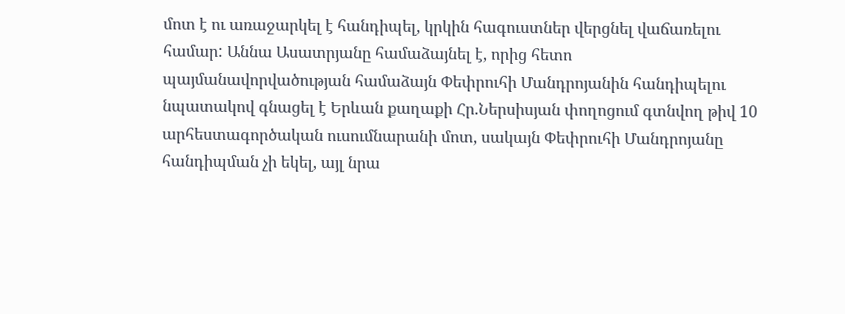մոտ է ու առաջարկել է հանդիպել, կրկին հագուստներ վերցնել վաճառելու համար: Աննա Ասատրյանը համաձայնել է, որից հետո պայմանավորվածության համաձայն Փեփրուհի Մանդրոյանին հանդիպելու նպատակով գնացել է Երևան քաղաքի Հր.Ներսիսյան փողոցում գտնվող թիվ 10 արհեստագործական ուսումնարանի մոտ, սակայն Փեփրուհի Մանդրոյանը հանդիպման չի եկել, այլ նրա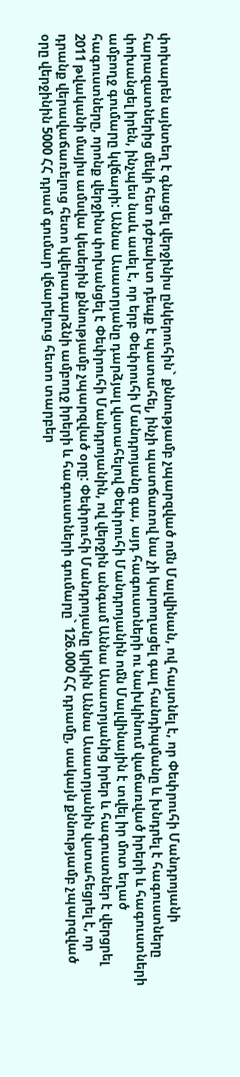փոխարեն այնտեղ է գնացել վերջինիս ընկերուհին` քննությամբ չպարզված ոմն Մալվինան, ով հայտնել է, որ Փեփրուհի Մանդրոյանի հարազատներից մեկի հետ դժբախտ դեպք է պատահել, ինչի պատճառով նա չի կարողացել գալ հանդիպմանը և խնդրել է հագուստները փոխանցել իրեն, ինչպես նաև ասել է, որ երբ Փեփրուհի Մանդրոյանը գա, այդ հագուստների ու նախկինում վաճառված իրերի և հագուստների ամբողջ գումարը կվճարի: Աննա Ասատրյանը դարձյալ վստահելով Փեփրուհի Մանդրոյանին ոմն Մալվինային է տվել իր մոտ եղած հագուստները, որոնք վերջինս փոխանցել է Փեփրուհի Մանդրոյանին, ով վերջին անգամ Աննա Ասատրյանից իրեր և հագուստներ է վերցրել 2011 թվականի մայիս ամսվա կեսերին քննությամբ չպարզված օրը: Փեփրուհի Մանդրոյանը կրկին Աննա Ասատրյանին վստահեցրել է, որ դրանք վերավաճառելուց հետո կվերադարձնի ամբողջ իրերի և հագուստների գումարը` 126.000 ՀՀ դրամը, սակայն քննությամբ չպարզված օրը վերջինին 5000 ՀՀ դրամ գումար վճարելուց հետո տարբեր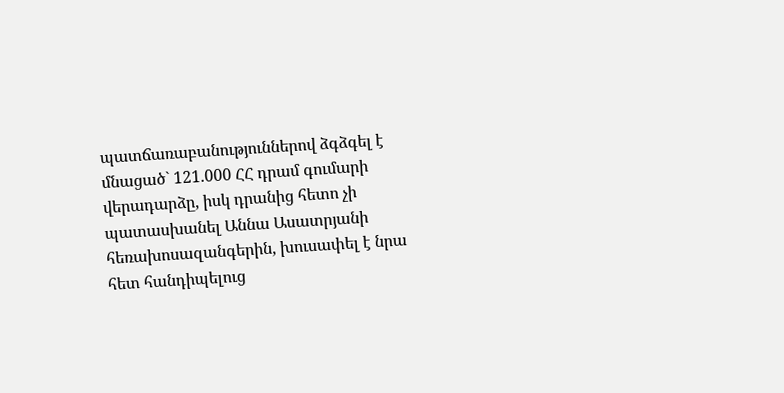պատճառաբանություններով ձգձգել է մնացած` 121.000 ՀՀ դրամ գումարի վերադարձը, իսկ դրանից հետո չի պատասխանել Աննա Ասատրյանի հեռախոսազանգերին, խուսափել է նրա հետ հանդիպելուց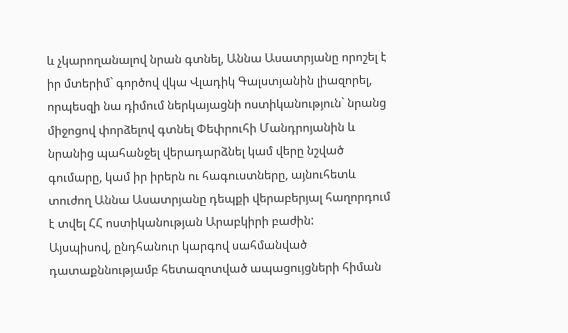և չկարողանալով նրան գտնել, Աննա Ասատրյանը որոշել է իր մտերիմ` գործով վկա Վլադիկ Գալստյանին լիազորել, որպեսզի նա դիմում ներկայացնի ոստիկանություն` նրանց միջոցով փորձելով գտնել Փեփրուհի Մանդրոյանին և նրանից պահանջել վերադարձնել կամ վերը նշված գումարը, կամ իր իրերն ու հագուստները, այնուհետև տուժող Աննա Ասատրյանը դեպքի վերաբերյալ հաղորդում է տվել ՀՀ ոստիկանության Արաբկիրի բաժին:
Այսպիսով, ընդհանուր կարգով սահմանված դատաքննությամբ հետազոտված ապացույցների հիման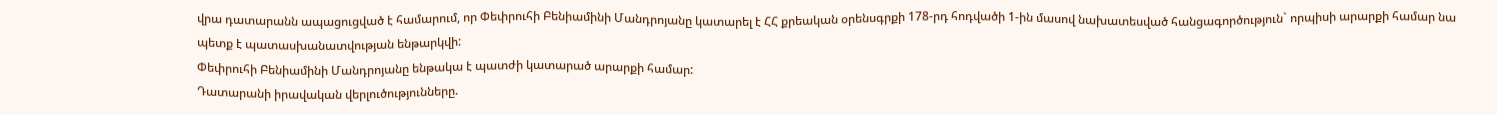վրա դատարանն ապացուցված է համարում, որ Փեփրուհի Բենիամինի Մանդրոյանը կատարել է ՀՀ քրեական օրենսգրքի 178-րդ հոդվածի 1-ին մասով նախատեսված հանցագործություն` որպիսի արարքի համար նա պետք է պատասխանատվության ենթարկվի:
Փեփրուհի Բենիամինի Մանդրոյանը ենթակա է պատժի կատարած արարքի համար:
Դատարանի իրավական վերլուծությունները.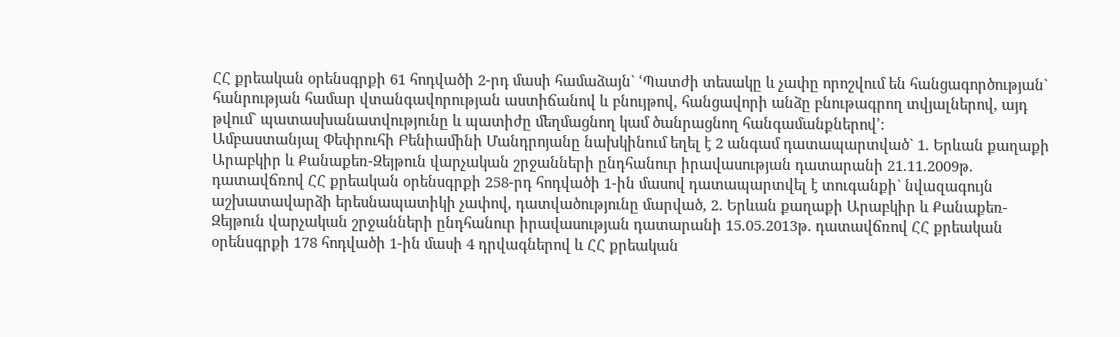ՀՀ քրեական օրենսգրքի 61 հոդվածի 2-րդ մասի համաձայն` ՙՊատժի տեսակը և չափը որոշվում են հանցագործության` հանրության համար վտանգավորության աստիճանով և բնույթով, հանցավորի անձը բնութագրող տվյալներով, այդ թվում` պատասխանատվությունը և պատիժը մեղմացնող կամ ծանրացնող հանգամանքներով՚:
Ամբաստանյալ Փեփրուհի Բենիամինի Մանդրոյանը նախկինում եղել է 2 անգամ դատապարտված` 1. Երևան քաղաքի Արաբկիր և Քանաքեռ-Զեյթուն վարչական շրջանների ընդհանուր իրավասության դատարանի 21.11.2009թ. դատավճռով ՀՀ քրեական օրենսգրքի 258-րդ հոդվածի 1-ին մասով դատապարտվել է տուգանքի` նվազագույն աշխատավարձի երեսնապատիկի չափով, դատվածությունը մարված, 2. Երևան քաղաքի Արաբկիր և Քանաքեռ-Զեյթուն վարչական շրջանների ընդհանուր իրավասության դատարանի 15.05.2013թ. դատավճռով ՀՀ քրեական օրենսգրքի 178 հոդվածի 1-ին մասի 4 դրվագներով և ՀՀ քրեական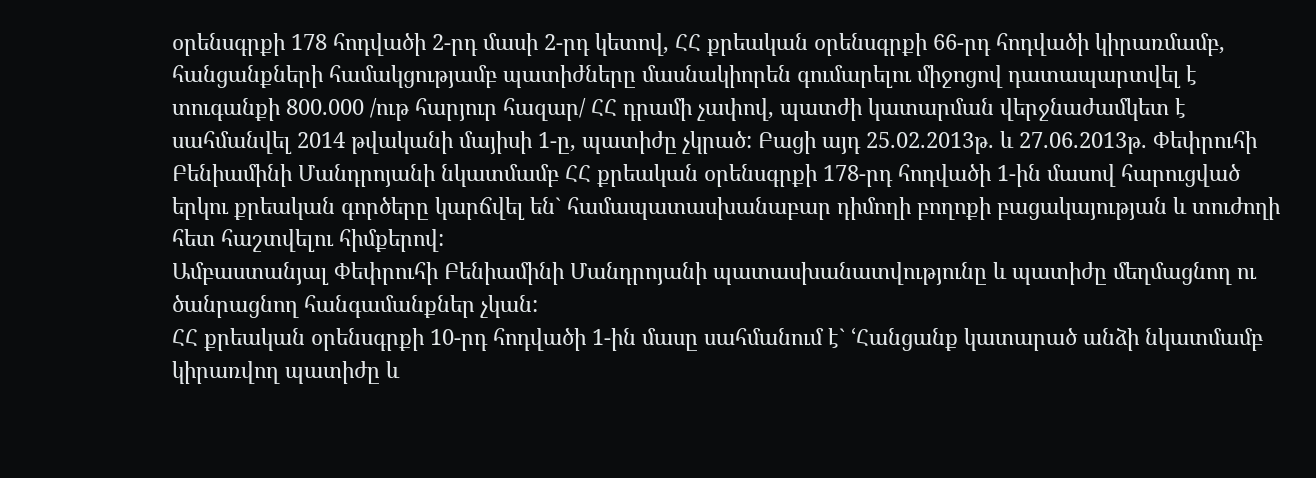օրենսգրքի 178 հոդվածի 2-րդ մասի 2-րդ կետով, ՀՀ քրեական օրենսգրքի 66-րդ հոդվածի կիրառմամբ, հանցանքների համակցությամբ պատիժները մասնակիորեն գումարելու միջոցով դատապարտվել է տուգանքի 800.000 /ութ հարյուր հազար/ ՀՀ դրամի չափով, պատժի կատարման վերջնաժամկետ է սահմանվել 2014 թվականի մայիսի 1-ը, պատիժը չկրած: Բացի այդ 25.02.2013թ. և 27.06.2013թ. Փեփրուհի Բենիամինի Մանդրոյանի նկատմամբ ՀՀ քրեական օրենսգրքի 178-րդ հոդվածի 1-ին մասով հարուցված երկու քրեական գործերը կարճվել են` համապատասխանաբար դիմողի բողոքի բացակայության և տուժողի հետ հաշտվելու հիմքերով:
Ամբաստանյալ Փեփրուհի Բենիամինի Մանդրոյանի պատասխանատվությունը և պատիժը մեղմացնող ու ծանրացնող հանգամանքներ չկան:
ՀՀ քրեական օրենսգրքի 10-րդ հոդվածի 1-ին մասը սահմանում է` ՙՀանցանք կատարած անձի նկատմամբ կիրառվող պատիժը և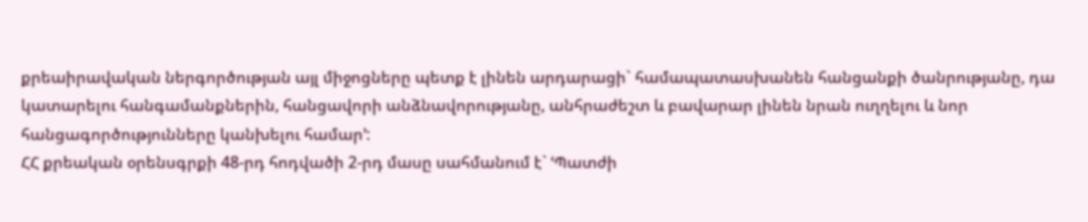քրեաիրավական ներգործության այլ միջոցները պետք է լինեն արդարացի` համապատասխանեն հանցանքի ծանրությանը, դա կատարելու հանգամանքներին, հանցավորի անձնավորությանը, անհրաժեշտ և բավարար լինեն նրան ուղղելու և նոր հանցագործությունները կանխելու համար՚:
ՀՀ քրեական օրենսգրքի 48-րդ հոդվածի 2-րդ մասը սահմանում է` ՙՊատժի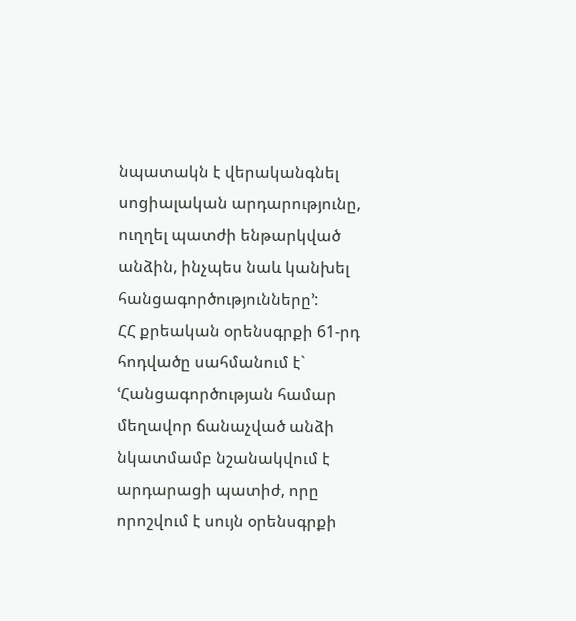նպատակն է վերականգնել սոցիալական արդարությունը, ուղղել պատժի ենթարկված անձին, ինչպես նաև կանխել հանցագործությունները՚:
ՀՀ քրեական օրենսգրքի 61-րդ հոդվածը սահմանում է` ՙՀանցագործության համար մեղավոր ճանաչված անձի նկատմամբ նշանակվում է արդարացի պատիժ, որը որոշվում է սույն օրենսգրքի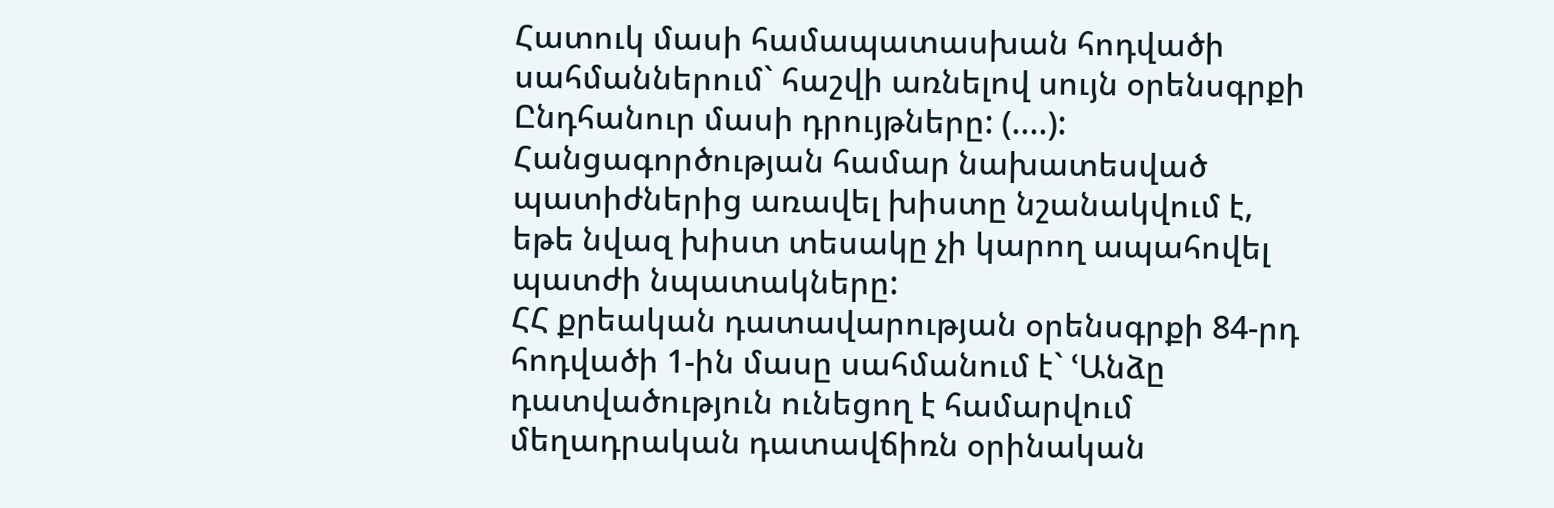Հատուկ մասի համապատասխան հոդվածի սահմաններում` հաշվի առնելով սույն օրենսգրքի Ընդհանուր մասի դրույթները: (....): Հանցագործության համար նախատեսված պատիժներից առավել խիստը նշանակվում է, եթե նվազ խիստ տեսակը չի կարող ապահովել պատժի նպատակները:
ՀՀ քրեական դատավարության օրենսգրքի 84-րդ հոդվածի 1-ին մասը սահմանում է` ՙԱնձը դատվածություն ունեցող է համարվում մեղադրական դատավճիռն օրինական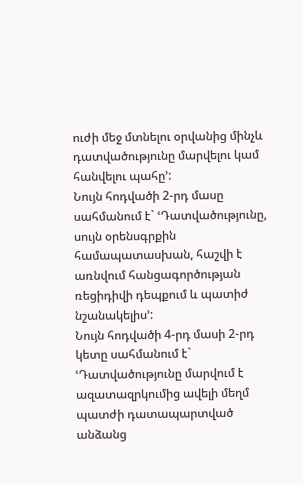ուժի մեջ մտնելու օրվանից մինչև դատվածությունը մարվելու կամ հանվելու պահը՚:
Նույն հոդվածի 2-րդ մասը սահմանում է` ՙԴատվածությունը, սույն օրենսգրքին համապատասխան, հաշվի է առնվում հանցագործության ռեցիդիվի դեպքում և պատիժ նշանակելիս՚:
Նույն հոդվածի 4-րդ մասի 2-րդ կետը սահմանում է` ՙԴատվածությունը մարվում է ազատազրկումից ավելի մեղմ պատժի դատապարտված անձանց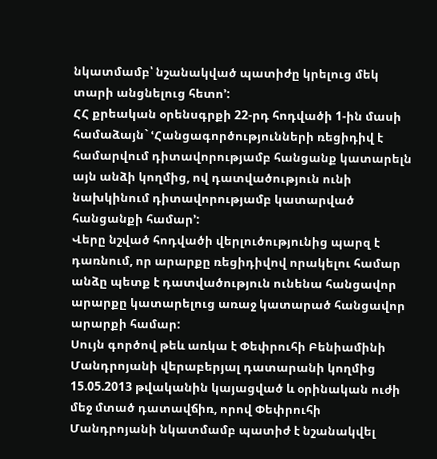նկատմամբ՝ նշանակված պատիժը կրելուց մեկ տարի անցնելուց հետո՚:
ՀՀ քրեական օրենսգրքի 22-րդ հոդվածի 1-ին մասի համաձայն` ՙՀանցագործությունների ռեցիդիվ է համարվում դիտավորությամբ հանցանք կատարելն այն անձի կողմից, ով դատվածություն ունի նախկինում դիտավորությամբ կատարված հանցանքի համար՚:
Վերը նշված հոդվածի վերլուծությունից պարզ է դառնում, որ արարքը ռեցիդիվով որակելու համար անձը պետք է դատվածություն ունենա հանցավոր արարքը կատարելուց առաջ կատարած հանցավոր արարքի համար:
Սույն գործով թեև առկա է Փեփրուհի Բենիամինի Մանդրոյանի վերաբերյալ դատարանի կողմից 15.05.2013 թվականին կայացված և օրինական ուժի մեջ մտած դատավճիռ, որով Փեփրուհի Մանդրոյանի նկատմամբ պատիժ է նշանակվել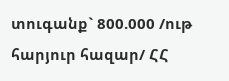տուգանք` 800.000 /ութ հարյուր հազար/ ՀՀ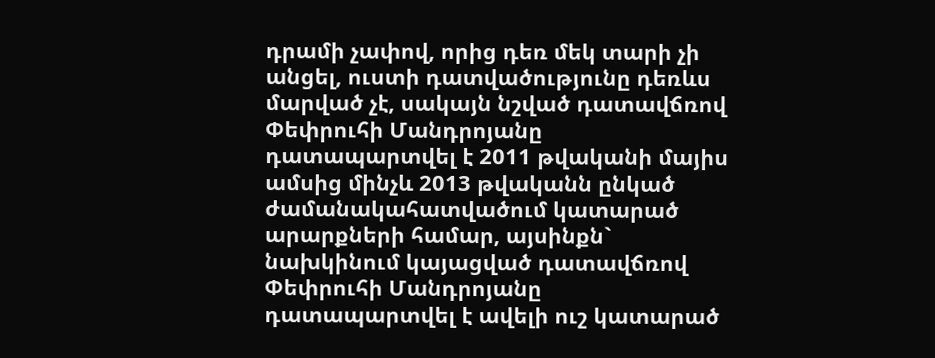դրամի չափով, որից դեռ մեկ տարի չի անցել, ուստի դատվածությունը դեռևս մարված չէ, սակայն նշված դատավճռով Փեփրուհի Մանդրոյանը դատապարտվել է 2011 թվականի մայիս ամսից մինչև 2013 թվականն ընկած ժամանակահատվածում կատարած արարքների համար, այսինքն` նախկինում կայացված դատավճռով Փեփրուհի Մանդրոյանը դատապարտվել է ավելի ուշ կատարած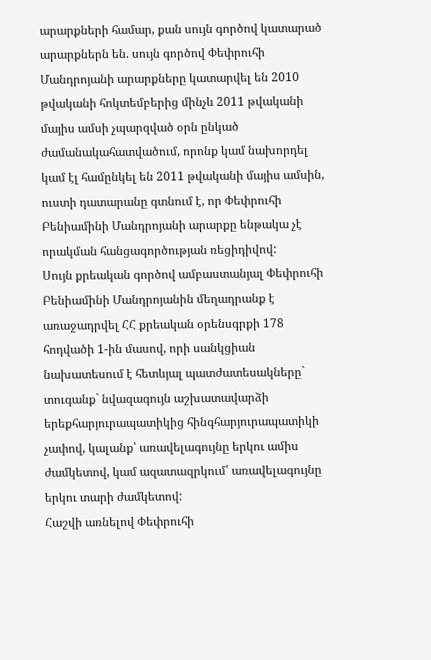արարքների համար, քան սույն գործով կատարած արարքներն են. սույն գործով Փեփրուհի Մանդրոյանի արարքները կատարվել են 2010 թվականի հոկտեմբերից մինչև 2011 թվականի մայիս ամսի չպարզված օրն ընկած ժամանակահատվածում, որոնք կամ նախորդել կամ էլ համընկել են 2011 թվականի մայիս ամսին, ուստի դատարանը գտնում է, որ Փեփրուհի Բենիամինի Մանդրոյանի արարքը ենթակա չէ որակման հանցագործության ռեցիդիվով:
Սույն քրեական գործով ամբաստանյալ Փեփրուհի Բենիամինի Մանդրոյանին մեղադրանք է առաջադրվել ՀՀ քրեական օրենսգրքի 178 հոդվածի 1-ին մասով, որի սանկցիան նախատեսում է հետևյալ պատժատեսակները` տուգանք` նվազագույն աշխատավարձի երեքհարյուրապատիկից հինգհարյուրապատիկի չափով, կալանք՝ առավելագույնը երկու ամիս ժամկետով, կամ ազատազրկում՝ առավելագույնը երկու տարի ժամկետով:
Հաշվի առնելով Փեփրուհի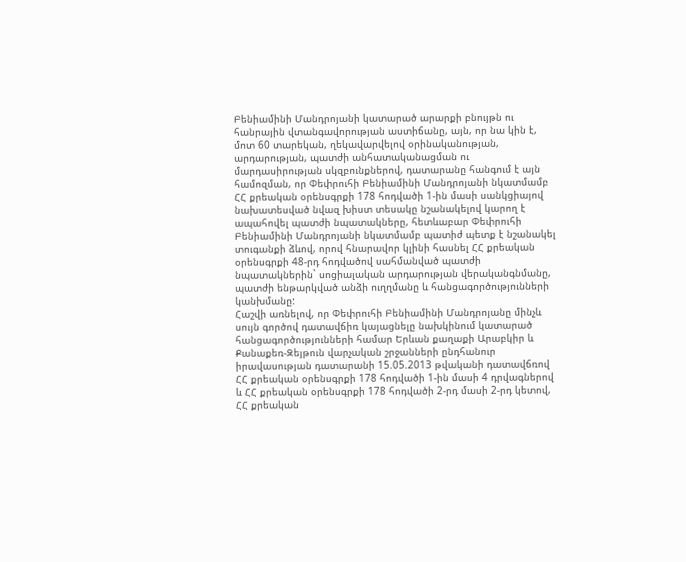Բենիամինի Մանդրոյանի կատարած արարքի բնույթն ու հանրային վտանգավորության աստիճանը, այն, որ նա կին է, մոտ 60 տարեկան, ղեկավարվելով օրինականության, արդարության, պատժի անհատականացման ու մարդասիրության սկզբունքներով, դատարանը հանգում է այն համոզման, որ Փեփրուհի Բենիամինի Մանդրոյանի նկատմամբ ՀՀ քրեական օրենսգրքի 178 հոդվածի 1-ին մասի սանկցիայով նախատեսված նվազ խիստ տեսակը նշանակելով կարող է ապահովել պատժի նպատակները, հետևաբար Փեփրուհի Բենիամինի Մանդրոյանի նկատմամբ պատիժ պետք է նշանակել տուգանքի ձևով, որով հնարավոր կլինի հասնել ՀՀ քրեական օրենսգրքի 48-րդ հոդվածով սահմանված պատժի նպատակներին` սոցիալական արդարության վերականգնմանը, պատժի ենթարկված անձի ուղղմանը և հանցագործությունների կանխմանը:
Հաշվի առնելով, որ Փեփրուհի Բենիամինի Մանդրոյանը մինչև սույն գործով դատավճիռ կայացնելը նախկինում կատարած հանցագործությունների համար Երևան քաղաքի Արաբկիր և Քանաքեռ-Զեյթուն վարչական շրջանների ընդհանուր իրավասության դատարանի 15.05.2013 թվականի դատավճռով ՀՀ քրեական օրենսգրքի 178 հոդվածի 1-ին մասի 4 դրվագներով և ՀՀ քրեական օրենսգրքի 178 հոդվածի 2-րդ մասի 2-րդ կետով, ՀՀ քրեական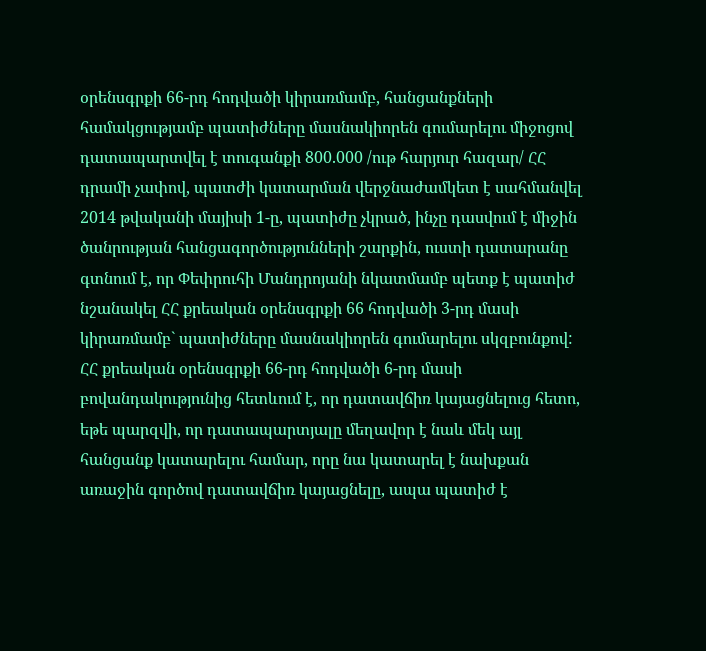օրենսգրքի 66-րդ հոդվածի կիրառմամբ, հանցանքների համակցությամբ պատիժները մասնակիորեն գումարելու միջոցով դատապարտվել է տուգանքի 800.000 /ութ հարյուր հազար/ ՀՀ դրամի չափով, պատժի կատարման վերջնաժամկետ է սահմանվել 2014 թվականի մայիսի 1-ը, պատիժը չկրած, ինչը դասվում է միջին ծանրության հանցագործությունների շարքին, ուստի դատարանը գտնում է, որ Փեփրուհի Մանդրոյանի նկատմամբ պետք է պատիժ նշանակել ՀՀ քրեական օրենսգրքի 66 հոդվածի 3-րդ մասի կիրառմամբ` պատիժները մասնակիորեն գումարելու սկզբունքով:
ՀՀ քրեական օրենսգրքի 66-րդ հոդվածի 6-րդ մասի բովանդակությունից հետևում է, որ դատավճիռ կայացնելուց հետո, եթե պարզվի, որ դատապարտյալը մեղավոր է նաև մեկ այլ հանցանք կատարելու համար, որը նա կատարել է նախքան առաջին գործով դատավճիռ կայացնելը, ապա պատիժ է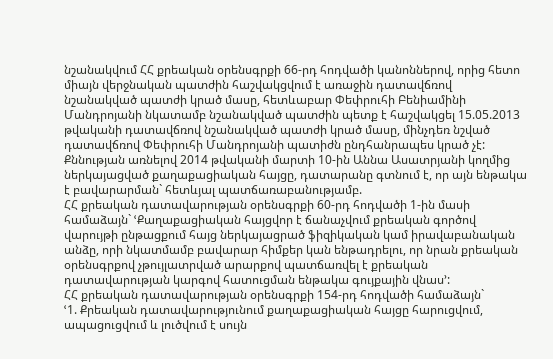նշանակվում ՀՀ քրեական օրենսգրքի 66-րդ հոդվածի կանոններով, որից հետո միայն վերջնական պատժին հաշվակցվում է առաջին դատավճռով նշանակված պատժի կրած մասը, հետևաբար Փեփրուհի Բենիամինի Մանդրոյանի նկատամբ նշանակված պատժին պետք է հաշվակցել 15.05.2013 թվականի դատավճռով նշանակված պատժի կրած մասը, մինչդեռ նշված դատավճռով Փեփրուհի Մանդրոյանի պատիժն ընդհանրապես կրած չէ:
Քննության առնելով 2014 թվականի մարտի 10-ին Աննա Ասատրյանի կողմից ներկայացված քաղաքացիական հայցը, դատարանը գտնում է, որ այն ենթակա է բավարարման` հետևյալ պատճառաբանությամբ.
ՀՀ քրեական դատավարության օրենսգրքի 60-րդ հոդվածի 1-ին մասի համաձայն` ՙՔաղաքացիական հայցվոր է ճանաչվում քրեական գործով վարույթի ընթացքում հայց ներկայացրած ֆիզիկական կամ իրավաբանական անձը, որի նկատմամբ բավարար հիմքեր կան ենթադրելու, որ նրան քրեական օրենսգրքով չթույլատրված արարքով պատճառվել է քրեական դատավարության կարգով հատուցման ենթակա գույքային վնաս՚:
ՀՀ քրեական դատավարության օրենսգրքի 154-րդ հոդվածի համաձայն`
ՙ1. Քրեական դատավարությունում քաղաքացիական հայցը հարուցվում, ապացուցվում և լուծվում է սույն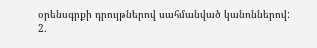օրենսգրքի դրույթներով սահմանված կանոններով:
2.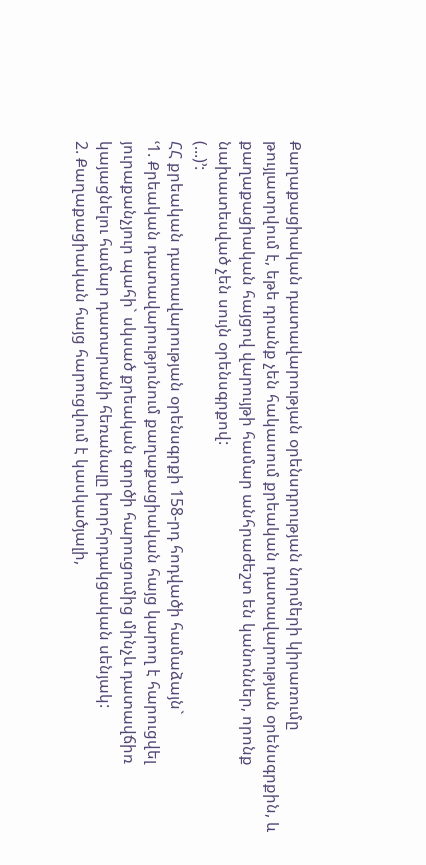Քաղաքացիական դատավարության օրենսդրության նորմերի կիրառումը թույլատրվում է, եթե դրանք չեն հակասում քրեական դատավարության օրենսգրքին, և քաղաքացիական հայցով վարույթի համար անհրաժեշտ են կանոններ, որոնք նախատեսված չեն սույն օրենսգրքով:
(...)՚:
ՀՀ քրեական դատավարության օրենսգրքի 158-րդ հոդվածի համաձայն`
ՙ1. Քրեական դատավարությունում քաղաքացիական հայց կարող է հարուցվել յուրաքանչյուր պահի` սկսած քրեական գործի հարուցումից մինչև դատավճիռ կայացնելու համար դատարանի հեռանալը խորհրդակցական սենյակ:
2. Քաղաքացիական հայց հարուցվում է կասկածյալի,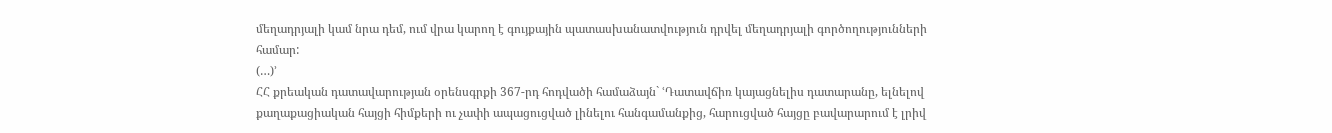մեղադրյալի կամ նրա դեմ, ում վրա կարող է գույքային պատասխանատվություն դրվել մեղադրյալի գործողությունների համար:
(…)՚
ՀՀ քրեական դատավարության օրենսգրքի 367-րդ հոդվածի համաձայն` ՙԴատավճիռ կայացնելիս դատարանը, ելնելով քաղաքացիական հայցի հիմքերի ու չափի ապացուցված լինելու հանգամանքից, հարուցված հայցը բավարարում է լրիվ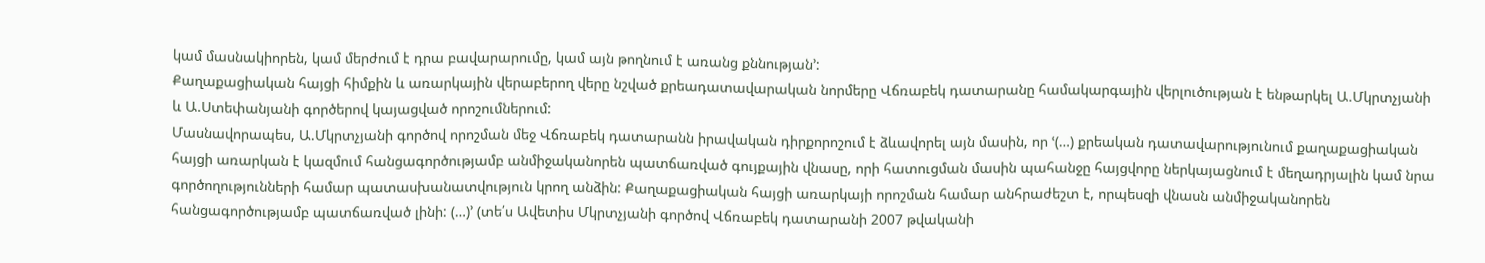կամ մասնակիորեն, կամ մերժում է դրա բավարարումը, կամ այն թողնում է առանց քննության՚:
Քաղաքացիական հայցի հիմքին և առարկային վերաբերող վերը նշված քրեադատավարական նորմերը Վճռաբեկ դատարանը համակարգային վերլուծության է ենթարկել Ա.Մկրտչյանի և Ա.Ստեփանյանի գործերով կայացված որոշումներում:
Մասնավորապես, Ա.Մկրտչյանի գործով որոշման մեջ Վճռաբեկ դատարանն իրավական դիրքորոշում է ձևավորել այն մասին, որ ՙ(…) քրեական դատավարությունում քաղաքացիական հայցի առարկան է կազմում հանցագործությամբ անմիջականորեն պատճառված գույքային վնասը, որի հատուցման մասին պահանջը հայցվորը ներկայացնում է մեղադրյալին կամ նրա գործողությունների համար պատասխանատվություն կրող անձին: Քաղաքացիական հայցի առարկայի որոշման համար անհրաժեշտ է, որպեսզի վնասն անմիջականորեն հանցագործությամբ պատճառված լինի: (…)՚ (տե՛ս Ավետիս Մկրտչյանի գործով Վճռաբեկ դատարանի 2007 թվականի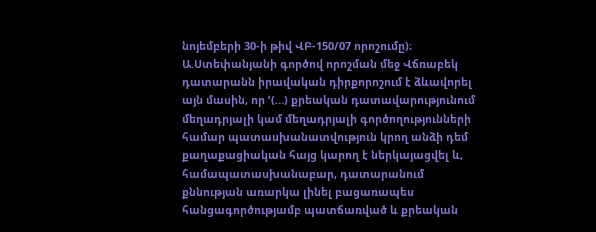նոյեմբերի 30-ի թիվ ՎԲ-150/07 որոշումը)։
Ա.Ստեփանյանի գործով որոշման մեջ Վճռաբեկ դատարանն իրավական դիրքորոշում է ձևավորել այն մասին, որ ՙ(…) քրեական դատավարությունում մեղադրյալի կամ մեղադրյալի գործողությունների համար պատասխանատվություն կրող անձի դեմ քաղաքացիական հայց կարող է ներկայացվել և, համապատասխանաբար, դատարանում քննության առարկա լինել բացառապես հանցագործությամբ պատճառված և քրեական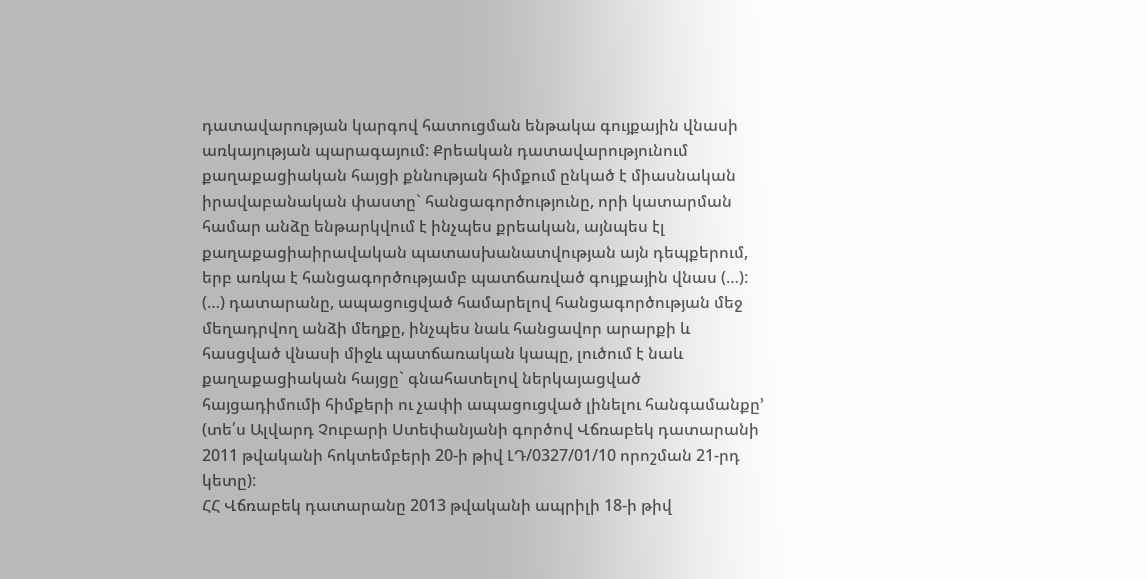դատավարության կարգով հատուցման ենթակա գույքային վնասի առկայության պարագայում: Քրեական դատավարությունում քաղաքացիական հայցի քննության հիմքում ընկած է միասնական իրավաբանական փաստը` հանցագործությունը, որի կատարման համար անձը ենթարկվում է ինչպես քրեական, այնպես էլ քաղաքացիաիրավական պատասխանատվության այն դեպքերում, երբ առկա է հանցագործությամբ պատճառված գույքային վնաս (…):
(…) դատարանը, ապացուցված համարելով հանցագործության մեջ մեղադրվող անձի մեղքը, ինչպես նաև հանցավոր արարքի և հասցված վնասի միջև պատճառական կապը, լուծում է նաև քաղաքացիական հայցը` գնահատելով ներկայացված հայցադիմումի հիմքերի ու չափի ապացուցված լինելու հանգամանքը՚ (տե՛ս Ալվարդ Չուբարի Ստեփանյանի գործով Վճռաբեկ դատարանի 2011 թվականի հոկտեմբերի 20-ի թիվ ԼԴ/0327/01/10 որոշման 21-րդ կետը):
ՀՀ Վճռաբեկ դատարանը 2013 թվականի ապրիլի 18-ի թիվ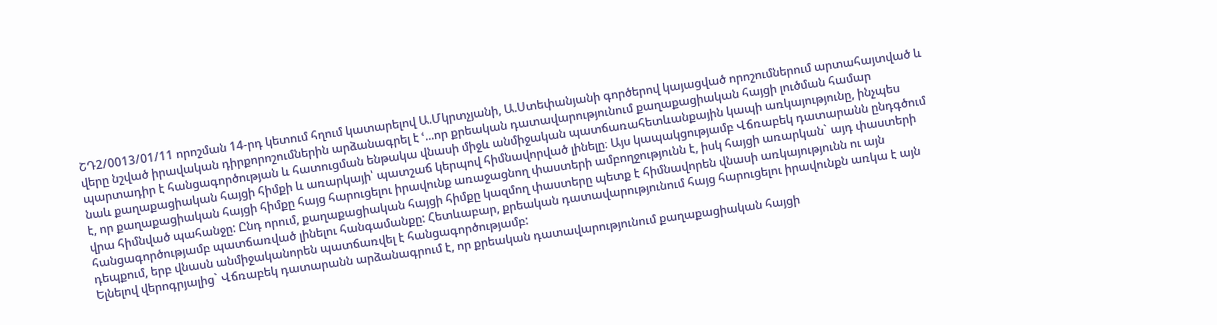ՇԴ2/0013/01/11 որոշման 14-րդ կետում հղում կատարելով Ա.Մկրտչյանի, Ա.Ստեփանյանի գործերով կայացված որոշումներում արտահայտված և վերը նշված իրավական դիրքորոշումներին արձանագրել է ՙ...որ քրեական դատավարությունում քաղաքացիական հայցի լուծման համար պարտադիր է հանցագործության և հատուցման ենթակա վնասի միջև անմիջական պատճառահետևանքային կապի առկայությունը, ինչպես նաև քաղաքացիական հայցի հիմքի և առարկայի՝ պատշաճ կերպով հիմնավորված լինելը։ Այս կապակցությամբ Վճռաբեկ դատարանն ընդգծում է, որ քաղաքացիական հայցի հիմքը հայց հարուցելու իրավունք առաջացնող փաստերի ամբողջությունն է, իսկ հայցի առարկան` այդ փաստերի վրա հիմնված պահանջը: Ընդ որում, քաղաքացիական հայցի հիմքը կազմող փաստերը պետք է հիմնավորեն վնասի առկայությունն ու այն հանցագործությամբ պատճառված լինելու հանգամանքը: Հետևաբար, քրեական դատավարությունում հայց հարուցելու իրավունքն առկա է այն դեպքում, երբ վնասն անմիջականորեն պատճառվել է հանցագործությամբ:
Ելնելով վերոգրյալից` Վճռաբեկ դատարանն արձանագրում է, որ քրեական դատավարությունում քաղաքացիական հայցի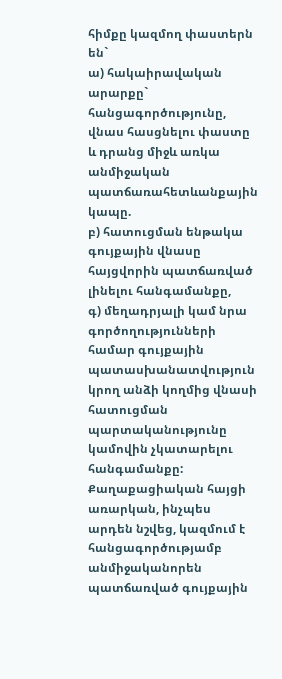հիմքը կազմող փաստերն են`
ա) հակաիրավական արարքը` հանցագործությունը, վնաս հասցնելու փաստը և դրանց միջև առկա անմիջական պատճառահետևանքային կապը.
բ) հատուցման ենթակա գույքային վնասը հայցվորին պատճառված լինելու հանգամանքը,
գ) մեղադրյալի կամ նրա գործողությունների համար գույքային պատասխանատվություն կրող անձի կողմից վնասի հատուցման պարտականությունը կամովին չկատարելու հանգամանքը:
Քաղաքացիական հայցի առարկան, ինչպես արդեն նշվեց, կազմում է հանցագործությամբ անմիջականորեն պատճառված գույքային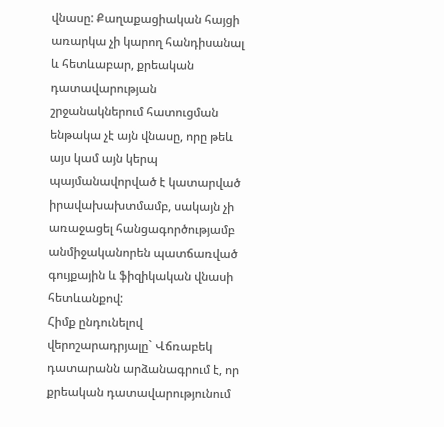վնասը: Քաղաքացիական հայցի առարկա չի կարող հանդիսանալ և հետևաբար, քրեական դատավարության շրջանակներում հատուցման ենթակա չէ այն վնասը, որը թեև այս կամ այն կերպ պայմանավորված է կատարված իրավախախտմամբ, սակայն չի առաջացել հանցագործությամբ անմիջականորեն պատճառված գույքային և ֆիզիկական վնասի հետևանքով:
Հիմք ընդունելով վերոշարադրյալը` Վճռաբեկ դատարանն արձանագրում է, որ քրեական դատավարությունում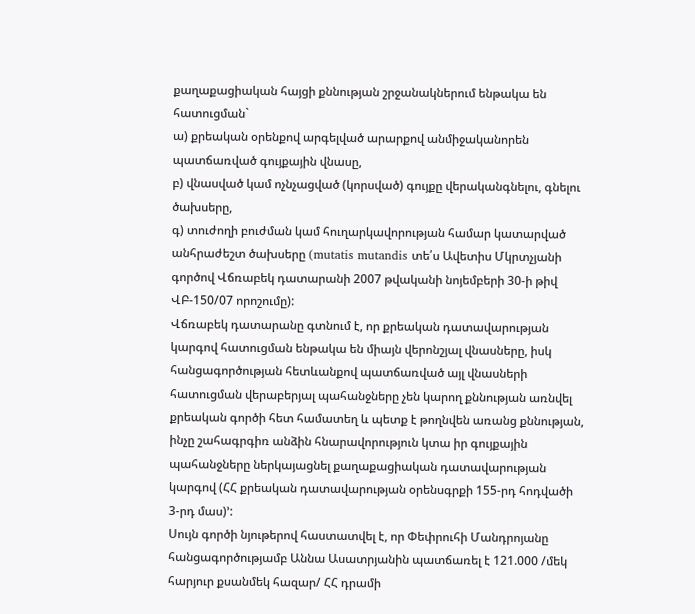քաղաքացիական հայցի քննության շրջանակներում ենթակա են հատուցման`
ա) քրեական օրենքով արգելված արարքով անմիջականորեն պատճառված գույքային վնասը,
բ) վնասված կամ ոչնչացված (կորսված) գույքը վերականգնելու, գնելու ծախսերը,
գ) տուժողի բուժման կամ հուղարկավորության համար կատարված անհրաժեշտ ծախսերը (mutatis mutandis տե՛ս Ավետիս Մկրտչյանի գործով Վճռաբեկ դատարանի 2007 թվականի նոյեմբերի 30-ի թիվ ՎԲ-150/07 որոշումը):
Վճռաբեկ դատարանը գտնում է, որ քրեական դատավարության կարգով հատուցման ենթակա են միայն վերոնշյալ վնասները, իսկ հանցագործության հետևանքով պատճառված այլ վնասների հատուցման վերաբերյալ պահանջները չեն կարող քննության առնվել քրեական գործի հետ համատեղ և պետք է թողնվեն առանց քննության, ինչը շահագրգիռ անձին հնարավորություն կտա իր գույքային պահանջները ներկայացնել քաղաքացիական դատավարության կարգով (ՀՀ քրեական դատավարության օրենսգրքի 155-րդ հոդվածի 3-րդ մաս)՚:
Սույն գործի նյութերով հաստատվել է, որ Փեփրուհի Մանդրոյանը հանցագործությամբ Աննա Ասատրյանին պատճառել է 121.000 /մեկ հարյուր քսանմեկ հազար/ ՀՀ դրամի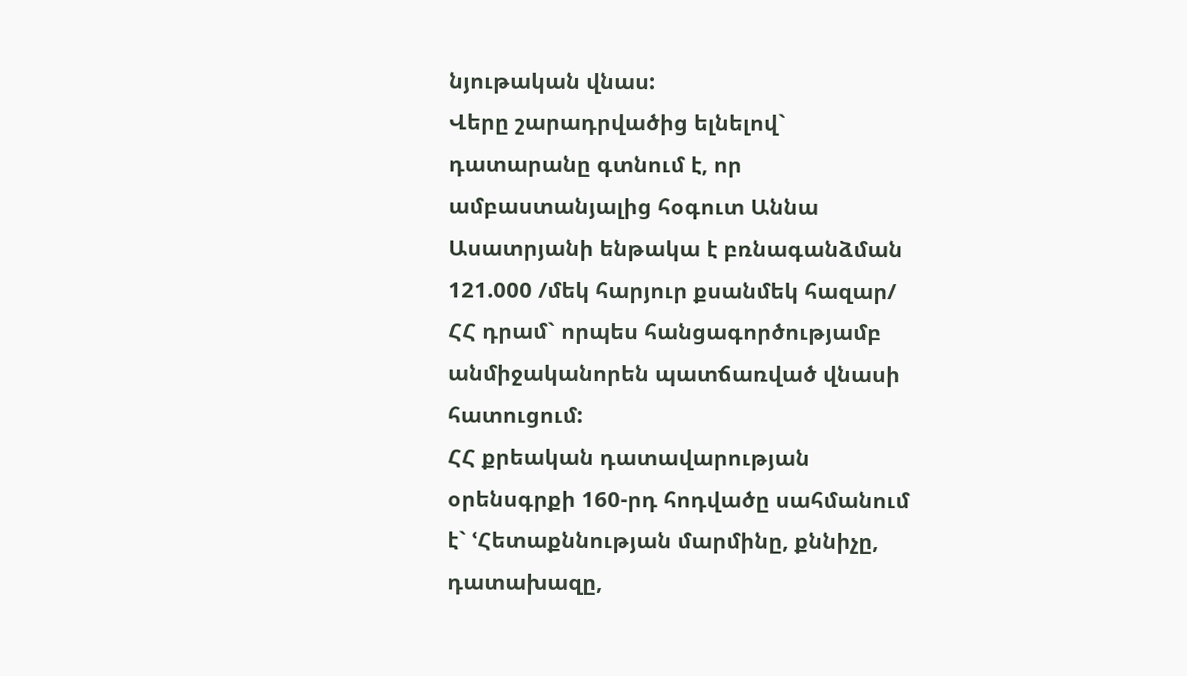նյութական վնաս:
Վերը շարադրվածից ելնելով` դատարանը գտնում է, որ ամբաստանյալից հօգուտ Աննա Ասատրյանի ենթակա է բռնագանձման 121.000 /մեկ հարյուր քսանմեկ հազար/ ՀՀ դրամ` որպես հանցագործությամբ անմիջականորեն պատճառված վնասի հատուցում:
ՀՀ քրեական դատավարության օրենսգրքի 160-րդ հոդվածը սահմանում է` ՙՀետաքննության մարմինը, քննիչը, դատախազը,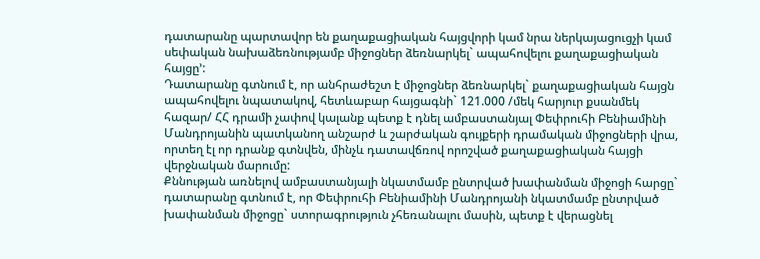դատարանը պարտավոր են քաղաքացիական հայցվորի կամ նրա ներկայացուցչի կամ սեփական նախաձեռնությամբ միջոցներ ձեռնարկել` ապահովելու քաղաքացիական հայցը՚:
Դատարանը գտնում է, որ անհրաժեշտ է միջոցներ ձեռնարկել` քաղաքացիական հայցն ապահովելու նպատակով, հետևաբար հայցագնի` 121.000 /մեկ հարյուր քսանմեկ հազար/ ՀՀ դրամի չափով կալանք պետք է դնել ամբաստանյալ Փեփրուհի Բենիամինի Մանդրոյանին պատկանող անշարժ և շարժական գույքերի դրամական միջոցների վրա, որտեղ էլ որ դրանք գտնվեն, մինչև դատավճռով որոշված քաղաքացիական հայցի վերջնական մարումը:
Քննության առնելով ամբաստանյալի նկատմամբ ընտրված խափանման միջոցի հարցը` դատարանը գտնում է, որ Փեփրուհի Բենիամինի Մանդրոյանի նկատմամբ ընտրված խափանման միջոցը` ստորագրություն չհեռանալու մասին, պետք է վերացնել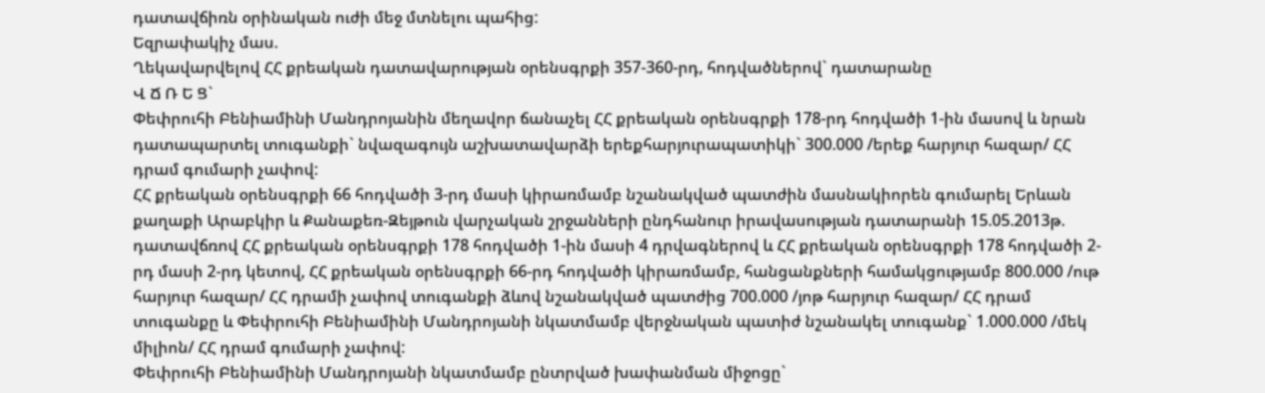դատավճիռն օրինական ուժի մեջ մտնելու պահից:
Եզրափակիչ մաս.
Ղեկավարվելով ՀՀ քրեական դատավարության օրենսգրքի 357-360-րդ, հոդվածներով` դատարանը
Վ Ճ Ռ Ե Ց`
Փեփրուհի Բենիամինի Մանդրոյանին մեղավոր ճանաչել ՀՀ քրեական օրենսգրքի 178-րդ հոդվածի 1-ին մասով և նրան դատապարտել տուգանքի` նվազագույն աշխատավարձի երեքհարյուրապատիկի` 300.000 /երեք հարյուր հազար/ ՀՀ դրամ գումարի չափով:
ՀՀ քրեական օրենսգրքի 66 հոդվածի 3-րդ մասի կիրառմամբ նշանակված պատժին մասնակիորեն գումարել Երևան քաղաքի Արաբկիր և Քանաքեռ-Զեյթուն վարչական շրջանների ընդհանուր իրավասության դատարանի 15.05.2013թ. դատավճռով ՀՀ քրեական օրենսգրքի 178 հոդվածի 1-ին մասի 4 դրվագներով և ՀՀ քրեական օրենսգրքի 178 հոդվածի 2-րդ մասի 2-րդ կետով, ՀՀ քրեական օրենսգրքի 66-րդ հոդվածի կիրառմամբ, հանցանքների համակցությամբ 800.000 /ութ հարյուր հազար/ ՀՀ դրամի չափով տուգանքի ձևով նշանակված պատժից 700.000 /յոթ հարյուր հազար/ ՀՀ դրամ տուգանքը և Փեփրուհի Բենիամինի Մանդրոյանի նկատմամբ վերջնական պատիժ նշանակել տուգանք` 1.000.000 /մեկ միլիոն/ ՀՀ դրամ գումարի չափով:
Փեփրուհի Բենիամինի Մանդրոյանի նկատմամբ ընտրված խափանման միջոցը`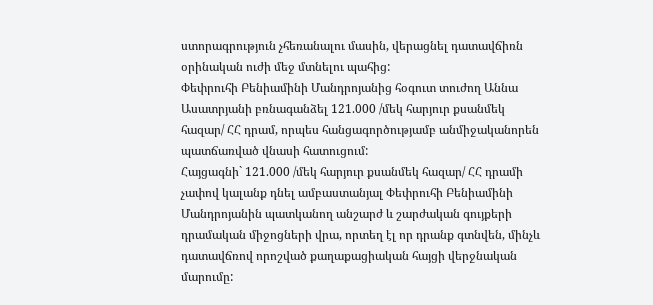ստորագրություն չհեռանալու մասին, վերացնել դատավճիռն օրինական ուժի մեջ մտնելու պահից:
Փեփրուհի Բենիամինի Մանդրոյանից հօգուտ տուժող Աննա Ասատրյանի բռնագանձել 121.000 /մեկ հարյուր քսանմեկ հազար/ ՀՀ դրամ, որպես հանցագործությամբ անմիջականորեն պատճառված վնասի հատուցում:
Հայցագնի` 121.000 /մեկ հարյուր քսանմեկ հազար/ ՀՀ դրամի չափով կալանք դնել ամբաստանյալ Փեփրուհի Բենիամինի Մանդրոյանին պատկանող անշարժ և շարժական գույքերի դրամական միջոցների վրա, որտեղ էլ որ դրանք գտնվեն, մինչև դատավճռով որոշված քաղաքացիական հայցի վերջնական մարումը: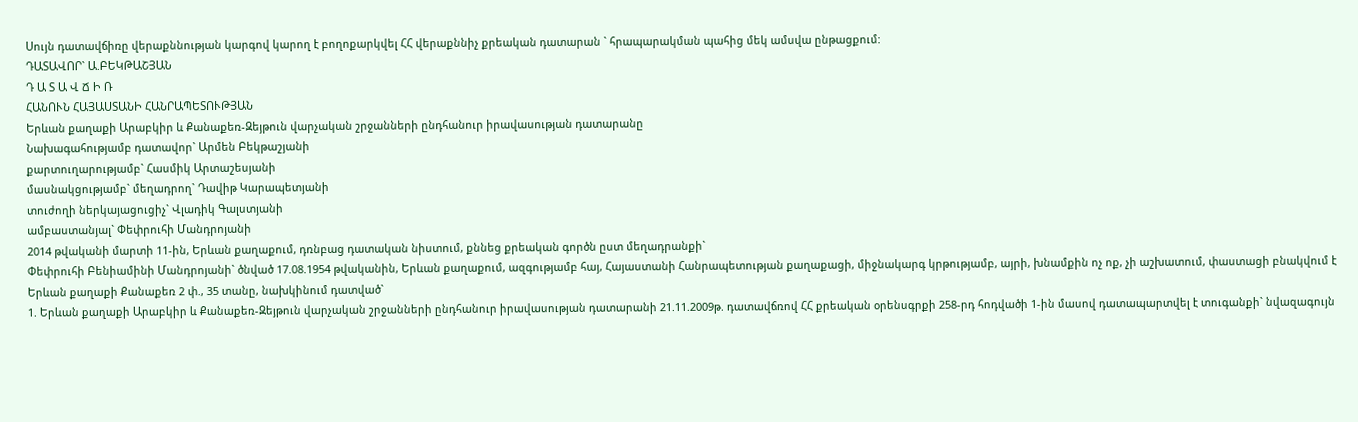Սույն դատավճիռը վերաքննության կարգով կարող է բողոքարկվել ՀՀ վերաքննիչ քրեական դատարան ` հրապարակման պահից մեկ ամսվա ընթացքում:
ԴԱՏԱՎՈՐ` Ա.ԲԵԿԹԱՇՅԱՆ
Դ Ա Տ Ա Վ Ճ Ի Ռ
ՀԱՆՈՒՆ ՀԱՅԱՍՏԱՆԻ ՀԱՆՐԱՊԵՏՈՒԹՅԱՆ
Երևան քաղաքի Արաբկիր և Քանաքեռ-Զեյթուն վարչական շրջանների ընդհանուր իրավասության դատարանը
Նախագահությամբ դատավոր` Արմեն Բեկթաշյանի
քարտուղարությամբ` Հասմիկ Արտաշեսյանի
մասնակցությամբ` մեղադրող` Դավիթ Կարապետյանի
տուժողի ներկայացուցիչ` Վլադիկ Գալստյանի
ամբաստանյալ` Փեփրուհի Մանդրոյանի
2014 թվականի մարտի 11-ին, Երևան քաղաքում, դռնբաց դատական նիստում, քննեց քրեական գործն ըստ մեղադրանքի`
Փեփրուհի Բենիամինի Մանդրոյանի` ծնված 17.08.1954 թվականին, Երևան քաղաքում, ազգությամբ հայ, Հայաստանի Հանրապետության քաղաքացի, միջնակարգ կրթությամբ, այրի, խնամքին ոչ ոք, չի աշխատում, փաստացի բնակվում է Երևան քաղաքի Քանաքեռ 2 փ., 35 տանը, նախկինում դատված`
1. Երևան քաղաքի Արաբկիր և Քանաքեռ-Զեյթուն վարչական շրջանների ընդհանուր իրավասության դատարանի 21.11.2009թ. դատավճռով ՀՀ քրեական օրենսգրքի 258-րդ հոդվածի 1-ին մասով դատապարտվել է տուգանքի` նվազագույն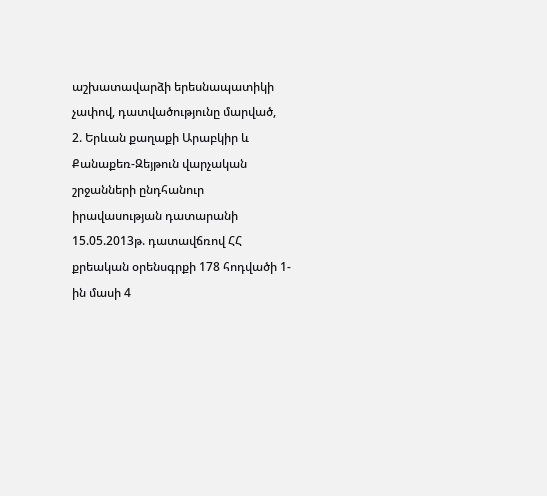աշխատավարձի երեսնապատիկի չափով, դատվածությունը մարված,
2. Երևան քաղաքի Արաբկիր և Քանաքեռ-Զեյթուն վարչական շրջանների ընդհանուր իրավասության դատարանի 15.05.2013թ. դատավճռով ՀՀ քրեական օրենսգրքի 178 հոդվածի 1-ին մասի 4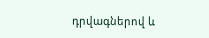դրվագներով և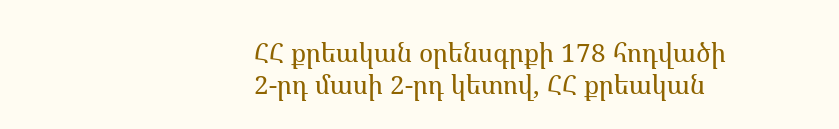ՀՀ քրեական օրենսգրքի 178 հոդվածի 2-րդ մասի 2-րդ կետով, ՀՀ քրեական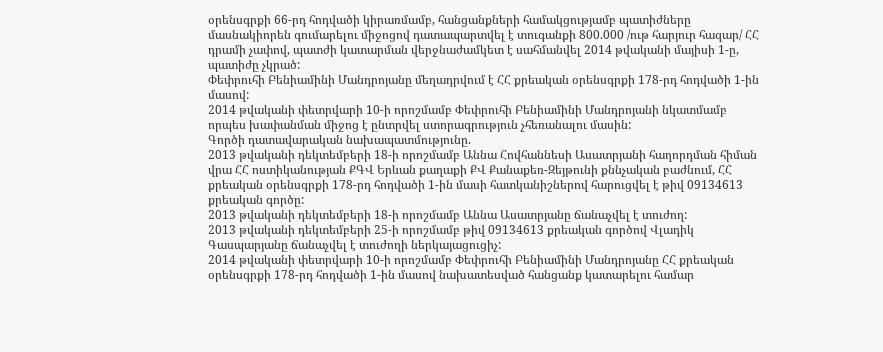օրենսգրքի 66-րդ հոդվածի կիրառմամբ, հանցանքների համակցությամբ պատիժները մասնակիորեն գումարելու միջոցով դատապարտվել է տուգանքի 800.000 /ութ հարյուր հազար/ ՀՀ դրամի չափով, պատժի կատարման վերջնաժամկետ է սահմանվել 2014 թվականի մայիսի 1-ը, պատիժը չկրած:
Փեփրուհի Բենիամինի Մանդրոյանը մեղադրվում է ՀՀ քրեական օրենսգրքի 178-րդ հոդվածի 1-ին մասով:
2014 թվականի փետրվարի 10-ի որոշմամբ Փեփրուհի Բենիամինի Մանդրոյանի նկատմամբ որպես խափանման միջոց է ընտրվել ստորագրություն չհեռանալու մասին:
Գործի դատավարական նախապատմությունը.
2013 թվականի դեկտեմբերի 18-ի որոշմամբ Աննա Հովհաննեսի Ասատրյանի հաղորդման հիման վրա ՀՀ ոստիկանության ՔԳՎ Երևան քաղաքի ՔՎ Քանաքեռ-Զեյթունի քննչական բաժնում, ՀՀ քրեական օրենսգրքի 178-րդ հոդվածի 1-ին մասի հատկանիշներով հարուցվել է թիվ 09134613 քրեական գործը:
2013 թվականի դեկտեմբերի 18-ի որոշմամբ Աննա Ասատրյանը ճանաչվել է տուժող:
2013 թվականի դեկտեմբերի 25-ի որոշմամբ թիվ 09134613 քրեական գործով Վլադիկ Գասպարյանը ճանաչվել է տուժողի ներկայացուցիչ:
2014 թվականի փետրվարի 10-ի որոշմամբ Փեփրուհի Բենիամինի Մանդրոյանը ՀՀ քրեական օրենսգրքի 178-րդ հոդվածի 1-ին մասով նախատեսված հանցանք կատարելու համար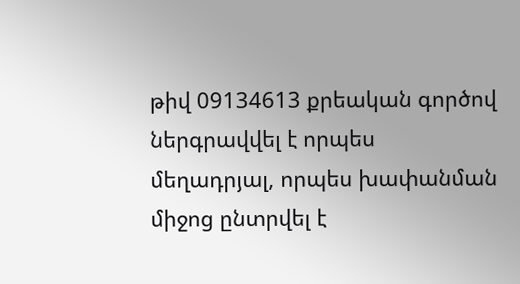թիվ 09134613 քրեական գործով ներգրավվել է որպես մեղադրյալ, որպես խափանման միջոց ընտրվել է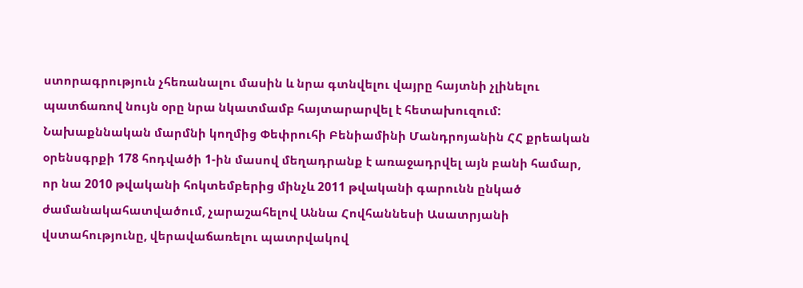ստորագրություն չհեռանալու մասին և նրա գտնվելու վայրը հայտնի չլինելու պատճառով նույն օրը նրա նկատմամբ հայտարարվել է հետախուզում:
Նախաքննական մարմնի կողմից Փեփրուհի Բենիամինի Մանդրոյանին ՀՀ քրեական օրենսգրքի 178 հոդվածի 1-ին մասով մեղադրանք է առաջադրվել այն բանի համար, որ նա 2010 թվականի հոկտեմբերից մինչև 2011 թվականի գարունն ընկած ժամանակահատվածում, չարաշահելով Աննա Հովհաննեսի Ասատրյանի վստահությունը, վերավաճառելու պատրվակով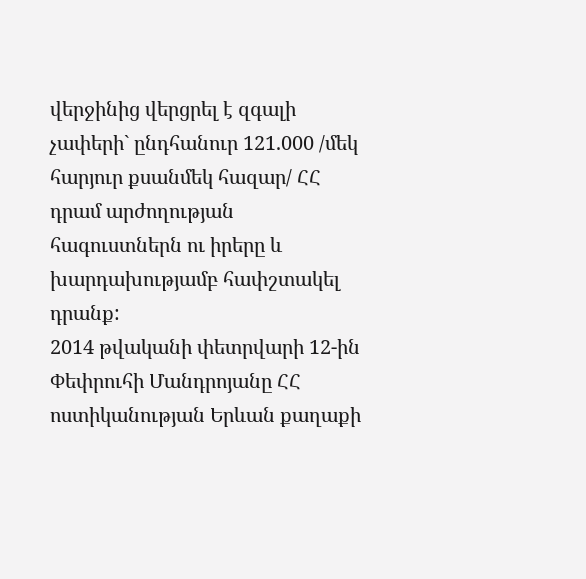վերջինից վերցրել է զգալի չափերի` ընդհանուր 121.000 /մեկ հարյուր քսանմեկ հազար/ ՀՀ դրամ արժողության հագուստներն ու իրերը և խարդախությամբ հափշտակել դրանք:
2014 թվականի փետրվարի 12-ին Փեփրուհի Մանդրոյանը ՀՀ ոստիկանության Երևան քաղաքի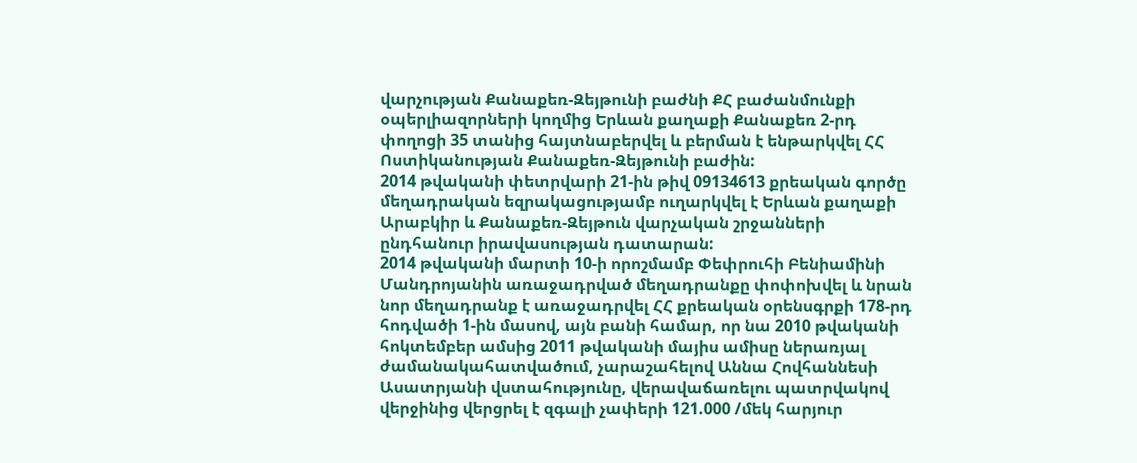վարչության Քանաքեռ-Զեյթունի բաժնի ՔՀ բաժանմունքի օպերլիազորների կողմից Երևան քաղաքի Քանաքեռ 2-րդ փողոցի 35 տանից հայտնաբերվել և բերման է ենթարկվել ՀՀ Ոստիկանության Քանաքեռ-Զեյթունի բաժին:
2014 թվականի փետրվարի 21-ին թիվ 09134613 քրեական գործը մեղադրական եզրակացությամբ ուղարկվել է Երևան քաղաքի Արաբկիր և Քանաքեռ-Զեյթուն վարչական շրջանների ընդհանուր իրավասության դատարան:
2014 թվականի մարտի 10-ի որոշմամբ Փեփրուհի Բենիամինի Մանդրոյանին առաջադրված մեղադրանքը փոփոխվել և նրան նոր մեղադրանք է առաջադրվել ՀՀ քրեական օրենսգրքի 178-րդ հոդվածի 1-ին մասով, այն բանի համար, որ նա 2010 թվականի հոկտեմբեր ամսից 2011 թվականի մայիս ամիսը ներառյալ ժամանակահատվածում, չարաշահելով Աննա Հովհաննեսի Ասատրյանի վստահությունը, վերավաճառելու պատրվակով վերջինից վերցրել է զգալի չափերի 121.000 /մեկ հարյուր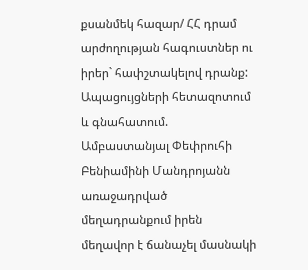քսանմեկ հազար/ ՀՀ դրամ արժողության հագուստներ ու իրեր` հափշտակելով դրանք:
Ապացույցների հետազոտում և գնահատում.
Ամբաստանյալ Փեփրուհի Բենիամինի Մանդրոյանն առաջադրված մեղադրանքում իրեն մեղավոր է ճանաչել մասնակի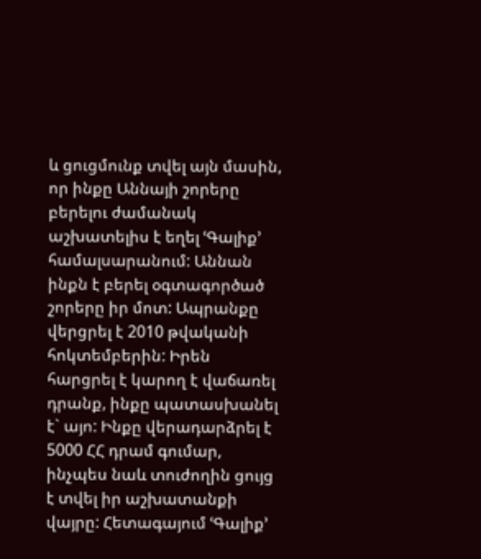և ցուցմունք տվել այն մասին, որ ինքը Աննայի շորերը բերելու ժամանակ աշխատելիս է եղել ՙԳալիք՚ համալսարանում: Աննան ինքն է բերել օգտագործած շորերը իր մոտ: Ապրանքը վերցրել է 2010 թվականի հոկտեմբերին: Իրեն հարցրել է կարող է վաճառել դրանք, ինքը պատասխանել է` այո: Ինքը վերադարձրել է 5000 ՀՀ դրամ գումար, ինչպես նաև տուժողին ցույց է տվել իր աշխատանքի վայրը: Հետագայում ՙԳալիք՚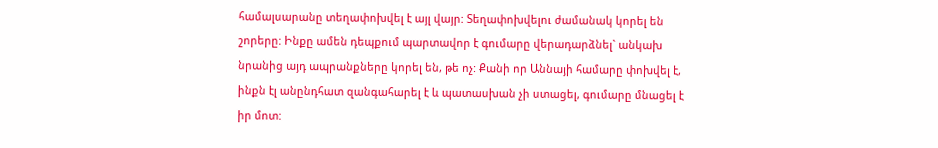համալսարանը տեղափոխվել է այլ վայր: Տեղափոխվելու ժամանակ կորել են շորերը: Ինքը ամեն դեպքում պարտավոր է գումարը վերադարձնել` անկախ նրանից այդ ապրանքները կորել են, թե ոչ: Քանի որ Աննայի համարը փոխվել է, ինքն էլ անընդհատ զանգահարել է և պատասխան չի ստացել, գումարը մնացել է իր մոտ: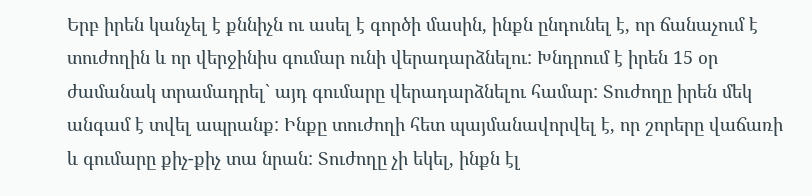Երբ իրեն կանչել է քննիչն ու ասել է գործի մասին, ինքն ընդունել է, որ ճանաչում է տուժողին և որ վերջինիս գումար ունի վերադարձնելու: Խնդրում է իրեն 15 օր ժամանակ տրամադրել` այդ գումարը վերադարձնելու համար: Տուժողը իրեն մեկ անգամ է տվել ապրանք: Ինքը տուժողի հետ պայմանավորվել է, որ շորերը վաճառի և գումարը քիչ-քիչ տա նրան: Տուժողը չի եկել, ինքն էլ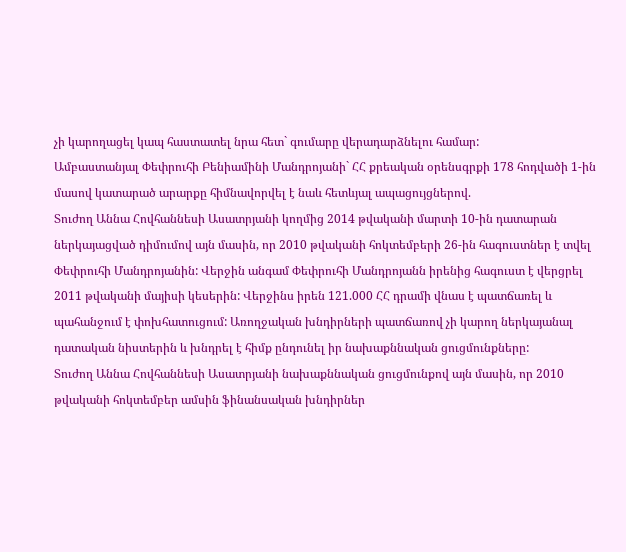չի կարողացել կապ հաստատել նրա հետ` գումարը վերադարձնելու համար:
Ամբաստանյալ Փեփրուհի Բենիամինի Մանդրոյանի` ՀՀ քրեական օրենսգրքի 178 հոդվածի 1-ին մասով կատարած արարքը հիմնավորվել է նաև հետևյալ ապացույցներով.
Տուժող Աննա Հովհաննեսի Ասատրյանի կողմից 2014 թվականի մարտի 10-ին դատարան ներկայացված դիմումով այն մասին, որ 2010 թվականի հոկտեմբերի 26-ին հագուստներ է տվել Փեփրուհի Մանդրոյանին: Վերջին անգամ Փեփրուհի Մանդրոյանն իրենից հագուստ է վերցրել 2011 թվականի մայիսի կեսերին: Վերջինս իրեն 121.000 ՀՀ դրամի վնաս է պատճառել և պահանջում է փոխհատուցում: Առողջական խնդիրների պատճառով չի կարող ներկայանալ դատական նիստերին և խնդրել է հիմք ընդունել իր նախաքննական ցուցմունքները:
Տուժող Աննա Հովհաննեսի Ասատրյանի նախաքննական ցուցմունքով այն մասին, որ 2010 թվականի հոկտեմբեր ամսին ֆինանսական խնդիրներ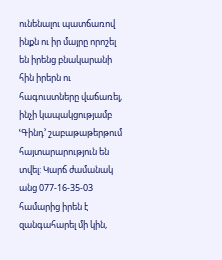ունենալու պատճառով ինքն ու իր մայրը որոշել են իրենց բնակարանի հին իրերն ու հագուստները վաճառել, ինչի կապակցությամբ ՙԳինդ՚ շաբաթաթերթում հայտարարություն են տվել: Կարճ ժամանակ անց 077-16-35-03 համարից իրեն է զանգահարել մի կին,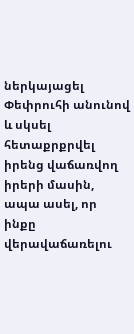ներկայացել Փեփրուհի անունով և սկսել հետաքրքրվել իրենց վաճառվող իրերի մասին, ապա ասել, որ ինքը վերավաճառելու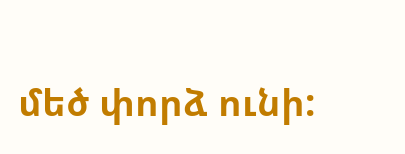մեծ փորձ ունի: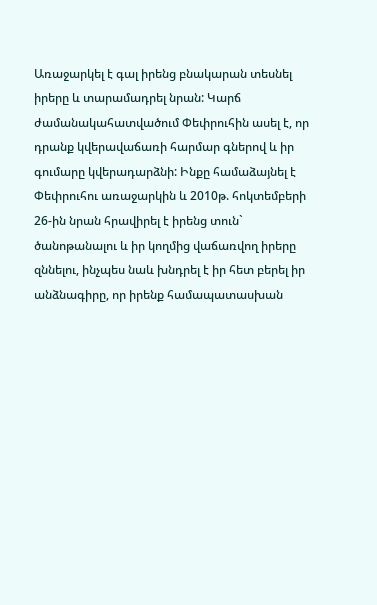Առաջարկել է գալ իրենց բնակարան տեսնել իրերը և տարամադրել նրան: Կարճ ժամանակահատվածում Փեփրուհին ասել է, որ դրանք կվերավաճառի հարմար գներով և իր գումարը կվերադարձնի: Ինքը համաձայնել է Փեփրուհու առաջարկին և 2010թ. հոկտեմբերի 26-ին նրան հրավիրել է իրենց տուն` ծանոթանալու և իր կողմից վաճառվող իրերը զննելու, ինչպես նաև խնդրել է իր հետ բերել իր անձնագիրը, որ իրենք համապատասխան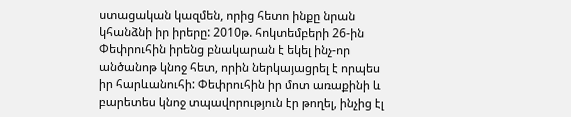ստացական կազմեն, որից հետո ինքը նրան կհանձնի իր իրերը: 2010թ. հոկտեմբերի 26-ին Փեփրուհին իրենց բնակարան է եկել ինչ-որ անծանոթ կնոջ հետ, որին ներկայացրել է որպես իր հարևանուհի: Փեփրուհին իր մոտ առաքինի և բարետես կնոջ տպավորություն էր թողել, ինչից էլ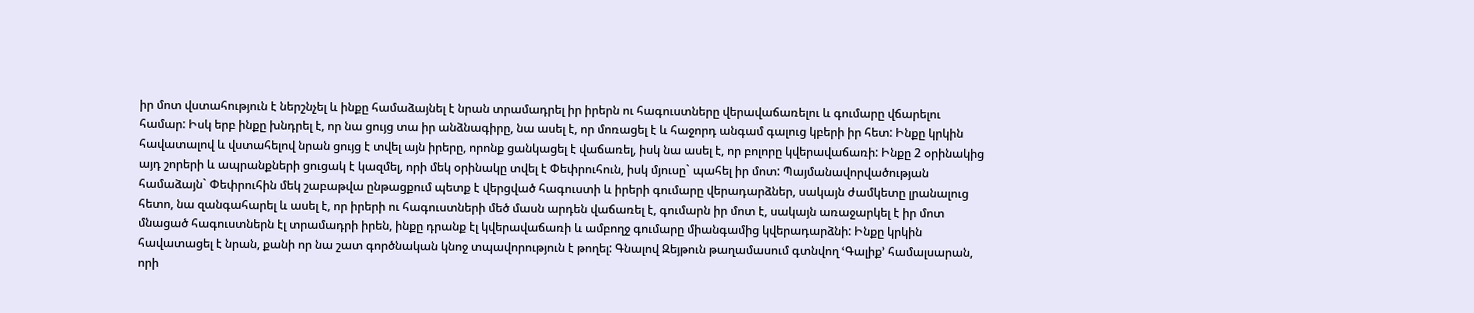իր մոտ վստահություն է ներշնչել և ինքը համաձայնել է նրան տրամադրել իր իրերն ու հագուստները վերավաճառելու և գումարը վճարելու համար: Իսկ երբ ինքը խնդրել է, որ նա ցույց տա իր անձնագիրը, նա ասել է, որ մոռացել է և հաջորդ անգամ գալուց կբերի իր հետ: Ինքը կրկին հավատալով և վստահելով նրան ցույց է տվել այն իրերը, որոնք ցանկացել է վաճառել, իսկ նա ասել է, որ բոլորը կվերավաճառի: Ինքը 2 օրինակից այդ շորերի և ապրանքների ցուցակ է կազմել, որի մեկ օրինակը տվել է Փեփրուհուն, իսկ մյուսը` պահել իր մոտ: Պայմանավորվածության համաձայն` Փեփրուհին մեկ շաբաթվա ընթացքում պետք է վերցված հագուստի և իրերի գումարը վերադարձներ, սակայն ժամկետը լրանալուց հետո, նա զանգահարել և ասել է, որ իրերի ու հագուստների մեծ մասն արդեն վաճառել է, գումարն իր մոտ է, սակայն առաջարկել է իր մոտ մնացած հագուստներն էլ տրամադրի իրեն, ինքը դրանք էլ կվերավաճառի և ամբողջ գումարը միանգամից կվերադարձնի: Ինքը կրկին հավատացել է նրան, քանի որ նա շատ գործնական կնոջ տպավորություն է թողել: Գնալով Զեյթուն թաղամասում գտնվող ՙԳալիք՚ համալսարան, որի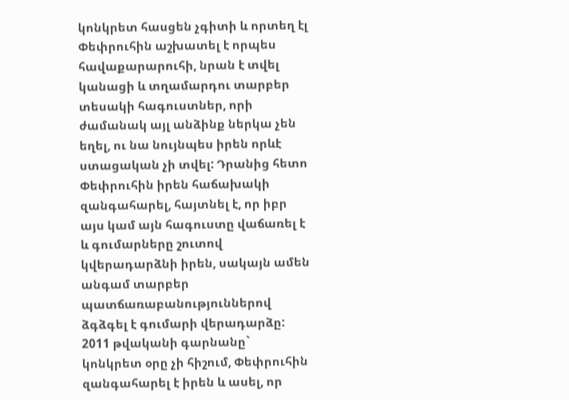կոնկրետ հասցեն չգիտի և որտեղ էլ Փեփրուհին աշխատել է որպես հավաքարարուհի, նրան է տվել կանացի և տղամարդու տարբեր տեսակի հագուստներ, որի ժամանակ այլ անձինք ներկա չեն եղել, ու նա նույնպես իրեն որևէ ստացական չի տվել: Դրանից հետո Փեփրուհին իրեն հաճախակի զանգահարել, հայտնել է, որ իբր այս կամ այն հագուստը վաճառել է և գումարները շուտով կվերադարձնի իրեն, սակայն ամեն անգամ տարբեր պատճառաբանություններով ձգձգել է գումարի վերադարձը: 2011 թվականի գարնանը` կոնկրետ օրը չի հիշում, Փեփրուհին զանգահարել է իրեն և ասել, որ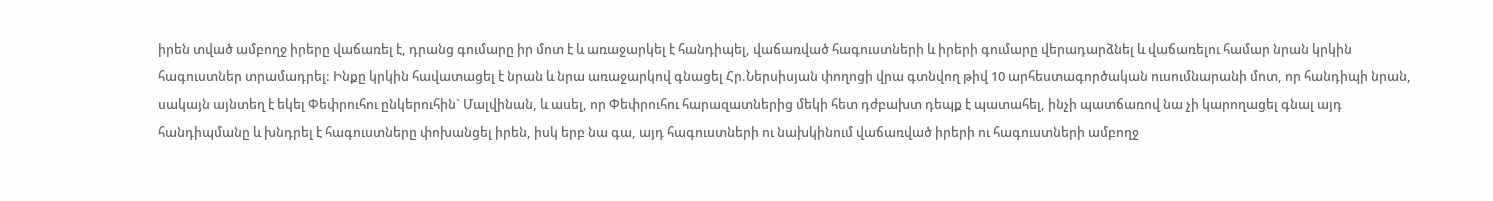իրեն տված ամբողջ իրերը վաճառել է, դրանց գումարը իր մոտ է և առաջարկել է հանդիպել, վաճառված հագուստների և իրերի գումարը վերադարձնել և վաճառելու համար նրան կրկին հագուստներ տրամադրել: Ինքը կրկին հավատացել է նրան և նրա առաջարկով գնացել Հր.Ներսիսյան փողոցի վրա գտնվող թիվ 10 արհեստագործական ուսումնարանի մոտ, որ հանդիպի նրան, սակայն այնտեղ է եկել Փեփրուհու ընկերուհին` Մալվինան, և ասել, որ Փեփրուհու հարազատներից մեկի հետ դժբախտ դեպք է պատահել, ինչի պատճառով նա չի կարողացել գնալ այդ հանդիպմանը և խնդրել է հագուստները փոխանցել իրեն, իսկ երբ նա գա, այդ հագուստների ու նախկինում վաճառված իրերի ու հագուստների ամբողջ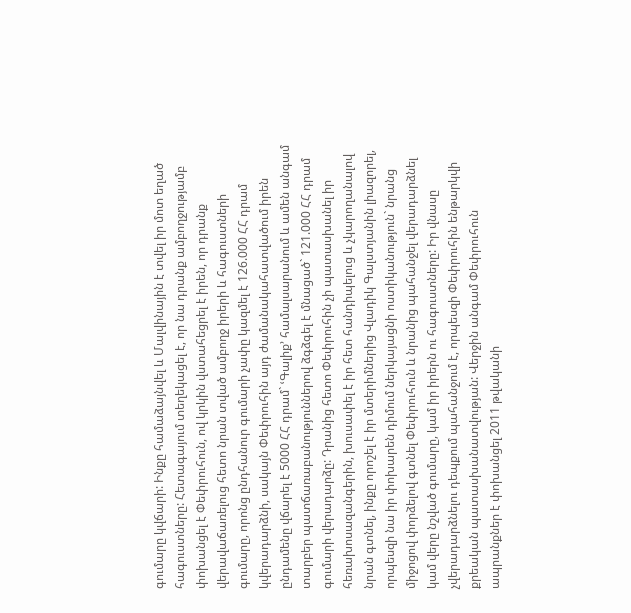գումարը կվճարի: Ինքը համաձայնվել և Մալվինային է տվել իր մոտ եղած հագուստները: Հետագայում տեղեկացել է, որ նա դրանք ամբողջությամբ փոխանցել է Փեփրուհուն, ով կրկին վստահեցրել է իրեն, որ դրանք վերավաճառելուց հետո նրան տված ամբողջ իրերի և հագուստների գումարը, որոնց ընդհանուր գումարի չափը կազմել է 126.000 ՀՀ դրամ կվերադարձնի, սակայն Փեփրուհին այդ ժամանակահատվածում իրեն ընդամենը վճարել է 5000 ՀՀ դրամ` ՙԳալիք՚ համալսարանում և ամեն անգամ տարբեր պատճառաբանություններով ձգձգել է մնացած` 121.000 ՀՀ դրամ գումարի վերադարձը: Դրանից հետո Փեփրուհին չի պատասխանել իր հեռախոսազանգերին, խուսափել է իր հետ հանդիպելուց և չկարողանալով նրան գտնել, ինքը որոշել է իր մտերիմներից Վլադիկ Գալստյանին լիազորել, որպեսզի նա իր փոխարեն դիմում ներկայացնի ոստիկանություն` նրանց միջոցով փորձելով գտնել Փեփրուհուն և նրանից պահանջել վերադարձնել կամ վերը նշված գումարը, կամ իր իրերն ու հագուստները: Իր վնասը չվերադարձնելու դեպքում պահանջում է, որպեսզի Փեփրուհին ենթարկվի քրեական պատասխանատվության: Վերջին անգամ Փեփրուհուն ապրանքներ է փոխանցել 2011 թվականի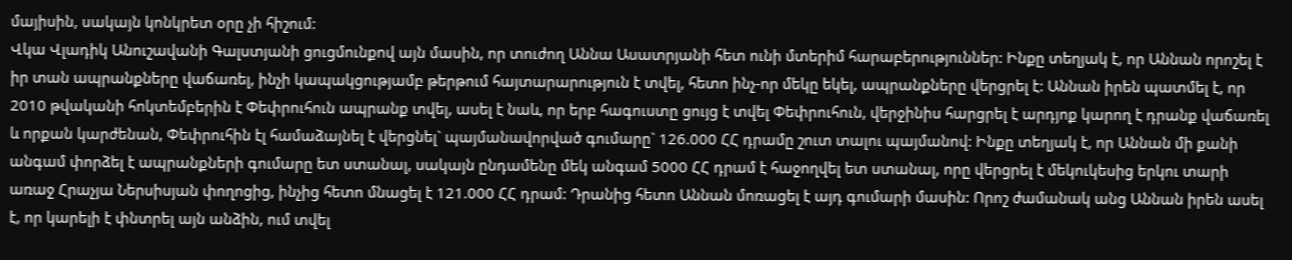մայիսին, սակայն կոնկրետ օրը չի հիշում:
Վկա Վլադիկ Անուշավանի Գալստյանի ցուցմունքով այն մասին, որ տուժող Աննա Ասատրյանի հետ ունի մտերիմ հարաբերություններ: Ինքը տեղյակ է, որ Աննան որոշել է իր տան ապրանքները վաճառել, ինչի կապակցությամբ թերթում հայտարարություն է տվել, հետո ինչ-որ մեկը եկել, ապրանքները վերցրել է: Աննան իրեն պատմել է, որ 2010 թվականի հոկտեմբերին է Փեփրուհուն ապրանք տվել, ասել է նաև, որ երբ հագուստը ցույց է տվել Փեփրուհուն, վերջինիս հարցրել է արդյոք կարող է դրանք վաճառել և որքան կարժենան, Փեփրուհին էլ համաձայնել է վերցնել` պայմանավորված գումարը` 126.000 ՀՀ դրամը շուտ տալու պայմանով: Ինքը տեղյակ է, որ Աննան մի քանի անգամ փորձել է ապրանքների գումարը ետ ստանալ, սակայն ընդամենը մեկ անգամ 5000 ՀՀ դրամ է հաջողվել ետ ստանալ, որը վերցրել է մեկուկեսից երկու տարի առաջ Հրաչյա Ներսիսյան փողոցից, ինչից հետո մնացել է 121.000 ՀՀ դրամ: Դրանից հետո Աննան մոռացել է այդ գումարի մասին: Որոշ ժամանակ անց Աննան իրեն ասել է, որ կարելի է փնտրել այն անձին, ում տվել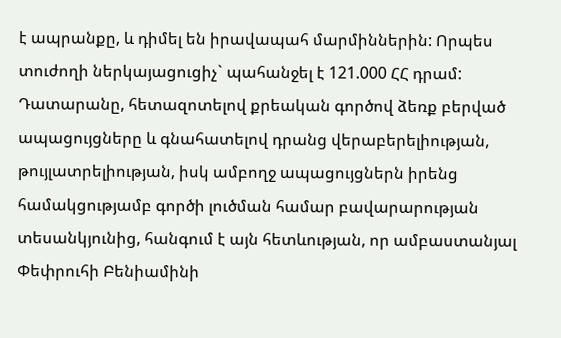է ապրանքը, և դիմել են իրավապահ մարմիններին: Որպես տուժողի ներկայացուցիչ` պահանջել է 121.000 ՀՀ դրամ:
Դատարանը, հետազոտելով քրեական գործով ձեռք բերված ապացույցները և գնահատելով դրանց վերաբերելիության, թույլատրելիության, իսկ ամբողջ ապացույցներն իրենց համակցությամբ գործի լուծման համար բավարարության տեսանկյունից, հանգում է այն հետևության, որ ամբաստանյալ Փեփրուհի Բենիամինի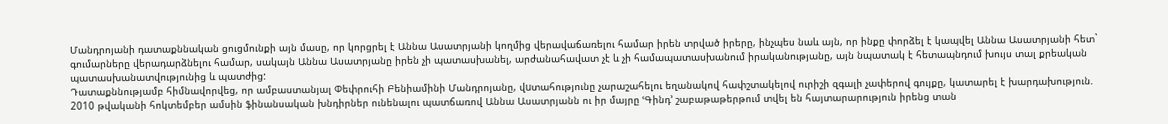Մանդրոյանի դատաքննական ցուցմունքի այն մասը, որ կորցրել է Աննա Ասատրյանի կողմից վերավաճառելու համար իրեն տրված իրերը, ինչպես նաև այն, որ ինքը փորձել է կապվել Աննա Ասատրյանի հետ` գումարները վերադարձնելու համար, սակայն Աննա Ասատրյանը իրեն չի պատասխանել, արժանահավատ չէ և չի համապատասխանում իրականությանը, այն նպատակ է հետապնդում խույս տալ քրեական պատասխանատվությունից և պատժից:
Դատաքննությամբ հիմնավորվեց, որ ամբաստանյալ Փեփրուհի Բենիամինի Մանդրոյանը, վuտահությունը չարաշահելու եղանակով հափշտակելով ուրիշի զգալի չափերով գույքը, կատարել է խարդախություն.
2010 թվականի հոկտեմբեր ամսին ֆինանսական խնդիրներ ունենալու պատճառով Աննա Ասատրյանն ու իր մայրը ՙԳինդ՚ շաբաթաթերթում տվել են հայտարարություն իրենց տան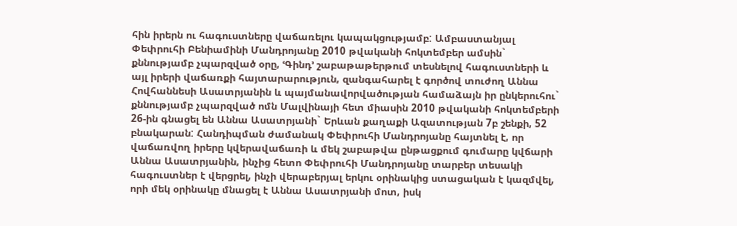հին իրերն ու հագուստները վաճառելու կապակցությամբ: Ամբաստանյալ Փեփրուհի Բենիամինի Մանդրոյանը 2010 թվականի հոկտեմբեր ամսին` քննությամբ չպարզված օրը, ՙԳինդ՚ շաբաթաթերթում տեսնելով հագուստների և այլ իրերի վաճառքի հայտարարություն, զանգահարել է գործով տուժող Աննա Հովհաննեսի Ասատրյանին և պայմանավորվածության համաձայն իր ընկերուհու` քննությամբ չպարզված ոմն Մալվինայի հետ միասին 2010 թվականի հոկտեմբերի 26-ին գնացել են Աննա Ասատրյանի` Երևան քաղաքի Ազատության 7բ շենքի, 52 բնակարան: Հանդիպման ժամանակ Փեփրուհի Մանդրոյանը հայտնել է, որ վաճառվող իրերը կվերավաճառի և մեկ շաբաթվա ընթացքում գումարը կվճարի Աննա Ասատրյանին, ինչից հետո Փեփրուհի Մանդրոյանը տարբեր տեսակի հագուստներ է վերցրել, ինչի վերաբերյալ երկու օրինակից ստացական է կազմվել, որի մեկ օրինակը մնացել է Աննա Ասատրյանի մոտ, իսկ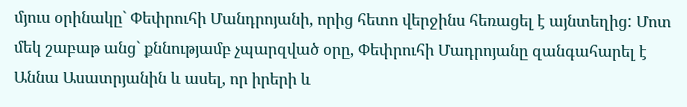մյուս օրինակը` Փեփրուհի Մանդրոյանի, որից հետո վերջինս հեռացել է այնտեղից: Մոտ մեկ շաբաթ անց` քննությամբ չպարզված օրը, Փեփրուհի Մադրոյանը զանգահարել է Աննա Ասատրյանին և ասել, որ իրերի և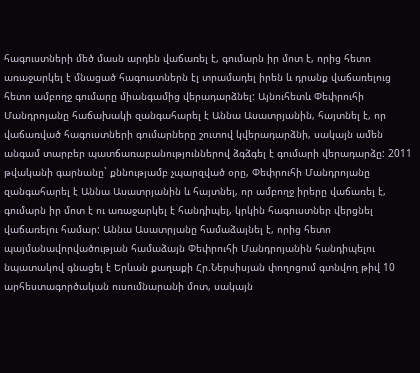հագուստների մեծ մասն արդեն վաճառել է, գումարն իր մոտ է, որից հետո առաջարկել է մնացած հագուստներն էլ տրամադել իրեն և դրանք վաճառելուց հետո ամբողջ գումարը միանգամից վերադարձնել: Այնուհետև Փեփրուհի Մանդրոյանը հաճախակի զանգահարել է Աննա Ասատրյանին, հայտնել է, որ վաճառված հագուստների գումարները շուտով կվերադարձնի, սակայն ամեն անգամ տարբեր պատճառաբանություններով ձգձգել է գումարի վերադարձը: 2011 թվականի գարնանը` քննությամբ չպարզված օրը, Փեփրուհի Մանդրոյանը զանգահարել է Աննա Ասատրյանին և հայտնել, որ ամբողջ իրերը վաճառել է, գումարն իր մոտ է ու առաջարկել է հանդիպել, կրկին հագուստներ վերցնել վաճառելու համար: Աննա Ասատրյանը համաձայնել է, որից հետո պայմանավորվածության համաձայն Փեփրուհի Մանդրոյանին հանդիպելու նպատակով գնացել է Երևան քաղաքի Հր.Ներսիսյան փողոցում գտնվող թիվ 10 արհեստագործական ուսումնարանի մոտ, սակայն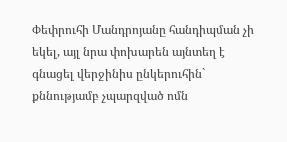Փեփրուհի Մանդրոյանը հանդիպման չի եկել, այլ նրա փոխարեն այնտեղ է գնացել վերջինիս ընկերուհին` քննությամբ չպարզված ոմն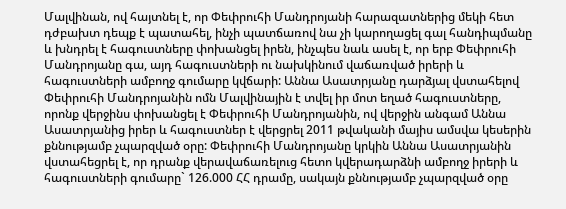Մալվինան, ով հայտնել է, որ Փեփրուհի Մանդրոյանի հարազատներից մեկի հետ դժբախտ դեպք է պատահել, ինչի պատճառով նա չի կարողացել գալ հանդիպմանը և խնդրել է հագուստները փոխանցել իրեն, ինչպես նաև ասել է, որ երբ Փեփրուհի Մանդրոյանը գա, այդ հագուստների ու նախկինում վաճառված իրերի և հագուստների ամբողջ գումարը կվճարի: Աննա Ասատրյանը դարձյալ վստահելով Փեփրուհի Մանդրոյանին ոմն Մալվինային է տվել իր մոտ եղած հագուստները, որոնք վերջինս փոխանցել է Փեփրուհի Մանդրոյանին, ով վերջին անգամ Աննա Ասատրյանից իրեր և հագուստներ է վերցրել 2011 թվականի մայիս ամսվա կեսերին քննությամբ չպարզված օրը: Փեփրուհի Մանդրոյանը կրկին Աննա Ասատրյանին վստահեցրել է, որ դրանք վերավաճառելուց հետո կվերադարձնի ամբողջ իրերի և հագուստների գումարը` 126.000 ՀՀ դրամը, սակայն քննությամբ չպարզված օրը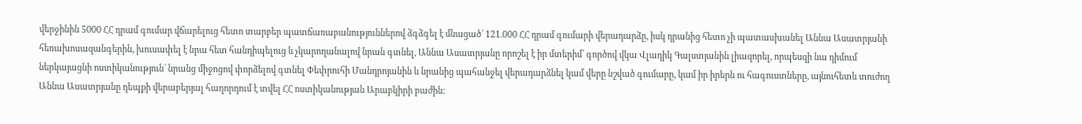վերջինին 5000 ՀՀ դրամ գումար վճարելուց հետո տարբեր պատճառաբանություններով ձգձգել է մնացած` 121.000 ՀՀ դրամ գումարի վերադարձը, իսկ դրանից հետո չի պատասխանել Աննա Ասատրյանի հեռախոսազանգերին, խուսափել է նրա հետ հանդիպելուց և չկարողանալով նրան գտնել, Աննա Ասատրյանը որոշել է իր մտերիմ` գործով վկա Վլադիկ Գալստյանին լիազորել, որպեսզի նա դիմում ներկայացնի ոստիկանություն` նրանց միջոցով փորձելով գտնել Փեփրուհի Մանդրոյանին և նրանից պահանջել վերադարձնել կամ վերը նշված գումարը, կամ իր իրերն ու հագուստները, այնուհետև տուժող Աննա Ասատրյանը դեպքի վերաբերյալ հաղորդում է տվել ՀՀ ոստիկանության Արաբկիրի բաժին: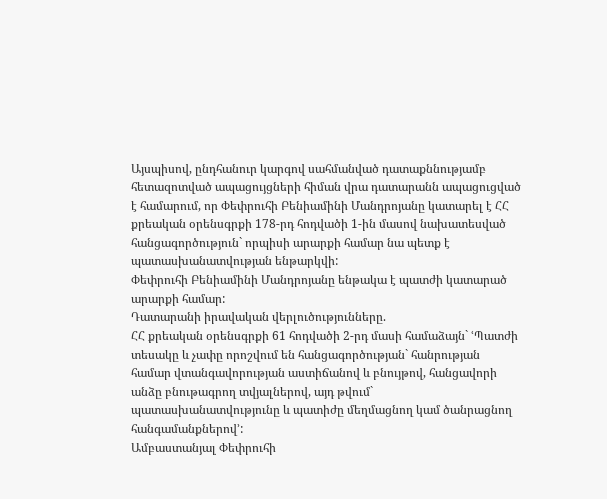Այսպիսով, ընդհանուր կարգով սահմանված դատաքննությամբ հետազոտված ապացույցների հիման վրա դատարանն ապացուցված է համարում, որ Փեփրուհի Բենիամինի Մանդրոյանը կատարել է ՀՀ քրեական օրենսգրքի 178-րդ հոդվածի 1-ին մասով նախատեսված հանցագործություն` որպիսի արարքի համար նա պետք է պատասխանատվության ենթարկվի:
Փեփրուհի Բենիամինի Մանդրոյանը ենթակա է պատժի կատարած արարքի համար:
Դատարանի իրավական վերլուծությունները.
ՀՀ քրեական օրենսգրքի 61 հոդվածի 2-րդ մասի համաձայն` ՙՊատժի տեսակը և չափը որոշվում են հանցագործության` հանրության համար վտանգավորության աստիճանով և բնույթով, հանցավորի անձը բնութագրող տվյալներով, այդ թվում` պատասխանատվությունը և պատիժը մեղմացնող կամ ծանրացնող հանգամանքներով՚:
Ամբաստանյալ Փեփրուհի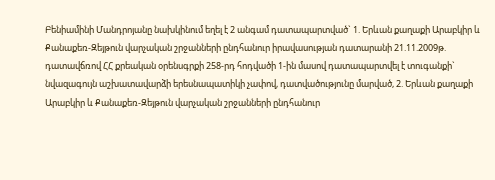Բենիամինի Մանդրոյանը նախկինում եղել է 2 անգամ դատապարտված` 1. Երևան քաղաքի Արաբկիր և Քանաքեռ-Զեյթուն վարչական շրջանների ընդհանուր իրավասության դատարանի 21.11.2009թ. դատավճռով ՀՀ քրեական օրենսգրքի 258-րդ հոդվածի 1-ին մասով դատապարտվել է տուգանքի` նվազագույն աշխատավարձի երեսնապատիկի չափով, դատվածությունը մարված, 2. Երևան քաղաքի Արաբկիր և Քանաքեռ-Զեյթուն վարչական շրջանների ընդհանուր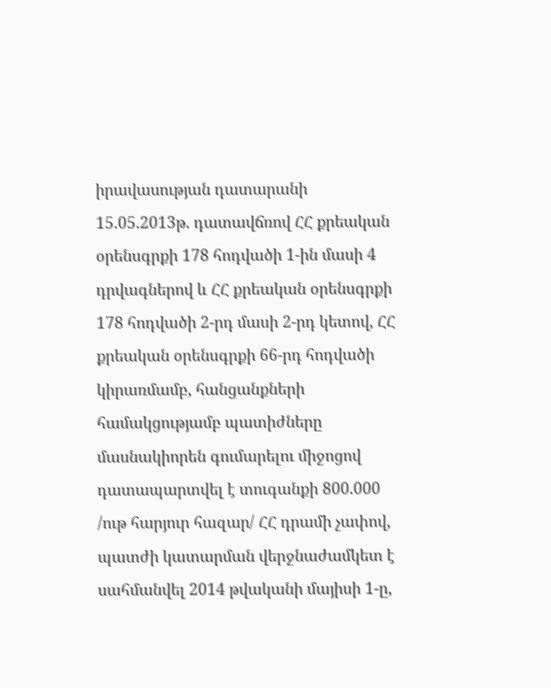իրավասության դատարանի 15.05.2013թ. դատավճռով ՀՀ քրեական օրենսգրքի 178 հոդվածի 1-ին մասի 4 դրվագներով և ՀՀ քրեական օրենսգրքի 178 հոդվածի 2-րդ մասի 2-րդ կետով, ՀՀ քրեական օրենսգրքի 66-րդ հոդվածի կիրառմամբ, հանցանքների համակցությամբ պատիժները մասնակիորեն գումարելու միջոցով դատապարտվել է տուգանքի 800.000 /ութ հարյուր հազար/ ՀՀ դրամի չափով, պատժի կատարման վերջնաժամկետ է սահմանվել 2014 թվականի մայիսի 1-ը,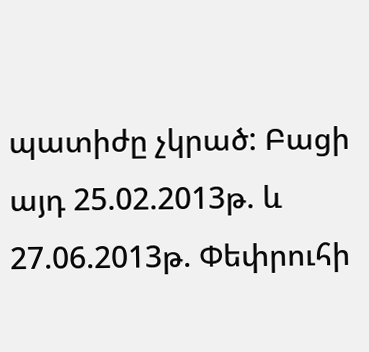պատիժը չկրած: Բացի այդ 25.02.2013թ. և 27.06.2013թ. Փեփրուհի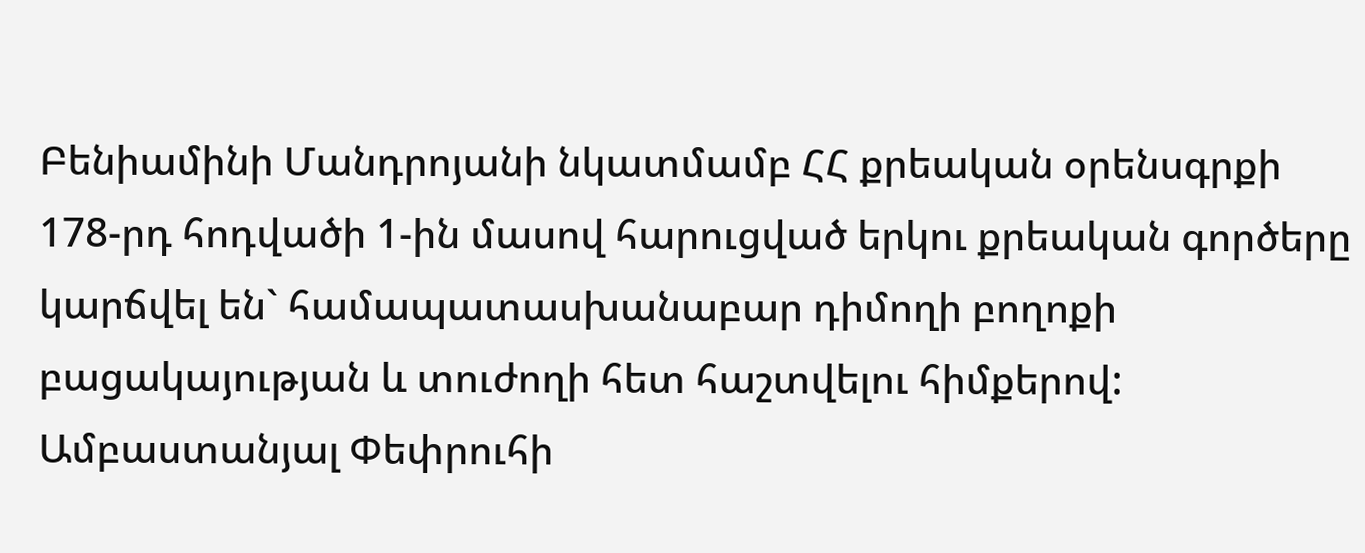Բենիամինի Մանդրոյանի նկատմամբ ՀՀ քրեական օրենսգրքի 178-րդ հոդվածի 1-ին մասով հարուցված երկու քրեական գործերը կարճվել են` համապատասխանաբար դիմողի բողոքի բացակայության և տուժողի հետ հաշտվելու հիմքերով:
Ամբաստանյալ Փեփրուհի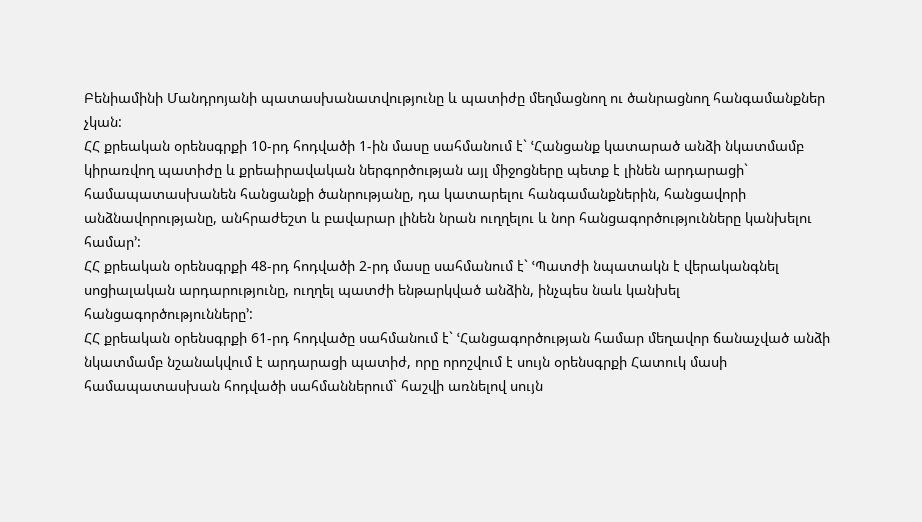Բենիամինի Մանդրոյանի պատասխանատվությունը և պատիժը մեղմացնող ու ծանրացնող հանգամանքներ չկան:
ՀՀ քրեական օրենսգրքի 10-րդ հոդվածի 1-ին մասը սահմանում է` ՙՀանցանք կատարած անձի նկատմամբ կիրառվող պատիժը և քրեաիրավական ներգործության այլ միջոցները պետք է լինեն արդարացի` համապատասխանեն հանցանքի ծանրությանը, դա կատարելու հանգամանքներին, հանցավորի անձնավորությանը, անհրաժեշտ և բավարար լինեն նրան ուղղելու և նոր հանցագործությունները կանխելու համար՚:
ՀՀ քրեական օրենսգրքի 48-րդ հոդվածի 2-րդ մասը սահմանում է` ՙՊատժի նպատակն է վերականգնել սոցիալական արդարությունը, ուղղել պատժի ենթարկված անձին, ինչպես նաև կանխել հանցագործությունները՚:
ՀՀ քրեական օրենսգրքի 61-րդ հոդվածը սահմանում է` ՙՀանցագործության համար մեղավոր ճանաչված անձի նկատմամբ նշանակվում է արդարացի պատիժ, որը որոշվում է սույն օրենսգրքի Հատուկ մասի համապատասխան հոդվածի սահմաններում` հաշվի առնելով սույն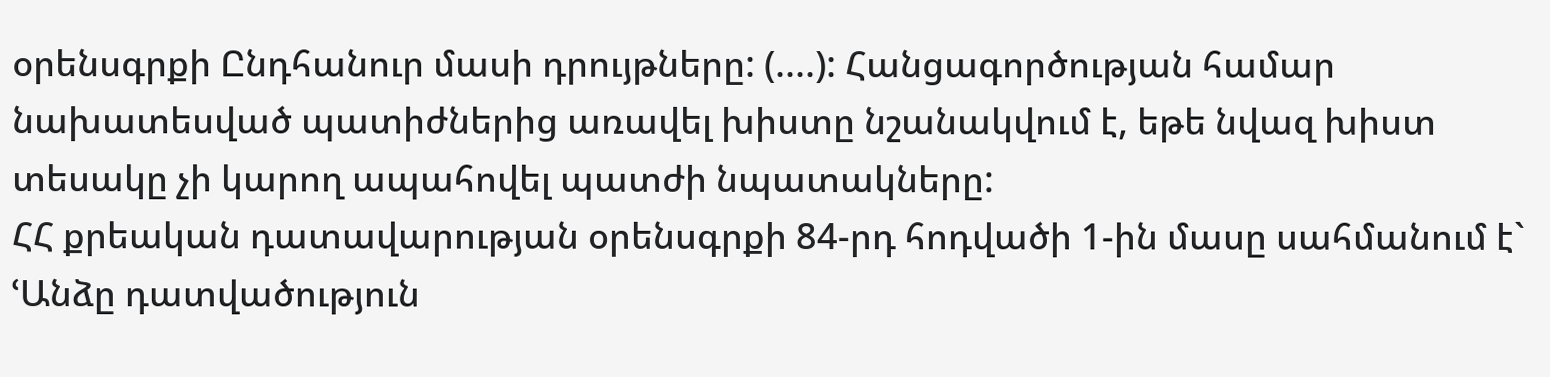օրենսգրքի Ընդհանուր մասի դրույթները: (....): Հանցագործության համար նախատեսված պատիժներից առավել խիստը նշանակվում է, եթե նվազ խիստ տեսակը չի կարող ապահովել պատժի նպատակները:
ՀՀ քրեական դատավարության օրենսգրքի 84-րդ հոդվածի 1-ին մասը սահմանում է` ՙԱնձը դատվածություն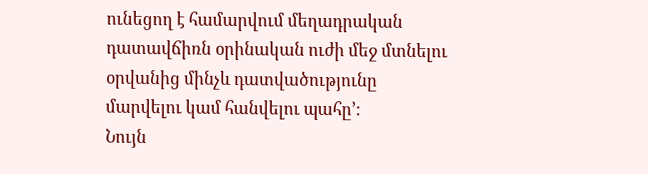ունեցող է համարվում մեղադրական դատավճիռն օրինական ուժի մեջ մտնելու օրվանից մինչև դատվածությունը մարվելու կամ հանվելու պահը՚:
Նույն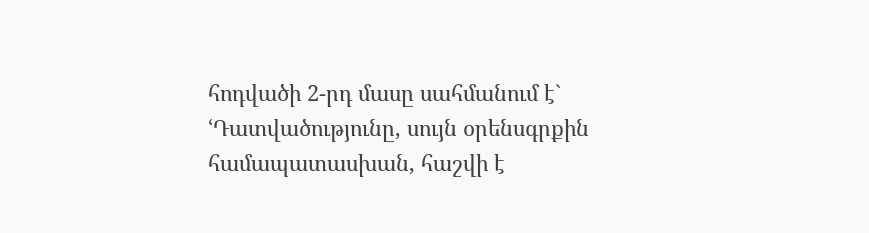հոդվածի 2-րդ մասը սահմանում է` ՙԴատվածությունը, սույն օրենսգրքին համապատասխան, հաշվի է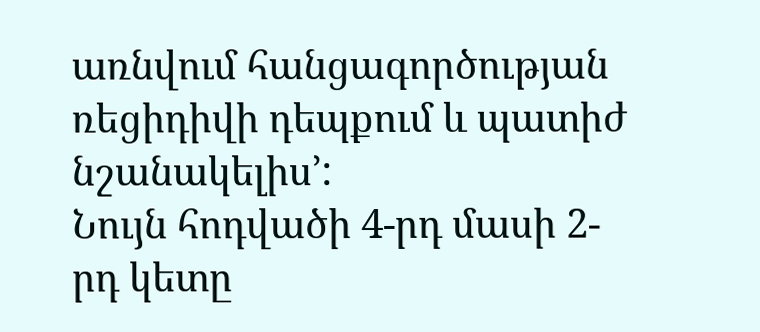առնվում հանցագործության ռեցիդիվի դեպքում և պատիժ նշանակելիս՚:
Նույն հոդվածի 4-րդ մասի 2-րդ կետը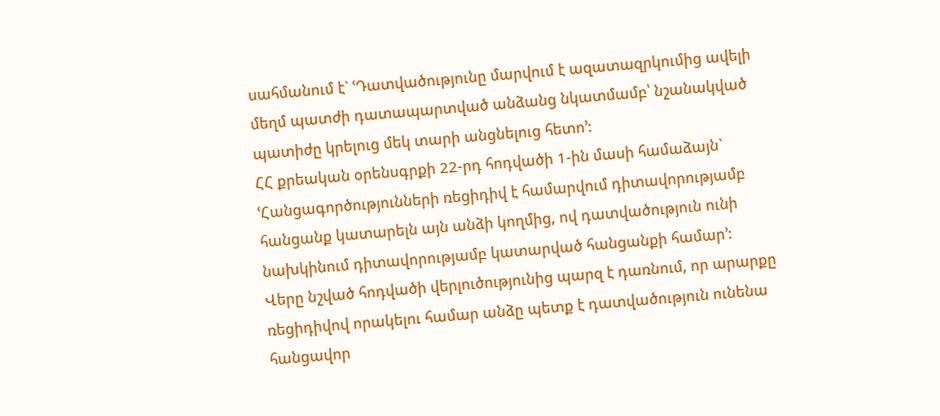սահմանում է` ՙԴատվածությունը մարվում է ազատազրկումից ավելի մեղմ պատժի դատապարտված անձանց նկատմամբ՝ նշանակված պատիժը կրելուց մեկ տարի անցնելուց հետո՚:
ՀՀ քրեական օրենսգրքի 22-րդ հոդվածի 1-ին մասի համաձայն` ՙՀանցագործությունների ռեցիդիվ է համարվում դիտավորությամբ հանցանք կատարելն այն անձի կողմից, ով դատվածություն ունի նախկինում դիտավորությամբ կատարված հանցանքի համար՚:
Վերը նշված հոդվածի վերլուծությունից պարզ է դառնում, որ արարքը ռեցիդիվով որակելու համար անձը պետք է դատվածություն ունենա հանցավոր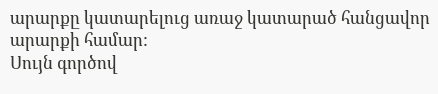արարքը կատարելուց առաջ կատարած հանցավոր արարքի համար:
Սույն գործով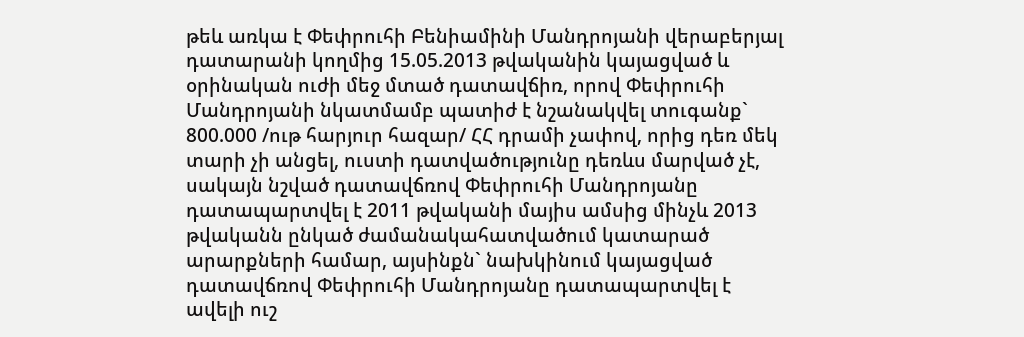թեև առկա է Փեփրուհի Բենիամինի Մանդրոյանի վերաբերյալ դատարանի կողմից 15.05.2013 թվականին կայացված և օրինական ուժի մեջ մտած դատավճիռ, որով Փեփրուհի Մանդրոյանի նկատմամբ պատիժ է նշանակվել տուգանք` 800.000 /ութ հարյուր հազար/ ՀՀ դրամի չափով, որից դեռ մեկ տարի չի անցել, ուստի դատվածությունը դեռևս մարված չէ, սակայն նշված դատավճռով Փեփրուհի Մանդրոյանը դատապարտվել է 2011 թվականի մայիս ամսից մինչև 2013 թվականն ընկած ժամանակահատվածում կատարած արարքների համար, այսինքն` նախկինում կայացված դատավճռով Փեփրուհի Մանդրոյանը դատապարտվել է ավելի ուշ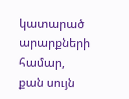կատարած արարքների համար, քան սույն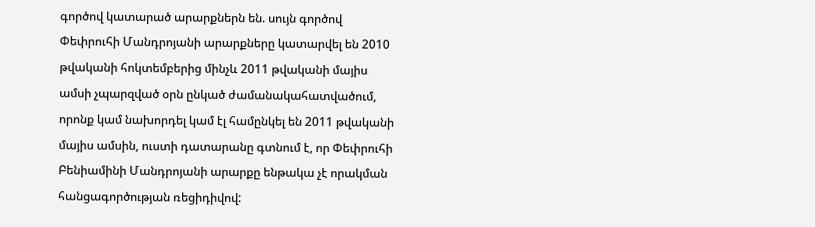գործով կատարած արարքներն են. սույն գործով Փեփրուհի Մանդրոյանի արարքները կատարվել են 2010 թվականի հոկտեմբերից մինչև 2011 թվականի մայիս ամսի չպարզված օրն ընկած ժամանակահատվածում, որոնք կամ նախորդել կամ էլ համընկել են 2011 թվականի մայիս ամսին, ուստի դատարանը գտնում է, որ Փեփրուհի Բենիամինի Մանդրոյանի արարքը ենթակա չէ որակման հանցագործության ռեցիդիվով: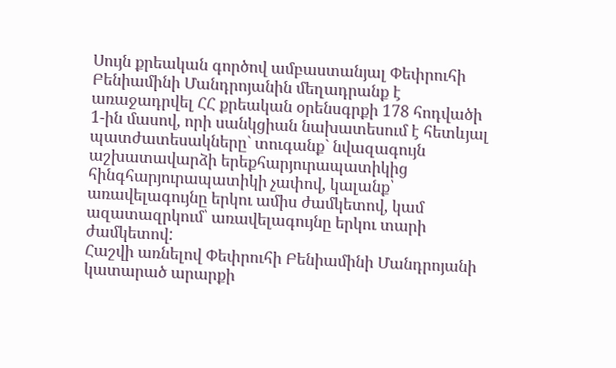Սույն քրեական գործով ամբաստանյալ Փեփրուհի Բենիամինի Մանդրոյանին մեղադրանք է առաջադրվել ՀՀ քրեական օրենսգրքի 178 հոդվածի 1-ին մասով, որի սանկցիան նախատեսում է հետևյալ պատժատեսակները` տուգանք` նվազագույն աշխատավարձի երեքհարյուրապատիկից հինգհարյուրապատիկի չափով, կալանք՝ առավելագույնը երկու ամիս ժամկետով, կամ ազատազրկում՝ առավելագույնը երկու տարի ժամկետով:
Հաշվի առնելով Փեփրուհի Բենիամինի Մանդրոյանի կատարած արարքի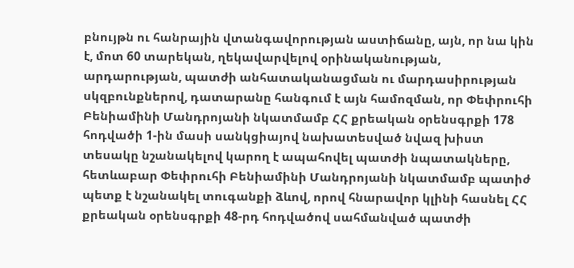բնույթն ու հանրային վտանգավորության աստիճանը, այն, որ նա կին է, մոտ 60 տարեկան, ղեկավարվելով օրինականության, արդարության, պատժի անհատականացման ու մարդասիրության սկզբունքներով, դատարանը հանգում է այն համոզման, որ Փեփրուհի Բենիամինի Մանդրոյանի նկատմամբ ՀՀ քրեական օրենսգրքի 178 հոդվածի 1-ին մասի սանկցիայով նախատեսված նվազ խիստ տեսակը նշանակելով կարող է ապահովել պատժի նպատակները, հետևաբար Փեփրուհի Բենիամինի Մանդրոյանի նկատմամբ պատիժ պետք է նշանակել տուգանքի ձևով, որով հնարավոր կլինի հասնել ՀՀ քրեական օրենսգրքի 48-րդ հոդվածով սահմանված պատժի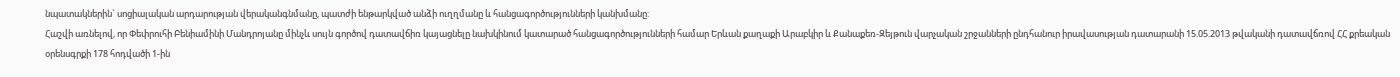նպատակներին` սոցիալական արդարության վերականգնմանը, պատժի ենթարկված անձի ուղղմանը և հանցագործությունների կանխմանը:
Հաշվի առնելով, որ Փեփրուհի Բենիամինի Մանդրոյանը մինչև սույն գործով դատավճիռ կայացնելը նախկինում կատարած հանցագործությունների համար Երևան քաղաքի Արաբկիր և Քանաքեռ-Զեյթուն վարչական շրջանների ընդհանուր իրավասության դատարանի 15.05.2013 թվականի դատավճռով ՀՀ քրեական օրենսգրքի 178 հոդվածի 1-ին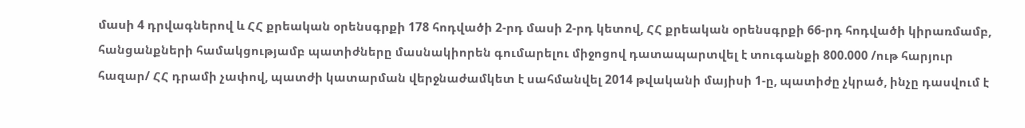մասի 4 դրվագներով և ՀՀ քրեական օրենսգրքի 178 հոդվածի 2-րդ մասի 2-րդ կետով, ՀՀ քրեական օրենսգրքի 66-րդ հոդվածի կիրառմամբ, հանցանքների համակցությամբ պատիժները մասնակիորեն գումարելու միջոցով դատապարտվել է տուգանքի 800.000 /ութ հարյուր հազար/ ՀՀ դրամի չափով, պատժի կատարման վերջնաժամկետ է սահմանվել 2014 թվականի մայիսի 1-ը, պատիժը չկրած, ինչը դասվում է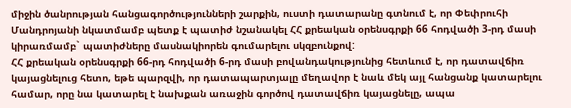միջին ծանրության հանցագործությունների շարքին, ուստի դատարանը գտնում է, որ Փեփրուհի Մանդրոյանի նկատմամբ պետք է պատիժ նշանակել ՀՀ քրեական օրենսգրքի 66 հոդվածի 3-րդ մասի կիրառմամբ` պատիժները մասնակիորեն գումարելու սկզբունքով:
ՀՀ քրեական օրենսգրքի 66-րդ հոդվածի 6-րդ մասի բովանդակությունից հետևում է, որ դատավճիռ կայացնելուց հետո, եթե պարզվի, որ դատապարտյալը մեղավոր է նաև մեկ այլ հանցանք կատարելու համար, որը նա կատարել է նախքան առաջին գործով դատավճիռ կայացնելը, ապա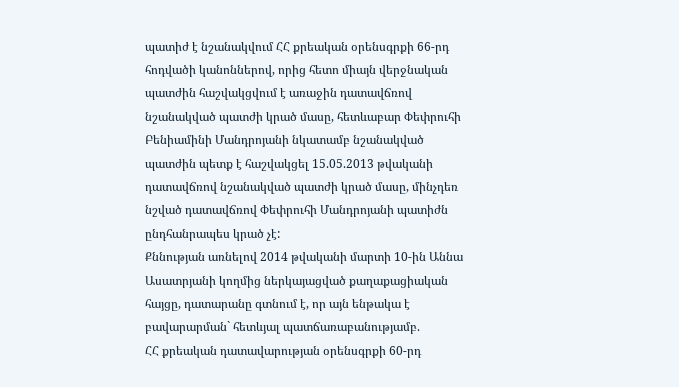պատիժ է նշանակվում ՀՀ քրեական օրենսգրքի 66-րդ հոդվածի կանոններով, որից հետո միայն վերջնական պատժին հաշվակցվում է առաջին դատավճռով նշանակված պատժի կրած մասը, հետևաբար Փեփրուհի Բենիամինի Մանդրոյանի նկատամբ նշանակված պատժին պետք է հաշվակցել 15.05.2013 թվականի դատավճռով նշանակված պատժի կրած մասը, մինչդեռ նշված դատավճռով Փեփրուհի Մանդրոյանի պատիժն ընդհանրապես կրած չէ:
Քննության առնելով 2014 թվականի մարտի 10-ին Աննա Ասատրյանի կողմից ներկայացված քաղաքացիական հայցը, դատարանը գտնում է, որ այն ենթակա է բավարարման` հետևյալ պատճառաբանությամբ.
ՀՀ քրեական դատավարության օրենսգրքի 60-րդ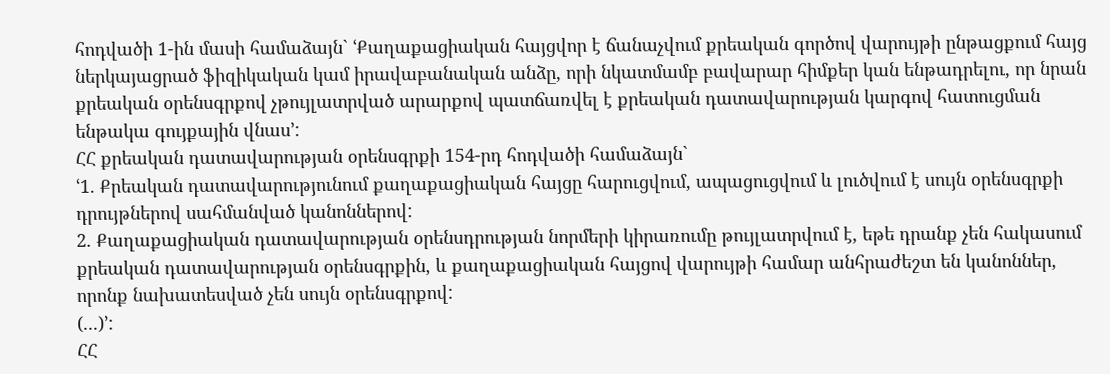հոդվածի 1-ին մասի համաձայն` ՙՔաղաքացիական հայցվոր է ճանաչվում քրեական գործով վարույթի ընթացքում հայց ներկայացրած ֆիզիկական կամ իրավաբանական անձը, որի նկատմամբ բավարար հիմքեր կան ենթադրելու, որ նրան քրեական օրենսգրքով չթույլատրված արարքով պատճառվել է քրեական դատավարության կարգով հատուցման ենթակա գույքային վնաս՚:
ՀՀ քրեական դատավարության օրենսգրքի 154-րդ հոդվածի համաձայն`
ՙ1. Քրեական դատավարությունում քաղաքացիական հայցը հարուցվում, ապացուցվում և լուծվում է սույն օրենսգրքի դրույթներով սահմանված կանոններով:
2. Քաղաքացիական դատավարության օրենսդրության նորմերի կիրառումը թույլատրվում է, եթե դրանք չեն հակասում քրեական դատավարության օրենսգրքին, և քաղաքացիական հայցով վարույթի համար անհրաժեշտ են կանոններ, որոնք նախատեսված չեն սույն օրենսգրքով:
(...)՚:
ՀՀ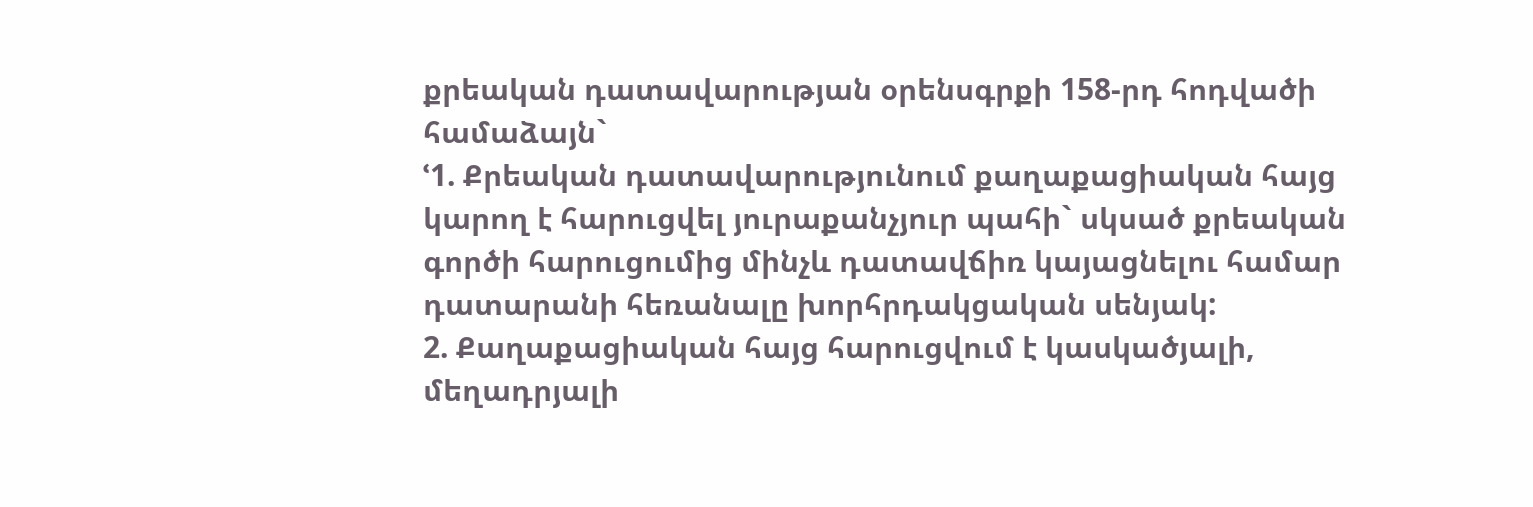քրեական դատավարության օրենսգրքի 158-րդ հոդվածի համաձայն`
ՙ1. Քրեական դատավարությունում քաղաքացիական հայց կարող է հարուցվել յուրաքանչյուր պահի` սկսած քրեական գործի հարուցումից մինչև դատավճիռ կայացնելու համար դատարանի հեռանալը խորհրդակցական սենյակ:
2. Քաղաքացիական հայց հարուցվում է կասկածյալի, մեղադրյալի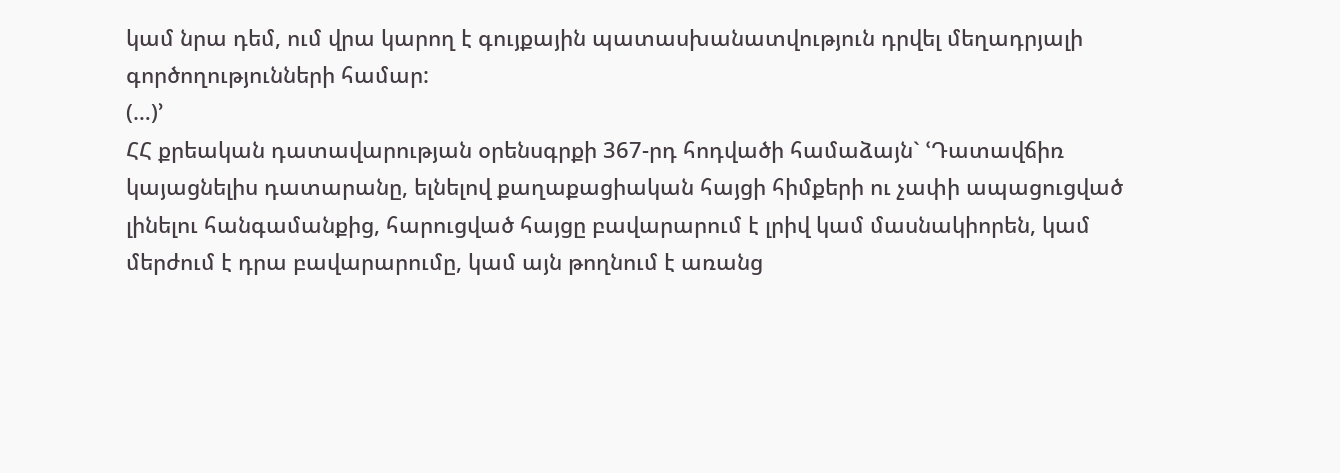կամ նրա դեմ, ում վրա կարող է գույքային պատասխանատվություն դրվել մեղադրյալի գործողությունների համար:
(…)՚
ՀՀ քրեական դատավարության օրենսգրքի 367-րդ հոդվածի համաձայն` ՙԴատավճիռ կայացնելիս դատարանը, ելնելով քաղաքացիական հայցի հիմքերի ու չափի ապացուցված լինելու հանգամանքից, հարուցված հայցը բավարարում է լրիվ կամ մասնակիորեն, կամ մերժում է դրա բավարարումը, կամ այն թողնում է առանց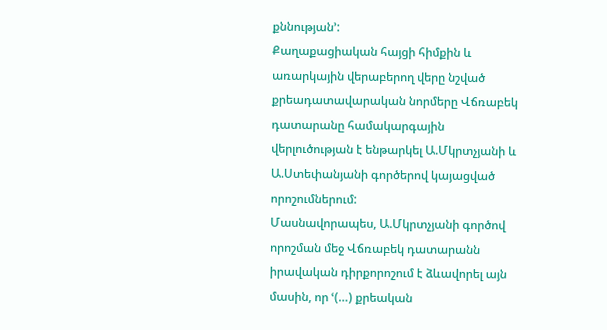քննության՚:
Քաղաքացիական հայցի հիմքին և առարկային վերաբերող վերը նշված քրեադատավարական նորմերը Վճռաբեկ դատարանը համակարգային վերլուծության է ենթարկել Ա.Մկրտչյանի և Ա.Ստեփանյանի գործերով կայացված որոշումներում:
Մասնավորապես, Ա.Մկրտչյանի գործով որոշման մեջ Վճռաբեկ դատարանն իրավական դիրքորոշում է ձևավորել այն մասին, որ ՙ(…) քրեական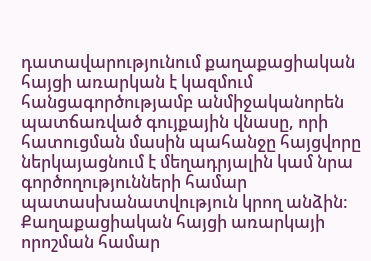դատավարությունում քաղաքացիական հայցի առարկան է կազմում հանցագործությամբ անմիջականորեն պատճառված գույքային վնասը, որի հատուցման մասին պահանջը հայցվորը ներկայացնում է մեղադրյալին կամ նրա գործողությունների համար պատասխանատվություն կրող անձին: Քաղաքացիական հայցի առարկայի որոշման համար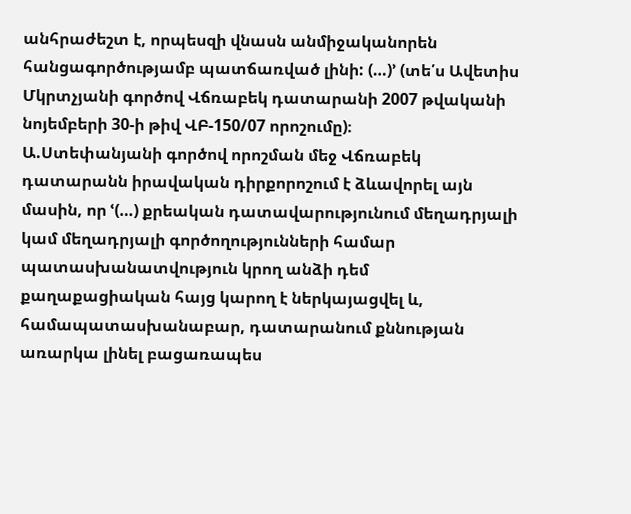անհրաժեշտ է, որպեսզի վնասն անմիջականորեն հանցագործությամբ պատճառված լինի: (…)՚ (տե՛ս Ավետիս Մկրտչյանի գործով Վճռաբեկ դատարանի 2007 թվականի նոյեմբերի 30-ի թիվ ՎԲ-150/07 որոշումը)։
Ա.Ստեփանյանի գործով որոշման մեջ Վճռաբեկ դատարանն իրավական դիրքորոշում է ձևավորել այն մասին, որ ՙ(…) քրեական դատավարությունում մեղադրյալի կամ մեղադրյալի գործողությունների համար պատասխանատվություն կրող անձի դեմ քաղաքացիական հայց կարող է ներկայացվել և, համապատասխանաբար, դատարանում քննության առարկա լինել բացառապես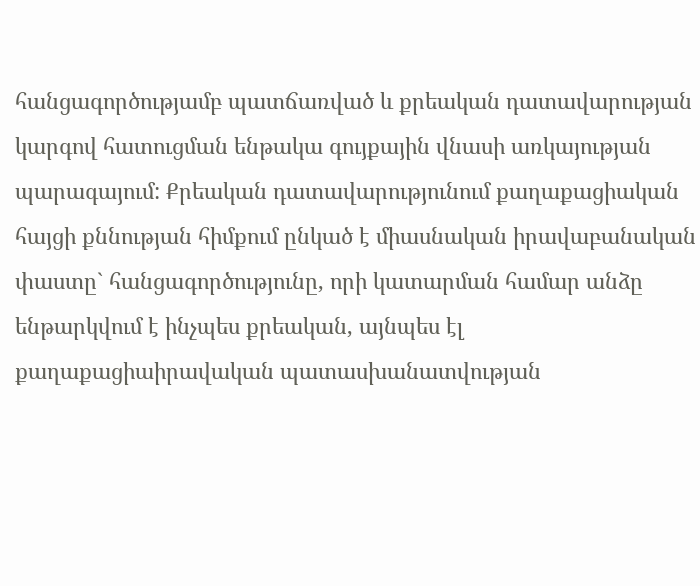հանցագործությամբ պատճառված և քրեական դատավարության կարգով հատուցման ենթակա գույքային վնասի առկայության պարագայում: Քրեական դատավարությունում քաղաքացիական հայցի քննության հիմքում ընկած է միասնական իրավաբանական փաստը` հանցագործությունը, որի կատարման համար անձը ենթարկվում է ինչպես քրեական, այնպես էլ քաղաքացիաիրավական պատասխանատվության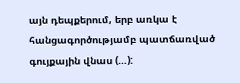այն դեպքերում, երբ առկա է հանցագործությամբ պատճառված գույքային վնաս (…):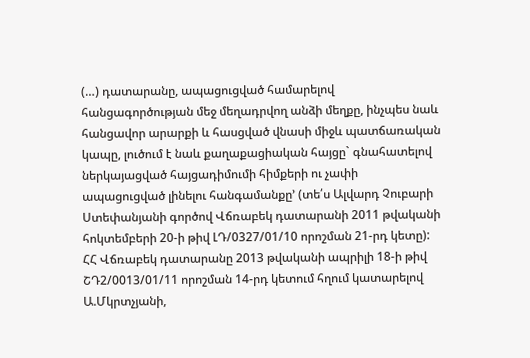(…) դատարանը, ապացուցված համարելով հանցագործության մեջ մեղադրվող անձի մեղքը, ինչպես նաև հանցավոր արարքի և հասցված վնասի միջև պատճառական կապը, լուծում է նաև քաղաքացիական հայցը` գնահատելով ներկայացված հայցադիմումի հիմքերի ու չափի ապացուցված լինելու հանգամանքը՚ (տե՛ս Ալվարդ Չուբարի Ստեփանյանի գործով Վճռաբեկ դատարանի 2011 թվականի հոկտեմբերի 20-ի թիվ ԼԴ/0327/01/10 որոշման 21-րդ կետը):
ՀՀ Վճռաբեկ դատարանը 2013 թվականի ապրիլի 18-ի թիվ ՇԴ2/0013/01/11 որոշման 14-րդ կետում հղում կատարելով Ա.Մկրտչյանի,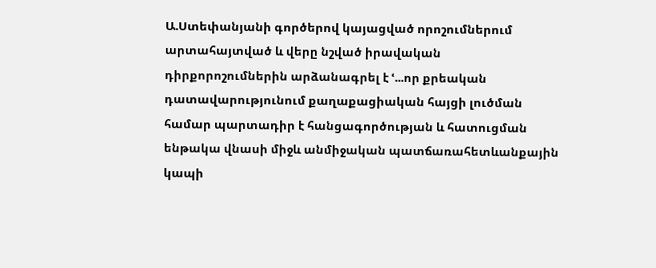Ա.Ստեփանյանի գործերով կայացված որոշումներում արտահայտված և վերը նշված իրավական դիրքորոշումներին արձանագրել է ՙ...որ քրեական դատավարությունում քաղաքացիական հայցի լուծման համար պարտադիր է հանցագործության և հատուցման ենթակա վնասի միջև անմիջական պատճառահետևանքային կապի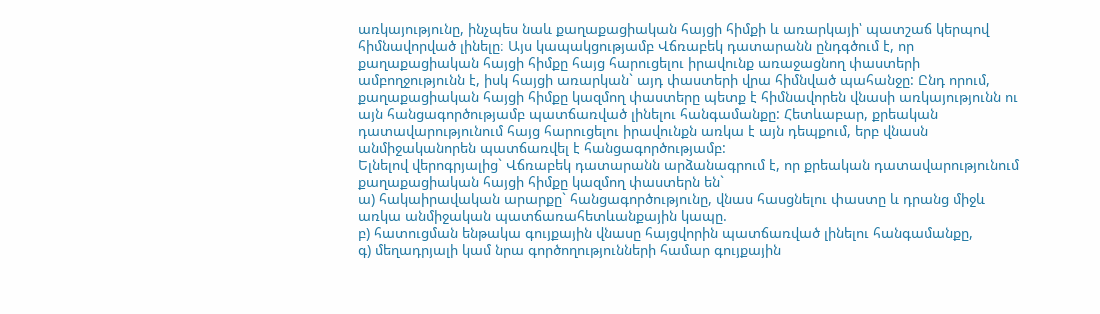առկայությունը, ինչպես նաև քաղաքացիական հայցի հիմքի և առարկայի՝ պատշաճ կերպով հիմնավորված լինելը։ Այս կապակցությամբ Վճռաբեկ դատարանն ընդգծում է, որ քաղաքացիական հայցի հիմքը հայց հարուցելու իրավունք առաջացնող փաստերի ամբողջությունն է, իսկ հայցի առարկան` այդ փաստերի վրա հիմնված պահանջը: Ընդ որում, քաղաքացիական հայցի հիմքը կազմող փաստերը պետք է հիմնավորեն վնասի առկայությունն ու այն հանցագործությամբ պատճառված լինելու հանգամանքը: Հետևաբար, քրեական դատավարությունում հայց հարուցելու իրավունքն առկա է այն դեպքում, երբ վնասն անմիջականորեն պատճառվել է հանցագործությամբ:
Ելնելով վերոգրյալից` Վճռաբեկ դատարանն արձանագրում է, որ քրեական դատավարությունում քաղաքացիական հայցի հիմքը կազմող փաստերն են`
ա) հակաիրավական արարքը` հանցագործությունը, վնաս հասցնելու փաստը և դրանց միջև առկա անմիջական պատճառահետևանքային կապը.
բ) հատուցման ենթակա գույքային վնասը հայցվորին պատճառված լինելու հանգամանքը,
գ) մեղադրյալի կամ նրա գործողությունների համար գույքային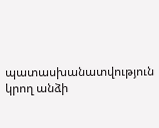պատասխանատվություն կրող անձի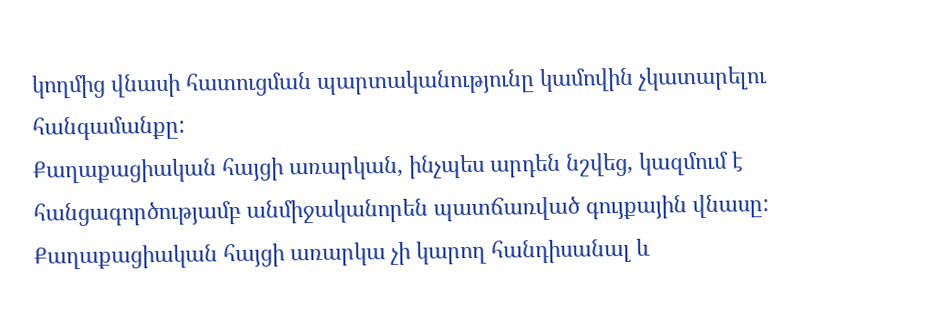կողմից վնասի հատուցման պարտականությունը կամովին չկատարելու հանգամանքը:
Քաղաքացիական հայցի առարկան, ինչպես արդեն նշվեց, կազմում է հանցագործությամբ անմիջականորեն պատճառված գույքային վնասը: Քաղաքացիական հայցի առարկա չի կարող հանդիսանալ և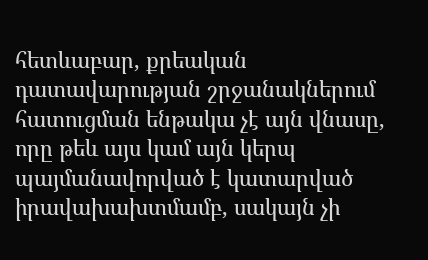հետևաբար, քրեական դատավարության շրջանակներում հատուցման ենթակա չէ այն վնասը, որը թեև այս կամ այն կերպ պայմանավորված է կատարված իրավախախտմամբ, սակայն չի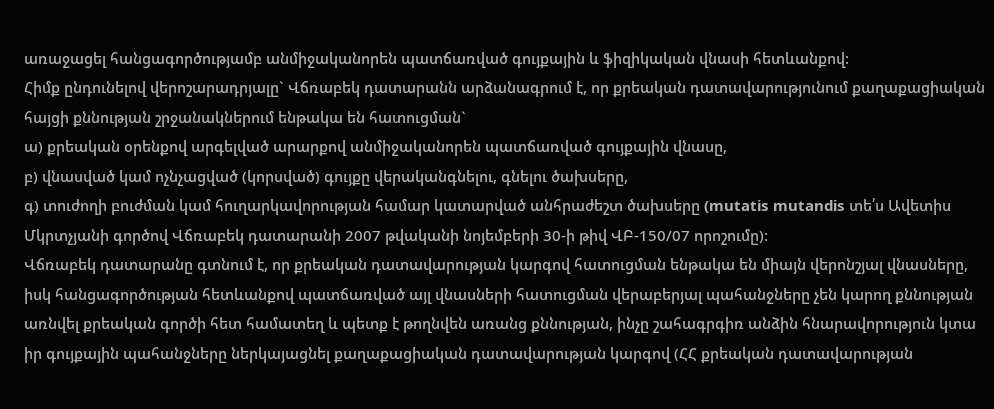առաջացել հանցագործությամբ անմիջականորեն պատճառված գույքային և ֆիզիկական վնասի հետևանքով:
Հիմք ընդունելով վերոշարադրյալը` Վճռաբեկ դատարանն արձանագրում է, որ քրեական դատավարությունում քաղաքացիական հայցի քննության շրջանակներում ենթակա են հատուցման`
ա) քրեական օրենքով արգելված արարքով անմիջականորեն պատճառված գույքային վնասը,
բ) վնասված կամ ոչնչացված (կորսված) գույքը վերականգնելու, գնելու ծախսերը,
գ) տուժողի բուժման կամ հուղարկավորության համար կատարված անհրաժեշտ ծախսերը (mutatis mutandis տե՛ս Ավետիս Մկրտչյանի գործով Վճռաբեկ դատարանի 2007 թվականի նոյեմբերի 30-ի թիվ ՎԲ-150/07 որոշումը):
Վճռաբեկ դատարանը գտնում է, որ քրեական դատավարության կարգով հատուցման ենթակա են միայն վերոնշյալ վնասները, իսկ հանցագործության հետևանքով պատճառված այլ վնասների հատուցման վերաբերյալ պահանջները չեն կարող քննության առնվել քրեական գործի հետ համատեղ և պետք է թողնվեն առանց քննության, ինչը շահագրգիռ անձին հնարավորություն կտա իր գույքային պահանջները ներկայացնել քաղաքացիական դատավարության կարգով (ՀՀ քրեական դատավարության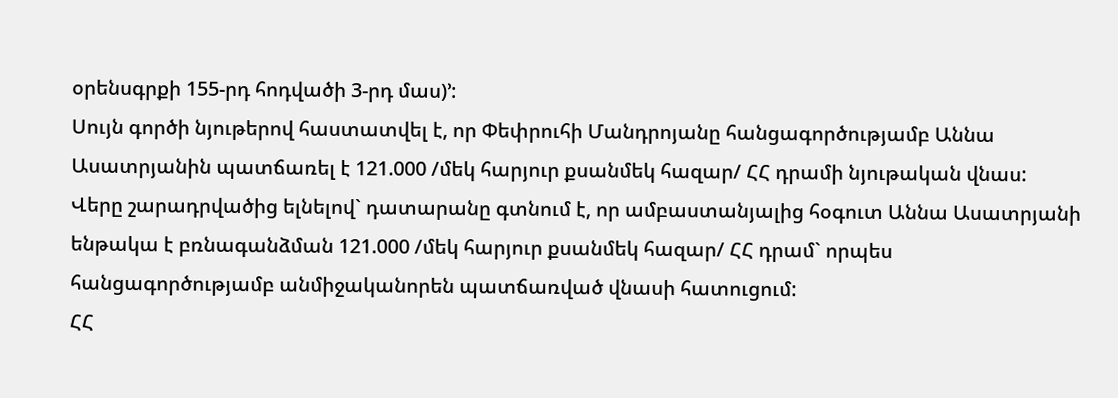օրենսգրքի 155-րդ հոդվածի 3-րդ մաս)՚:
Սույն գործի նյութերով հաստատվել է, որ Փեփրուհի Մանդրոյանը հանցագործությամբ Աննա Ասատրյանին պատճառել է 121.000 /մեկ հարյուր քսանմեկ հազար/ ՀՀ դրամի նյութական վնաս:
Վերը շարադրվածից ելնելով` դատարանը գտնում է, որ ամբաստանյալից հօգուտ Աննա Ասատրյանի ենթակա է բռնագանձման 121.000 /մեկ հարյուր քսանմեկ հազար/ ՀՀ դրամ` որպես հանցագործությամբ անմիջականորեն պատճառված վնասի հատուցում:
ՀՀ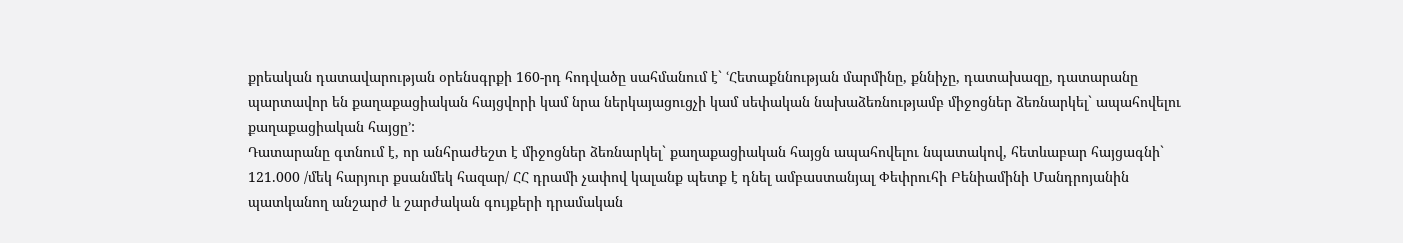քրեական դատավարության օրենսգրքի 160-րդ հոդվածը սահմանում է` ՙՀետաքննության մարմինը, քննիչը, դատախազը, դատարանը պարտավոր են քաղաքացիական հայցվորի կամ նրա ներկայացուցչի կամ սեփական նախաձեռնությամբ միջոցներ ձեռնարկել` ապահովելու քաղաքացիական հայցը՚:
Դատարանը գտնում է, որ անհրաժեշտ է միջոցներ ձեռնարկել` քաղաքացիական հայցն ապահովելու նպատակով, հետևաբար հայցագնի` 121.000 /մեկ հարյուր քսանմեկ հազար/ ՀՀ դրամի չափով կալանք պետք է դնել ամբաստանյալ Փեփրուհի Բենիամինի Մանդրոյանին պատկանող անշարժ և շարժական գույքերի դրամական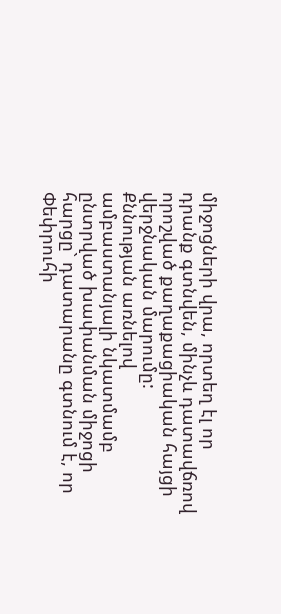միջոցների վրա, որտեղ էլ որ դրանք գտնվեն, մինչև դատավճռով որոշված քաղաքացիական հայցի վերջնական մարումը:
Քննության առնելով ամբաստանյալի նկատմամբ ընտրված խափանման միջոցի հարցը` դատարանը գտնում է, որ Փեփրուհի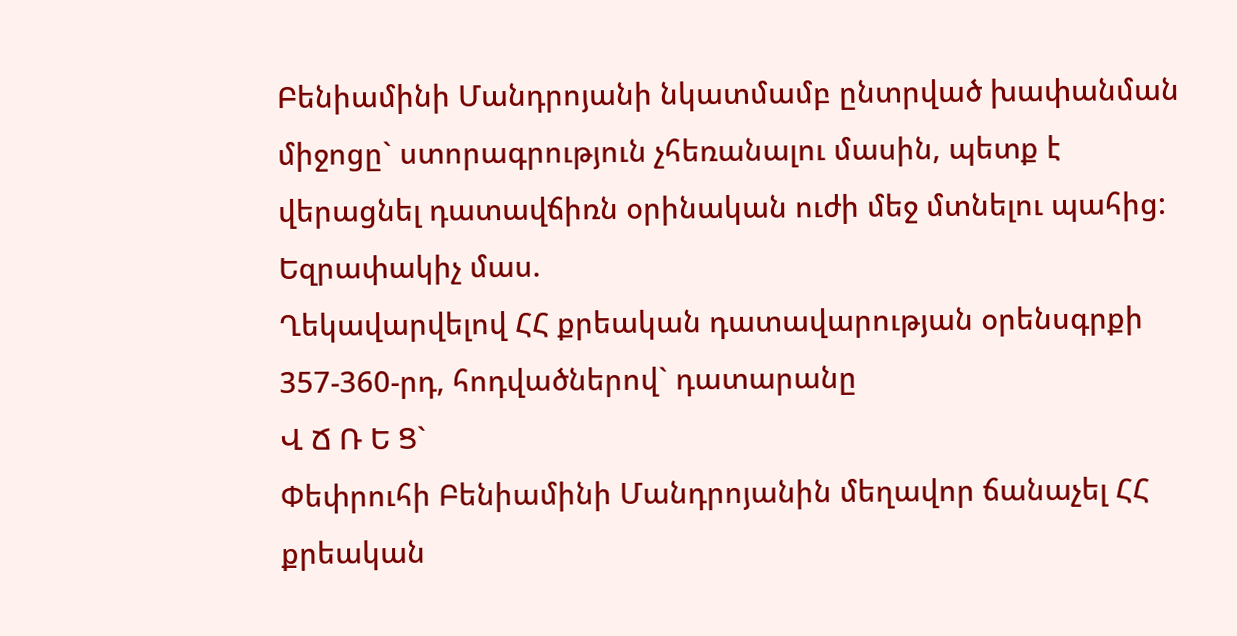Բենիամինի Մանդրոյանի նկատմամբ ընտրված խափանման միջոցը` ստորագրություն չհեռանալու մասին, պետք է վերացնել դատավճիռն օրինական ուժի մեջ մտնելու պահից:
Եզրափակիչ մաս.
Ղեկավարվելով ՀՀ քրեական դատավարության օրենսգրքի 357-360-րդ, հոդվածներով` դատարանը
Վ Ճ Ռ Ե Ց`
Փեփրուհի Բենիամինի Մանդրոյանին մեղավոր ճանաչել ՀՀ քրեական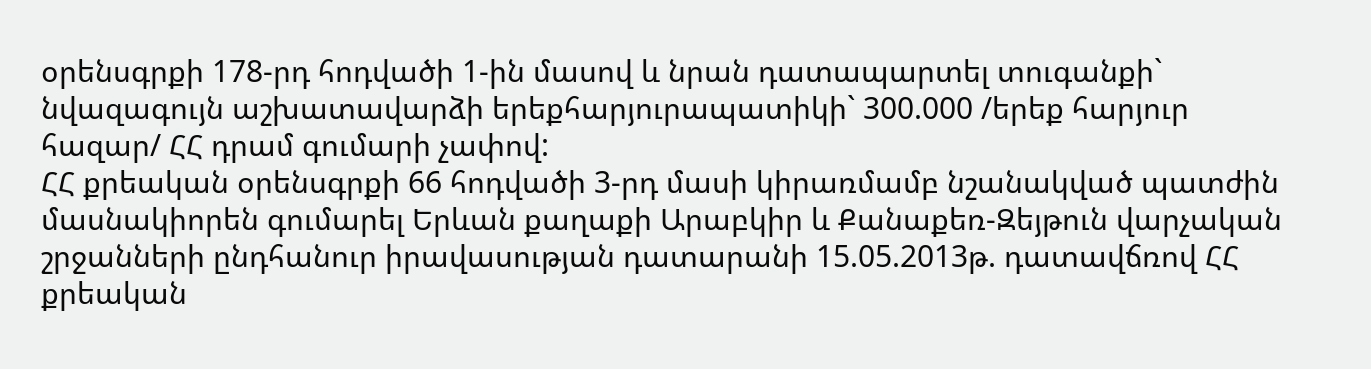օրենսգրքի 178-րդ հոդվածի 1-ին մասով և նրան դատապարտել տուգանքի` նվազագույն աշխատավարձի երեքհարյուրապատիկի` 300.000 /երեք հարյուր հազար/ ՀՀ դրամ գումարի չափով:
ՀՀ քրեական օրենսգրքի 66 հոդվածի 3-րդ մասի կիրառմամբ նշանակված պատժին մասնակիորեն գումարել Երևան քաղաքի Արաբկիր և Քանաքեռ-Զեյթուն վարչական շրջանների ընդհանուր իրավասության դատարանի 15.05.2013թ. դատավճռով ՀՀ քրեական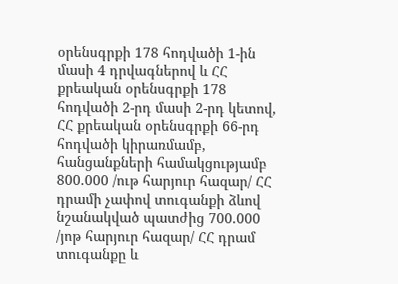օրենսգրքի 178 հոդվածի 1-ին մասի 4 դրվագներով և ՀՀ քրեական օրենսգրքի 178 հոդվածի 2-րդ մասի 2-րդ կետով, ՀՀ քրեական օրենսգրքի 66-րդ հոդվածի կիրառմամբ, հանցանքների համակցությամբ 800.000 /ութ հարյուր հազար/ ՀՀ դրամի չափով տուգանքի ձևով նշանակված պատժից 700.000 /յոթ հարյուր հազար/ ՀՀ դրամ տուգանքը և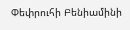Փեփրուհի Բենիամինի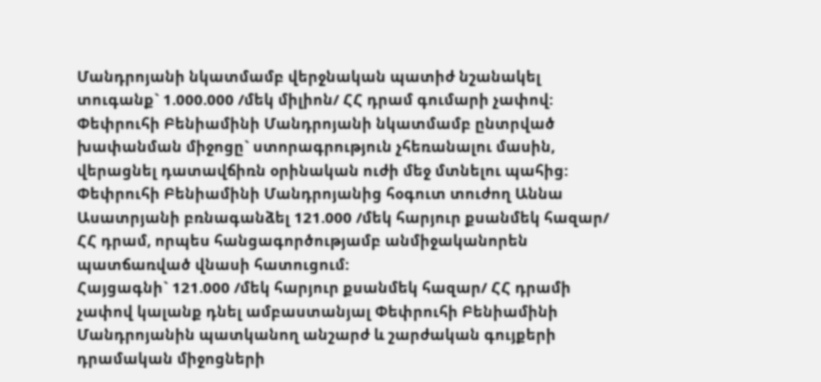Մանդրոյանի նկատմամբ վերջնական պատիժ նշանակել տուգանք` 1.000.000 /մեկ միլիոն/ ՀՀ դրամ գումարի չափով:
Փեփրուհի Բենիամինի Մանդրոյանի նկատմամբ ընտրված խափանման միջոցը` ստորագրություն չհեռանալու մասին, վերացնել դատավճիռն օրինական ուժի մեջ մտնելու պահից:
Փեփրուհի Բենիամինի Մանդրոյանից հօգուտ տուժող Աննա Ասատրյանի բռնագանձել 121.000 /մեկ հարյուր քսանմեկ հազար/ ՀՀ դրամ, որպես հանցագործությամբ անմիջականորեն պատճառված վնասի հատուցում:
Հայցագնի` 121.000 /մեկ հարյուր քսանմեկ հազար/ ՀՀ դրամի չափով կալանք դնել ամբաստանյալ Փեփրուհի Բենիամինի Մանդրոյանին պատկանող անշարժ և շարժական գույքերի դրամական միջոցների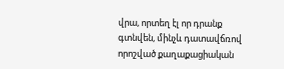վրա, որտեղ էլ որ դրանք գտնվեն, մինչև դատավճռով որոշված քաղաքացիական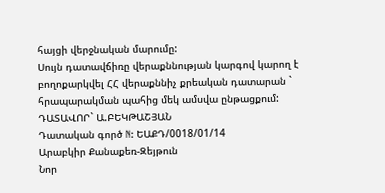հայցի վերջնական մարումը:
Սույն դատավճիռը վերաքննության կարգով կարող է բողոքարկվել ՀՀ վերաքննիչ քրեական դատարան ` հրապարակման պահից մեկ ամսվա ընթացքում:
ԴԱՏԱՎՈՐ` Ա.ԲԵԿԹԱՇՅԱՆ
Դատական գործ N: ԵԱՔԴ/0018/01/14
Արաբկիր Քանաքեռ-Զեյթուն
Նոր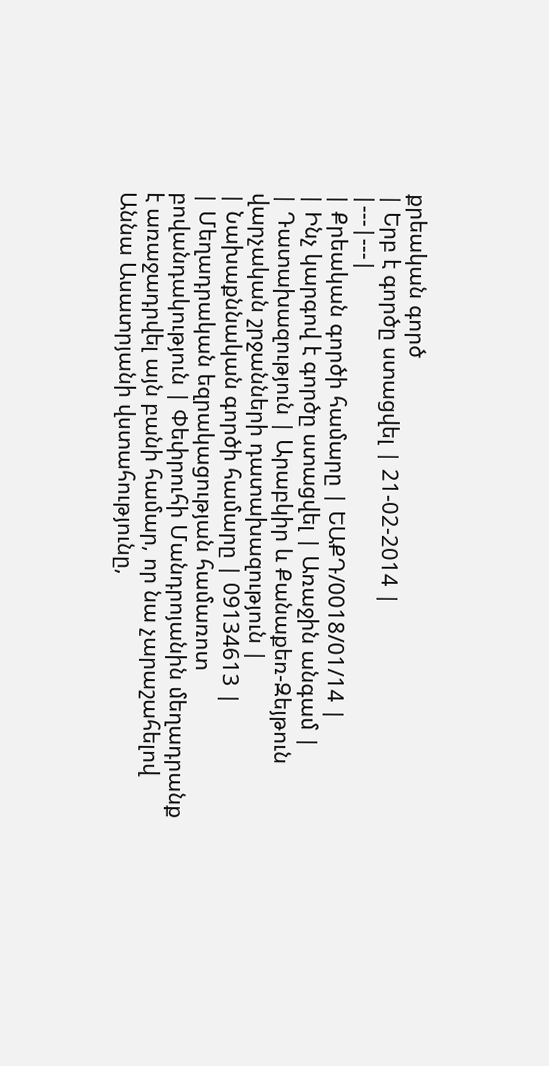քրեական գործ
| Երբ է գործը ստացվել | 21-02-2014 |
|---|---|
| Քրեական գործի համարը | ԵԱՔԴ/0018/01/14 |
| Ինչ կարգով է գործը ստացվել | Առաջին անգամ |
| Դատախազություն | Արաբկիր և Քանաքեռ-Զեյթուն վարչական շրջանների դատախազություն |
| Նախաքննական գործի համարը | 09134613 |
| Մեղադրական եզրակացության համառոտ բովանդակություն | Փեփրուհի Մանդրոյանին մեղադրանք է առաջադրվել այն բանի համար, որ նա չարաշահելով Աննա Ասատրյանի վստահությունը,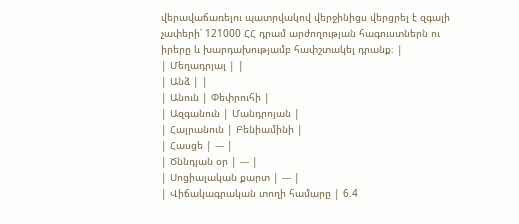վերավաճառելու պատրվակով վերջինիցս վերցրել է զգալի չափերի՝ 121000 ՀՀ դրամ արժողության հագուստներն ու իրերը և խարդախությամբ հափշտակել դրանք։ |
| Մեղադրյալ | |
| Անձ | |
| Անուն | Փեփրուհի |
| Ազգանուն | Մանդրոյան |
| Հայրանուն | Բենիամինի |
| Հասցե | --- |
| Ծննդյան օր | --- |
| Սոցիալական քարտ | --- |
| Վիճակագրական տողի համարը | 6.4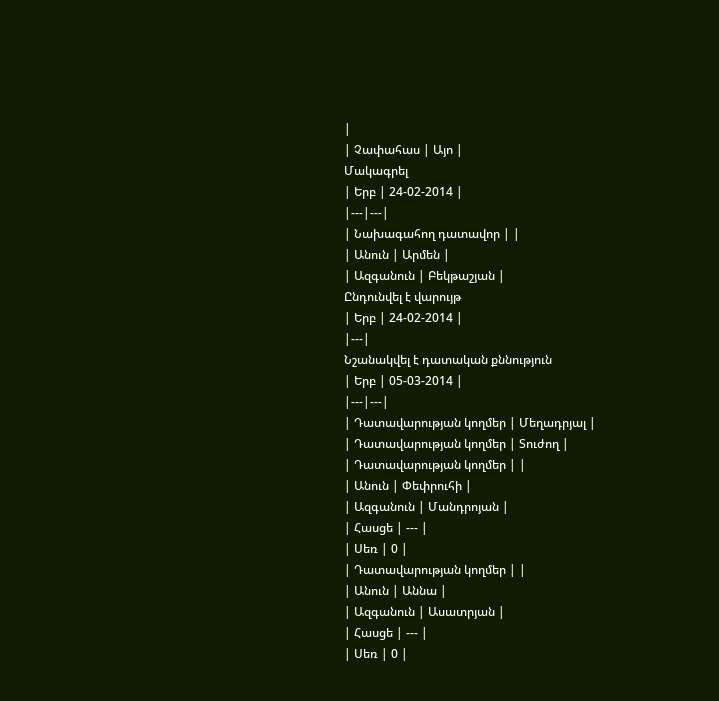|
| Չափահաս | Այո |
Մակագրել
| Երբ | 24-02-2014 |
|---|---|
| Նախագահող դատավոր | |
| Անուն | Արմեն |
| Ազգանուն | Բեկթաշյան |
Ընդունվել է վարույթ
| Երբ | 24-02-2014 |
|---|
Նշանակվել է դատական քննություն
| Երբ | 05-03-2014 |
|---|---|
| Դատավարության կողմեր | Մեղադրյալ |
| Դատավարության կողմեր | Տուժող |
| Դատավարության կողմեր | |
| Անուն | Փեփրուհի |
| Ազգանուն | Մանդրոյան |
| Հասցե | --- |
| Սեռ | 0 |
| Դատավարության կողմեր | |
| Անուն | Աննա |
| Ազգանուն | Ասատրյան |
| Հասցե | --- |
| Սեռ | 0 |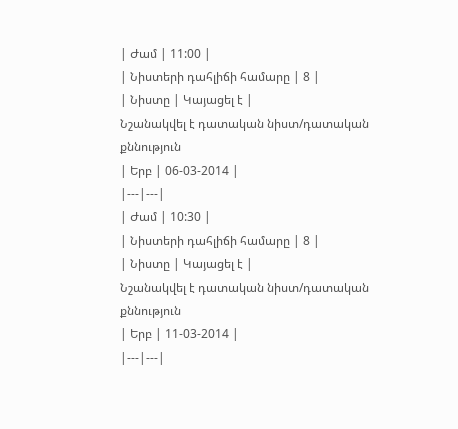| Ժամ | 11:00 |
| Նիստերի դահլիճի համարը | 8 |
| Նիստը | Կայացել է |
Նշանակվել է դատական նիստ/դատական քննություն
| Երբ | 06-03-2014 |
|---|---|
| Ժամ | 10:30 |
| Նիստերի դահլիճի համարը | 8 |
| Նիստը | Կայացել է |
Նշանակվել է դատական նիստ/դատական քննություն
| Երբ | 11-03-2014 |
|---|---|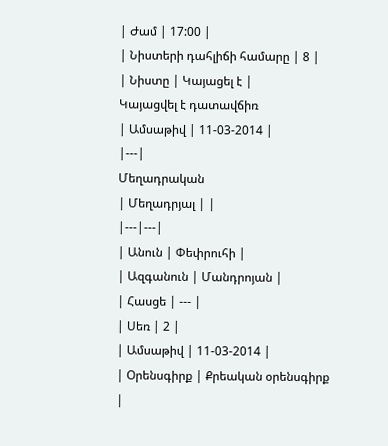| Ժամ | 17:00 |
| Նիստերի դահլիճի համարը | 8 |
| Նիստը | Կայացել է |
Կայացվել է դատավճիռ
| Ամսաթիվ | 11-03-2014 |
|---|
Մեղադրական
| Մեղադրյալ | |
|---|---|
| Անուն | Փեփրուհի |
| Ազգանուն | Մանդրոյան |
| Հասցե | --- |
| Սեռ | 2 |
| Ամսաթիվ | 11-03-2014 |
| Օրենսգիրք | Քրեական օրենսգիրք |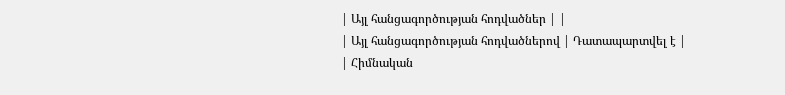| Այլ հանցագործության հոդվածներ | |
| Այլ հանցագործության հոդվածներով | Դատապարտվել է |
| Հիմնական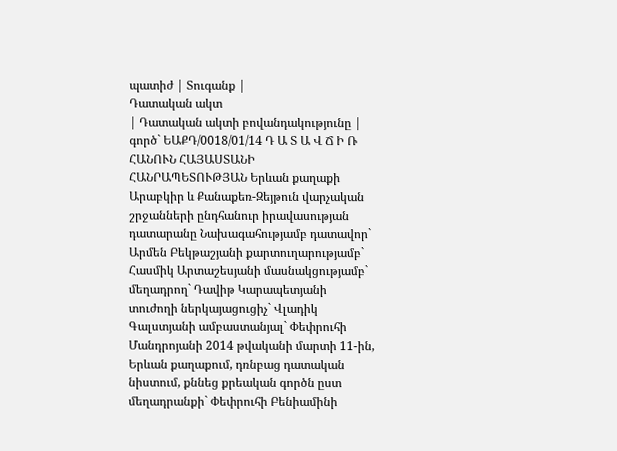պատիժ | Տուգանք |
Դատական ակտ
| Դատական ակտի բովանդակությունը | գործ` ԵԱՔԴ/0018/01/14 Դ Ա Տ Ա Վ Ճ Ի Ռ ՀԱՆՈՒՆ ՀԱՅԱՍՏԱՆԻ ՀԱՆՐԱՊԵՏՈՒԹՅԱՆ Երևան քաղաքի Արաբկիր և Քանաքեռ-Զեյթուն վարչական շրջանների ընդհանուր իրավասության դատարանը Նախագահությամբ դատավոր` Արմեն Բեկթաշյանի քարտուղարությամբ` Հասմիկ Արտաշեսյանի մասնակցությամբ` մեղադրող` Դավիթ Կարապետյանի տուժողի ներկայացուցիչ` Վլադիկ Գալստյանի ամբաստանյալ` Փեփրուհի Մանդրոյանի 2014 թվականի մարտի 11-ին, Երևան քաղաքում, դռնբաց դատական նիստում, քննեց քրեական գործն ըստ մեղադրանքի` Փեփրուհի Բենիամինի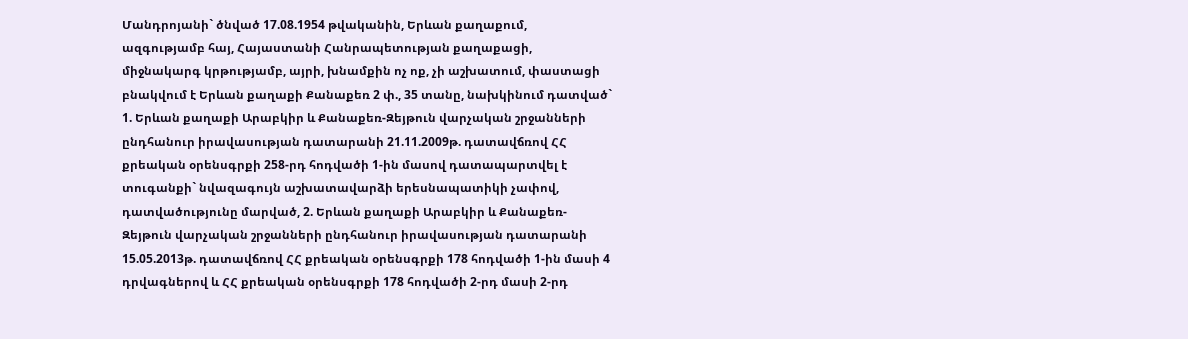Մանդրոյանի` ծնված 17.08.1954 թվականին, Երևան քաղաքում, ազգությամբ հայ, Հայաստանի Հանրապետության քաղաքացի, միջնակարգ կրթությամբ, այրի, խնամքին ոչ ոք, չի աշխատում, փաստացի բնակվում է Երևան քաղաքի Քանաքեռ 2 փ., 35 տանը, նախկինում դատված` 1. Երևան քաղաքի Արաբկիր և Քանաքեռ-Զեյթուն վարչական շրջանների ընդհանուր իրավասության դատարանի 21.11.2009թ. դատավճռով ՀՀ քրեական օրենսգրքի 258-րդ հոդվածի 1-ին մասով դատապարտվել է տուգանքի` նվազագույն աշխատավարձի երեսնապատիկի չափով, դատվածությունը մարված, 2. Երևան քաղաքի Արաբկիր և Քանաքեռ-Զեյթուն վարչական շրջանների ընդհանուր իրավասության դատարանի 15.05.2013թ. դատավճռով ՀՀ քրեական օրենսգրքի 178 հոդվածի 1-ին մասի 4 դրվագներով և ՀՀ քրեական օրենսգրքի 178 հոդվածի 2-րդ մասի 2-րդ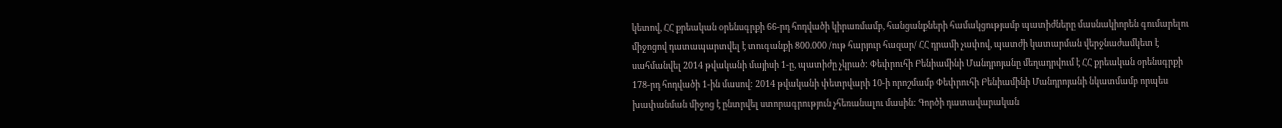կետով, ՀՀ քրեական օրենսգրքի 66-րդ հոդվածի կիրառմամբ, հանցանքների համակցությամբ պատիժները մասնակիորեն գումարելու միջոցով դատապարտվել է տուգանքի 800.000 /ութ հարյուր հազար/ ՀՀ դրամի չափով, պատժի կատարման վերջնաժամկետ է սահմանվել 2014 թվականի մայիսի 1-ը, պատիժը չկրած: Փեփրուհի Բենիամինի Մանդրոյանը մեղադրվում է ՀՀ քրեական օրենսգրքի 178-րդ հոդվածի 1-ին մասով: 2014 թվականի փետրվարի 10-ի որոշմամբ Փեփրուհի Բենիամինի Մանդրոյանի նկատմամբ որպես խափանման միջոց է ընտրվել ստորագրություն չհեռանալու մասին: Գործի դատավարական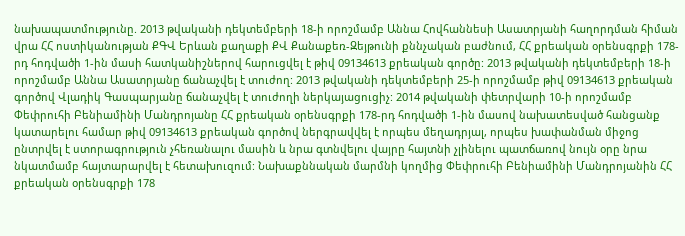նախապատմությունը. 2013 թվականի դեկտեմբերի 18-ի որոշմամբ Աննա Հովհաննեսի Ասատրյանի հաղորդման հիման վրա ՀՀ ոստիկանության ՔԳՎ Երևան քաղաքի ՔՎ Քանաքեռ-Զեյթունի քննչական բաժնում, ՀՀ քրեական օրենսգրքի 178-րդ հոդվածի 1-ին մասի հատկանիշներով հարուցվել է թիվ 09134613 քրեական գործը: 2013 թվականի դեկտեմբերի 18-ի որոշմամբ Աննա Ասատրյանը ճանաչվել է տուժող: 2013 թվականի դեկտեմբերի 25-ի որոշմամբ թիվ 09134613 քրեական գործով Վլադիկ Գասպարյանը ճանաչվել է տուժողի ներկայացուցիչ: 2014 թվականի փետրվարի 10-ի որոշմամբ Փեփրուհի Բենիամինի Մանդրոյանը ՀՀ քրեական օրենսգրքի 178-րդ հոդվածի 1-ին մասով նախատեսված հանցանք կատարելու համար թիվ 09134613 քրեական գործով ներգրավվել է որպես մեղադրյալ, որպես խափանման միջոց ընտրվել է ստորագրություն չհեռանալու մասին և նրա գտնվելու վայրը հայտնի չլինելու պատճառով նույն օրը նրա նկատմամբ հայտարարվել է հետախուզում: Նախաքննական մարմնի կողմից Փեփրուհի Բենիամինի Մանդրոյանին ՀՀ քրեական օրենսգրքի 178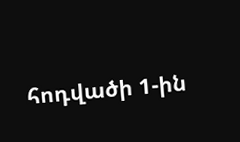հոդվածի 1-ին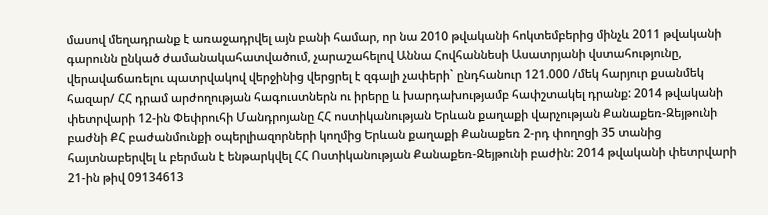մասով մեղադրանք է առաջադրվել այն բանի համար, որ նա 2010 թվականի հոկտեմբերից մինչև 2011 թվականի գարունն ընկած ժամանակահատվածում, չարաշահելով Աննա Հովհաննեսի Ասատրյանի վստահությունը, վերավաճառելու պատրվակով վերջինից վերցրել է զգալի չափերի` ընդհանուր 121.000 /մեկ հարյուր քսանմեկ հազար/ ՀՀ դրամ արժողության հագուստներն ու իրերը և խարդախությամբ հափշտակել դրանք: 2014 թվականի փետրվարի 12-ին Փեփրուհի Մանդրոյանը ՀՀ ոստիկանության Երևան քաղաքի վարչության Քանաքեռ-Զեյթունի բաժնի ՔՀ բաժանմունքի օպերլիազորների կողմից Երևան քաղաքի Քանաքեռ 2-րդ փողոցի 35 տանից հայտնաբերվել և բերման է ենթարկվել ՀՀ Ոստիկանության Քանաքեռ-Զեյթունի բաժին: 2014 թվականի փետրվարի 21-ին թիվ 09134613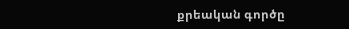քրեական գործը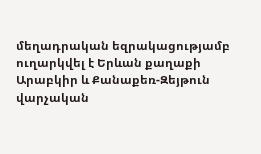մեղադրական եզրակացությամբ ուղարկվել է Երևան քաղաքի Արաբկիր և Քանաքեռ-Զեյթուն վարչական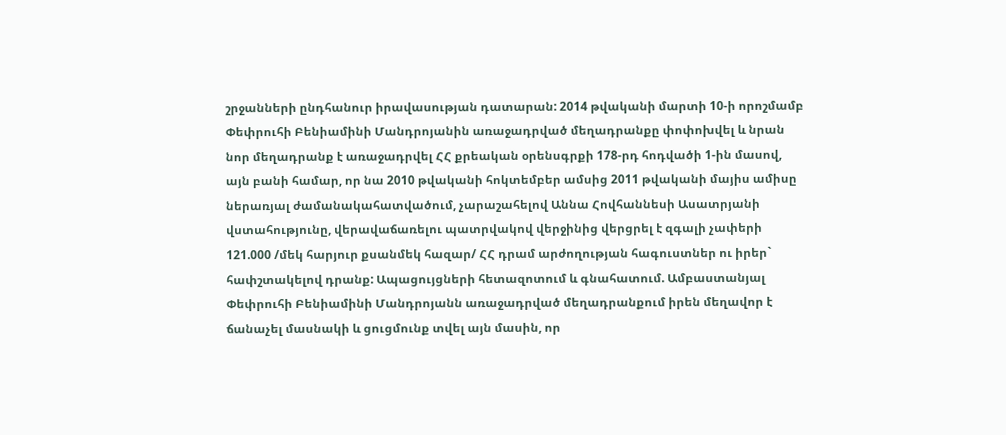շրջանների ընդհանուր իրավասության դատարան: 2014 թվականի մարտի 10-ի որոշմամբ Փեփրուհի Բենիամինի Մանդրոյանին առաջադրված մեղադրանքը փոփոխվել և նրան նոր մեղադրանք է առաջադրվել ՀՀ քրեական օրենսգրքի 178-րդ հոդվածի 1-ին մասով, այն բանի համար, որ նա 2010 թվականի հոկտեմբեր ամսից 2011 թվականի մայիս ամիսը ներառյալ ժամանակահատվածում, չարաշահելով Աննա Հովհաննեսի Ասատրյանի վստահությունը, վերավաճառելու պատրվակով վերջինից վերցրել է զգալի չափերի 121.000 /մեկ հարյուր քսանմեկ հազար/ ՀՀ դրամ արժողության հագուստներ ու իրեր` հափշտակելով դրանք: Ապացույցների հետազոտում և գնահատում. Ամբաստանյալ Փեփրուհի Բենիամինի Մանդրոյանն առաջադրված մեղադրանքում իրեն մեղավոր է ճանաչել մասնակի և ցուցմունք տվել այն մասին, որ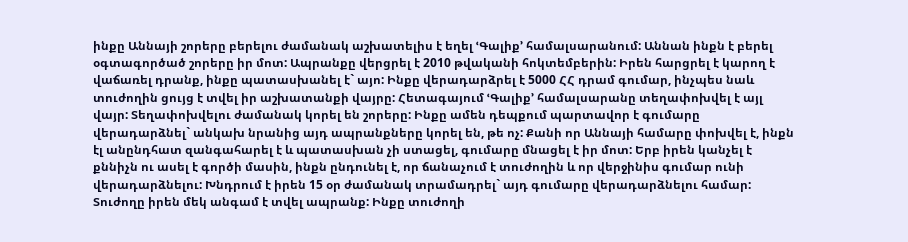ինքը Աննայի շորերը բերելու ժամանակ աշխատելիս է եղել ՙԳալիք՚ համալսարանում: Աննան ինքն է բերել օգտագործած շորերը իր մոտ: Ապրանքը վերցրել է 2010 թվականի հոկտեմբերին: Իրեն հարցրել է կարող է վաճառել դրանք, ինքը պատասխանել է` այո: Ինքը վերադարձրել է 5000 ՀՀ դրամ գումար, ինչպես նաև տուժողին ցույց է տվել իր աշխատանքի վայրը: Հետագայում ՙԳալիք՚ համալսարանը տեղափոխվել է այլ վայր: Տեղափոխվելու ժամանակ կորել են շորերը: Ինքը ամեն դեպքում պարտավոր է գումարը վերադարձնել` անկախ նրանից այդ ապրանքները կորել են, թե ոչ: Քանի որ Աննայի համարը փոխվել է, ինքն էլ անընդհատ զանգահարել է և պատասխան չի ստացել, գումարը մնացել է իր մոտ: Երբ իրեն կանչել է քննիչն ու ասել է գործի մասին, ինքն ընդունել է, որ ճանաչում է տուժողին և որ վերջինիս գումար ունի վերադարձնելու: Խնդրում է իրեն 15 օր ժամանակ տրամադրել` այդ գումարը վերադարձնելու համար: Տուժողը իրեն մեկ անգամ է տվել ապրանք: Ինքը տուժողի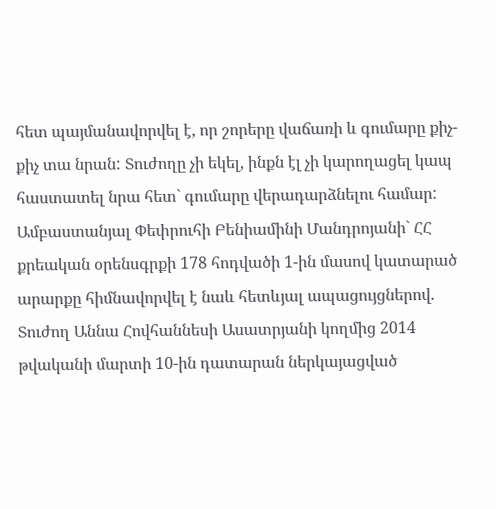հետ պայմանավորվել է, որ շորերը վաճառի և գումարը քիչ-քիչ տա նրան: Տուժողը չի եկել, ինքն էլ չի կարողացել կապ հաստատել նրա հետ` գումարը վերադարձնելու համար: Ամբաստանյալ Փեփրուհի Բենիամինի Մանդրոյանի` ՀՀ քրեական օրենսգրքի 178 հոդվածի 1-ին մասով կատարած արարքը հիմնավորվել է նաև հետևյալ ապացույցներով. Տուժող Աննա Հովհաննեսի Ասատրյանի կողմից 2014 թվականի մարտի 10-ին դատարան ներկայացված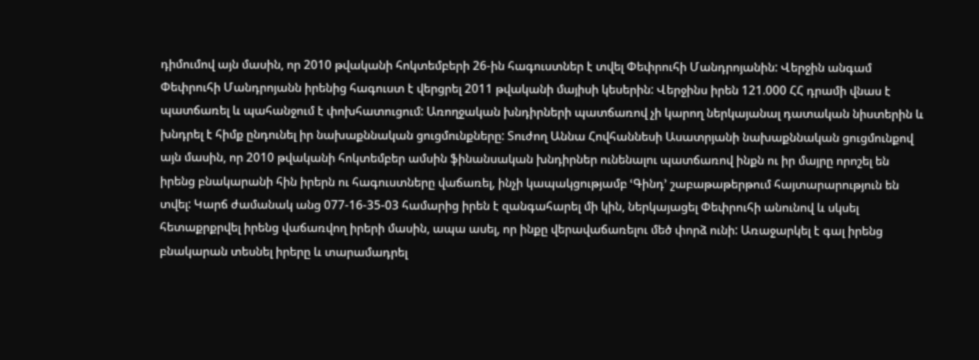դիմումով այն մասին, որ 2010 թվականի հոկտեմբերի 26-ին հագուստներ է տվել Փեփրուհի Մանդրոյանին: Վերջին անգամ Փեփրուհի Մանդրոյանն իրենից հագուստ է վերցրել 2011 թվականի մայիսի կեսերին: Վերջինս իրեն 121.000 ՀՀ դրամի վնաս է պատճառել և պահանջում է փոխհատուցում: Առողջական խնդիրների պատճառով չի կարող ներկայանալ դատական նիստերին և խնդրել է հիմք ընդունել իր նախաքննական ցուցմունքները: Տուժող Աննա Հովհաննեսի Ասատրյանի նախաքննական ցուցմունքով այն մասին, որ 2010 թվականի հոկտեմբեր ամսին ֆինանսական խնդիրներ ունենալու պատճառով ինքն ու իր մայրը որոշել են իրենց բնակարանի հին իրերն ու հագուստները վաճառել, ինչի կապակցությամբ ՙԳինդ՚ շաբաթաթերթում հայտարարություն են տվել: Կարճ ժամանակ անց 077-16-35-03 համարից իրեն է զանգահարել մի կին, ներկայացել Փեփրուհի անունով և սկսել հետաքրքրվել իրենց վաճառվող իրերի մասին, ապա ասել, որ ինքը վերավաճառելու մեծ փորձ ունի: Առաջարկել է գալ իրենց բնակարան տեսնել իրերը և տարամադրել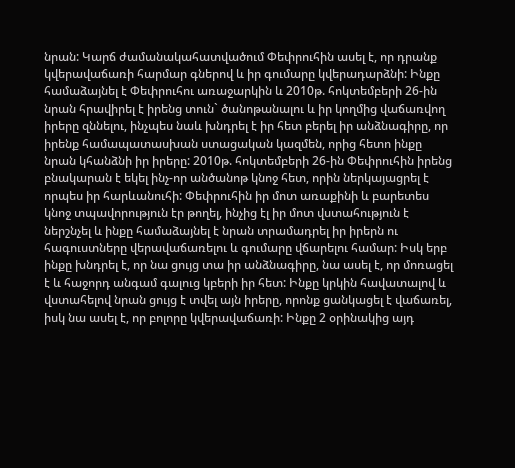նրան: Կարճ ժամանակահատվածում Փեփրուհին ասել է, որ դրանք կվերավաճառի հարմար գներով և իր գումարը կվերադարձնի: Ինքը համաձայնել է Փեփրուհու առաջարկին և 2010թ. հոկտեմբերի 26-ին նրան հրավիրել է իրենց տուն` ծանոթանալու և իր կողմից վաճառվող իրերը զննելու, ինչպես նաև խնդրել է իր հետ բերել իր անձնագիրը, որ իրենք համապատասխան ստացական կազմեն, որից հետո ինքը նրան կհանձնի իր իրերը: 2010թ. հոկտեմբերի 26-ին Փեփրուհին իրենց բնակարան է եկել ինչ-որ անծանոթ կնոջ հետ, որին ներկայացրել է որպես իր հարևանուհի: Փեփրուհին իր մոտ առաքինի և բարետես կնոջ տպավորություն էր թողել, ինչից էլ իր մոտ վստահություն է ներշնչել և ինքը համաձայնել է նրան տրամադրել իր իրերն ու հագուստները վերավաճառելու և գումարը վճարելու համար: Իսկ երբ ինքը խնդրել է, որ նա ցույց տա իր անձնագիրը, նա ասել է, որ մոռացել է և հաջորդ անգամ գալուց կբերի իր հետ: Ինքը կրկին հավատալով և վստահելով նրան ցույց է տվել այն իրերը, որոնք ցանկացել է վաճառել, իսկ նա ասել է, որ բոլորը կվերավաճառի: Ինքը 2 օրինակից այդ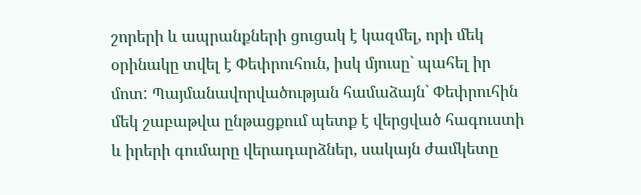շորերի և ապրանքների ցուցակ է կազմել, որի մեկ օրինակը տվել է Փեփրուհուն, իսկ մյուսը` պահել իր մոտ: Պայմանավորվածության համաձայն` Փեփրուհին մեկ շաբաթվա ընթացքում պետք է վերցված հագուստի և իրերի գումարը վերադարձներ, սակայն ժամկետը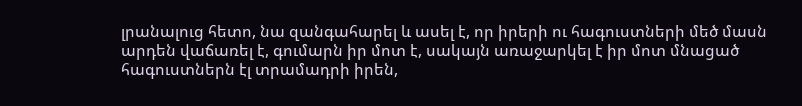լրանալուց հետո, նա զանգահարել և ասել է, որ իրերի ու հագուստների մեծ մասն արդեն վաճառել է, գումարն իր մոտ է, սակայն առաջարկել է իր մոտ մնացած հագուստներն էլ տրամադրի իրեն,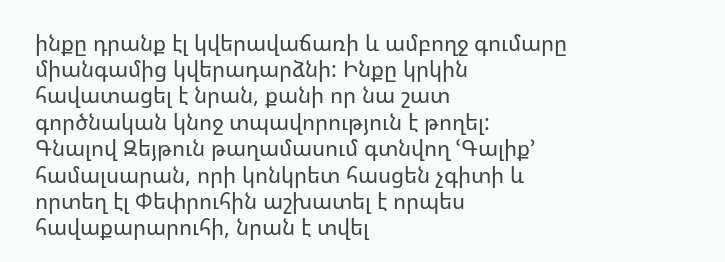ինքը դրանք էլ կվերավաճառի և ամբողջ գումարը միանգամից կվերադարձնի: Ինքը կրկին հավատացել է նրան, քանի որ նա շատ գործնական կնոջ տպավորություն է թողել: Գնալով Զեյթուն թաղամասում գտնվող ՙԳալիք՚ համալսարան, որի կոնկրետ հասցեն չգիտի և որտեղ էլ Փեփրուհին աշխատել է որպես հավաքարարուհի, նրան է տվել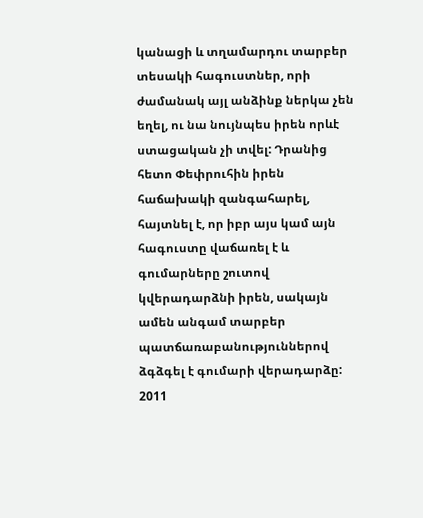կանացի և տղամարդու տարբեր տեսակի հագուստներ, որի ժամանակ այլ անձինք ներկա չեն եղել, ու նա նույնպես իրեն որևէ ստացական չի տվել: Դրանից հետո Փեփրուհին իրեն հաճախակի զանգահարել, հայտնել է, որ իբր այս կամ այն հագուստը վաճառել է և գումարները շուտով կվերադարձնի իրեն, սակայն ամեն անգամ տարբեր պատճառաբանություններով ձգձգել է գումարի վերադարձը: 2011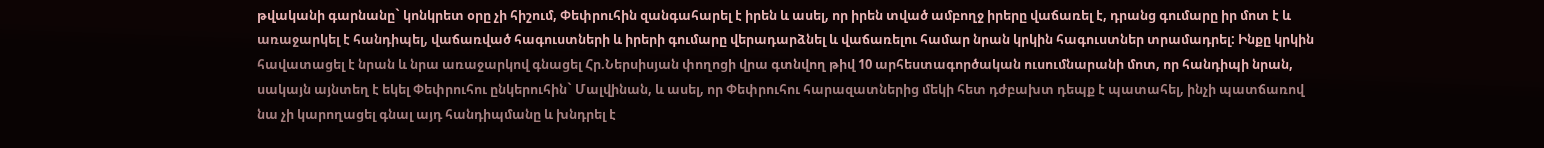թվականի գարնանը` կոնկրետ օրը չի հիշում, Փեփրուհին զանգահարել է իրեն և ասել, որ իրեն տված ամբողջ իրերը վաճառել է, դրանց գումարը իր մոտ է և առաջարկել է հանդիպել, վաճառված հագուստների և իրերի գումարը վերադարձնել և վաճառելու համար նրան կրկին հագուստներ տրամադրել: Ինքը կրկին հավատացել է նրան և նրա առաջարկով գնացել Հր.Ներսիսյան փողոցի վրա գտնվող թիվ 10 արհեստագործական ուսումնարանի մոտ, որ հանդիպի նրան, սակայն այնտեղ է եկել Փեփրուհու ընկերուհին` Մալվինան, և ասել, որ Փեփրուհու հարազատներից մեկի հետ դժբախտ դեպք է պատահել, ինչի պատճառով նա չի կարողացել գնալ այդ հանդիպմանը և խնդրել է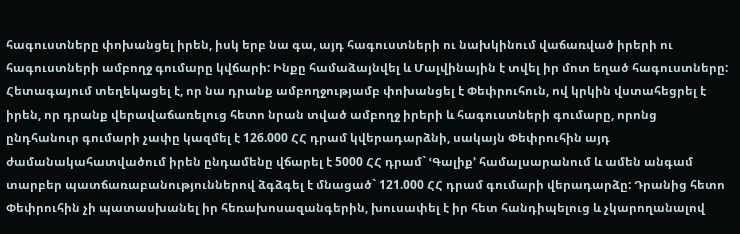հագուստները փոխանցել իրեն, իսկ երբ նա գա, այդ հագուստների ու նախկինում վաճառված իրերի ու հագուստների ամբողջ գումարը կվճարի: Ինքը համաձայնվել և Մալվինային է տվել իր մոտ եղած հագուստները: Հետագայում տեղեկացել է, որ նա դրանք ամբողջությամբ փոխանցել է Փեփրուհուն, ով կրկին վստահեցրել է իրեն, որ դրանք վերավաճառելուց հետո նրան տված ամբողջ իրերի և հագուստների գումարը, որոնց ընդհանուր գումարի չափը կազմել է 126.000 ՀՀ դրամ կվերադարձնի, սակայն Փեփրուհին այդ ժամանակահատվածում իրեն ընդամենը վճարել է 5000 ՀՀ դրամ` ՙԳալիք՚ համալսարանում և ամեն անգամ տարբեր պատճառաբանություններով ձգձգել է մնացած` 121.000 ՀՀ դրամ գումարի վերադարձը: Դրանից հետո Փեփրուհին չի պատասխանել իր հեռախոսազանգերին, խուսափել է իր հետ հանդիպելուց և չկարողանալով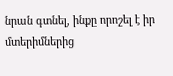նրան գտնել, ինքը որոշել է իր մտերիմներից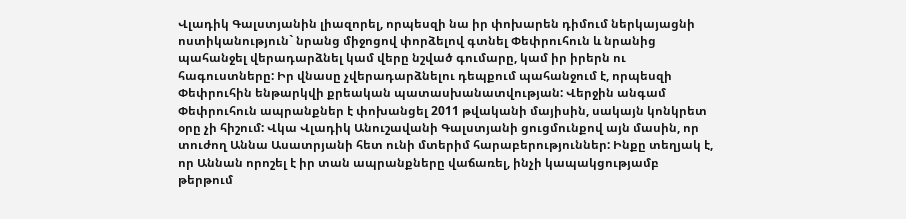Վլադիկ Գալստյանին լիազորել, որպեսզի նա իր փոխարեն դիմում ներկայացնի ոստիկանություն` նրանց միջոցով փորձելով գտնել Փեփրուհուն և նրանից պահանջել վերադարձնել կամ վերը նշված գումարը, կամ իր իրերն ու հագուստները: Իր վնասը չվերադարձնելու դեպքում պահանջում է, որպեսզի Փեփրուհին ենթարկվի քրեական պատասխանատվության: Վերջին անգամ Փեփրուհուն ապրանքներ է փոխանցել 2011 թվականի մայիսին, սակայն կոնկրետ օրը չի հիշում: Վկա Վլադիկ Անուշավանի Գալստյանի ցուցմունքով այն մասին, որ տուժող Աննա Ասատրյանի հետ ունի մտերիմ հարաբերություններ: Ինքը տեղյակ է, որ Աննան որոշել է իր տան ապրանքները վաճառել, ինչի կապակցությամբ թերթում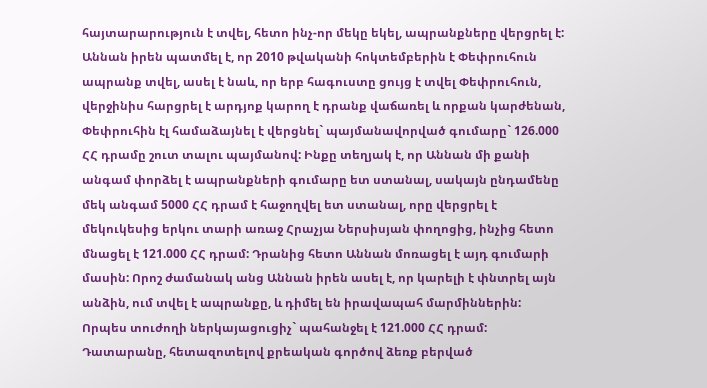հայտարարություն է տվել, հետո ինչ-որ մեկը եկել, ապրանքները վերցրել է: Աննան իրեն պատմել է, որ 2010 թվականի հոկտեմբերին է Փեփրուհուն ապրանք տվել, ասել է նաև, որ երբ հագուստը ցույց է տվել Փեփրուհուն, վերջինիս հարցրել է արդյոք կարող է դրանք վաճառել և որքան կարժենան, Փեփրուհին էլ համաձայնել է վերցնել` պայմանավորված գումարը` 126.000 ՀՀ դրամը շուտ տալու պայմանով: Ինքը տեղյակ է, որ Աննան մի քանի անգամ փորձել է ապրանքների գումարը ետ ստանալ, սակայն ընդամենը մեկ անգամ 5000 ՀՀ դրամ է հաջողվել ետ ստանալ, որը վերցրել է մեկուկեսից երկու տարի առաջ Հրաչյա Ներսիսյան փողոցից, ինչից հետո մնացել է 121.000 ՀՀ դրամ: Դրանից հետո Աննան մոռացել է այդ գումարի մասին: Որոշ ժամանակ անց Աննան իրեն ասել է, որ կարելի է փնտրել այն անձին, ում տվել է ապրանքը, և դիմել են իրավապահ մարմիններին: Որպես տուժողի ներկայացուցիչ` պահանջել է 121.000 ՀՀ դրամ: Դատարանը, հետազոտելով քրեական գործով ձեռք բերված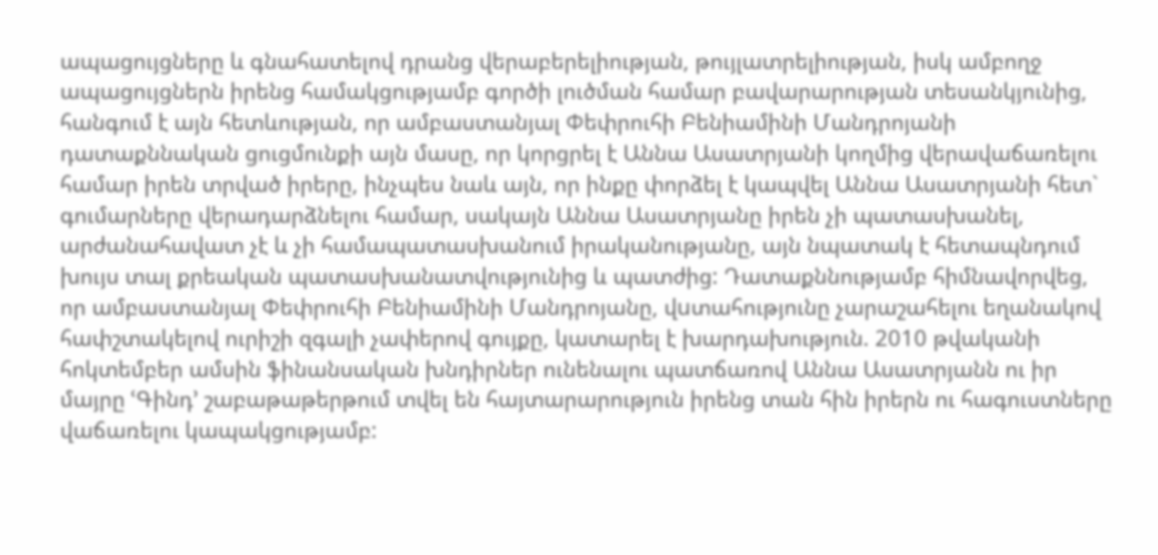ապացույցները և գնահատելով դրանց վերաբերելիության, թույլատրելիության, իսկ ամբողջ ապացույցներն իրենց համակցությամբ գործի լուծման համար բավարարության տեսանկյունից, հանգում է այն հետևության, որ ամբաստանյալ Փեփրուհի Բենիամինի Մանդրոյանի դատաքննական ցուցմունքի այն մասը, որ կորցրել է Աննա Ասատրյանի կողմից վերավաճառելու համար իրեն տրված իրերը, ինչպես նաև այն, որ ինքը փորձել է կապվել Աննա Ասատրյանի հետ` գումարները վերադարձնելու համար, սակայն Աննա Ասատրյանը իրեն չի պատասխանել, արժանահավատ չէ և չի համապատասխանում իրականությանը, այն նպատակ է հետապնդում խույս տալ քրեական պատասխանատվությունից և պատժից: Դատաքննությամբ հիմնավորվեց, որ ամբաստանյալ Փեփրուհի Բենիամինի Մանդրոյանը, վuտահությունը չարաշահելու եղանակով հափշտակելով ուրիշի զգալի չափերով գույքը, կատարել է խարդախություն. 2010 թվականի հոկտեմբեր ամսին ֆինանսական խնդիրներ ունենալու պատճառով Աննա Ասատրյանն ու իր մայրը ՙԳինդ՚ շաբաթաթերթում տվել են հայտարարություն իրենց տան հին իրերն ու հագուստները վաճառելու կապակցությամբ: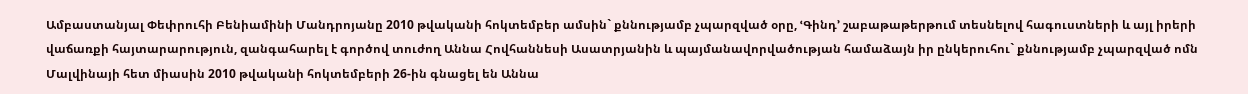Ամբաստանյալ Փեփրուհի Բենիամինի Մանդրոյանը 2010 թվականի հոկտեմբեր ամսին` քննությամբ չպարզված օրը, ՙԳինդ՚ շաբաթաթերթում տեսնելով հագուստների և այլ իրերի վաճառքի հայտարարություն, զանգահարել է գործով տուժող Աննա Հովհաննեսի Ասատրյանին և պայմանավորվածության համաձայն իր ընկերուհու` քննությամբ չպարզված ոմն Մալվինայի հետ միասին 2010 թվականի հոկտեմբերի 26-ին գնացել են Աննա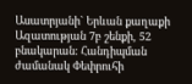Ասատրյանի` Երևան քաղաքի Ազատության 7բ շենքի, 52 բնակարան: Հանդիպման ժամանակ Փեփրուհի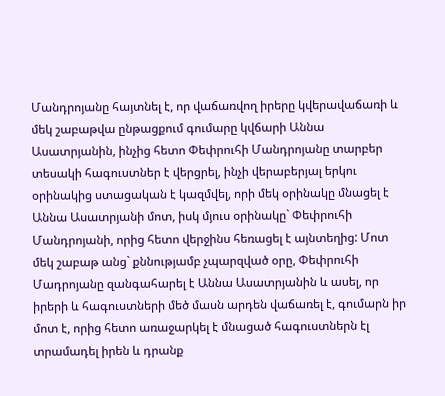Մանդրոյանը հայտնել է, որ վաճառվող իրերը կվերավաճառի և մեկ շաբաթվա ընթացքում գումարը կվճարի Աննա Ասատրյանին, ինչից հետո Փեփրուհի Մանդրոյանը տարբեր տեսակի հագուստներ է վերցրել, ինչի վերաբերյալ երկու օրինակից ստացական է կազմվել, որի մեկ օրինակը մնացել է Աննա Ասատրյանի մոտ, իսկ մյուս օրինակը` Փեփրուհի Մանդրոյանի, որից հետո վերջինս հեռացել է այնտեղից: Մոտ մեկ շաբաթ անց` քննությամբ չպարզված օրը, Փեփրուհի Մադրոյանը զանգահարել է Աննա Ասատրյանին և ասել, որ իրերի և հագուստների մեծ մասն արդեն վաճառել է, գումարն իր մոտ է, որից հետո առաջարկել է մնացած հագուստներն էլ տրամադել իրեն և դրանք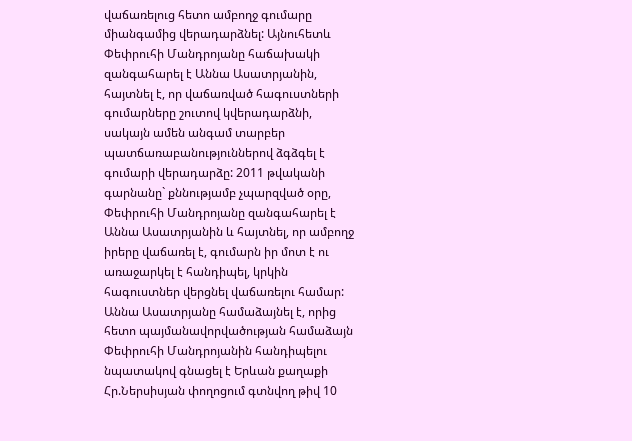վաճառելուց հետո ամբողջ գումարը միանգամից վերադարձնել: Այնուհետև Փեփրուհի Մանդրոյանը հաճախակի զանգահարել է Աննա Ասատրյանին, հայտնել է, որ վաճառված հագուստների գումարները շուտով կվերադարձնի, սակայն ամեն անգամ տարբեր պատճառաբանություններով ձգձգել է գումարի վերադարձը: 2011 թվականի գարնանը` քննությամբ չպարզված օրը, Փեփրուհի Մանդրոյանը զանգահարել է Աննա Ասատրյանին և հայտնել, որ ամբողջ իրերը վաճառել է, գումարն իր մոտ է ու առաջարկել է հանդիպել, կրկին հագուստներ վերցնել վաճառելու համար: Աննա Ասատրյանը համաձայնել է, որից հետո պայմանավորվածության համաձայն Փեփրուհի Մանդրոյանին հանդիպելու նպատակով գնացել է Երևան քաղաքի Հր.Ներսիսյան փողոցում գտնվող թիվ 10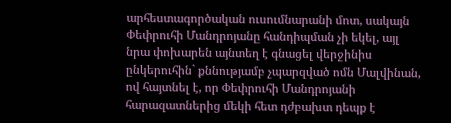արհեստագործական ուսումնարանի մոտ, սակայն Փեփրուհի Մանդրոյանը հանդիպման չի եկել, այլ նրա փոխարեն այնտեղ է գնացել վերջինիս ընկերուհին` քննությամբ չպարզված ոմն Մալվինան, ով հայտնել է, որ Փեփրուհի Մանդրոյանի հարազատներից մեկի հետ դժբախտ դեպք է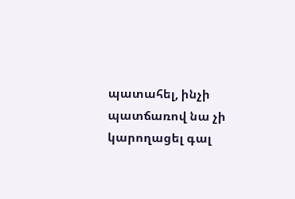պատահել, ինչի պատճառով նա չի կարողացել գալ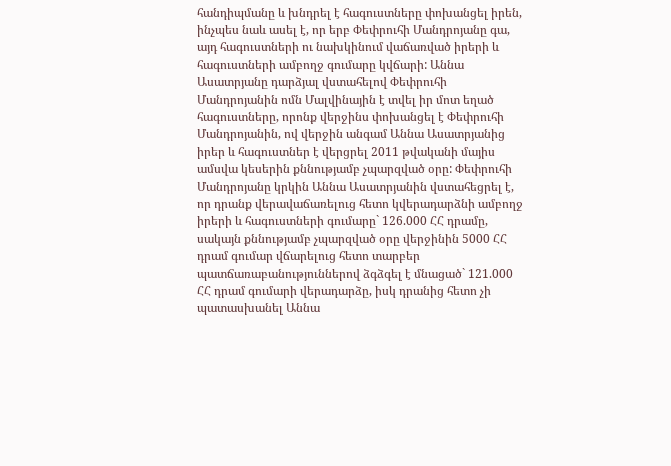հանդիպմանը և խնդրել է հագուստները փոխանցել իրեն, ինչպես նաև ասել է, որ երբ Փեփրուհի Մանդրոյանը գա, այդ հագուստների ու նախկինում վաճառված իրերի և հագուստների ամբողջ գումարը կվճարի: Աննա Ասատրյանը դարձյալ վստահելով Փեփրուհի Մանդրոյանին ոմն Մալվինային է տվել իր մոտ եղած հագուստները, որոնք վերջինս փոխանցել է Փեփրուհի Մանդրոյանին, ով վերջին անգամ Աննա Ասատրյանից իրեր և հագուստներ է վերցրել 2011 թվականի մայիս ամսվա կեսերին քննությամբ չպարզված օրը: Փեփրուհի Մանդրոյանը կրկին Աննա Ասատրյանին վստահեցրել է, որ դրանք վերավաճառելուց հետո կվերադարձնի ամբողջ իրերի և հագուստների գումարը` 126.000 ՀՀ դրամը, սակայն քննությամբ չպարզված օրը վերջինին 5000 ՀՀ դրամ գումար վճարելուց հետո տարբեր պատճառաբանություններով ձգձգել է մնացած` 121.000 ՀՀ դրամ գումարի վերադարձը, իսկ դրանից հետո չի պատասխանել Աննա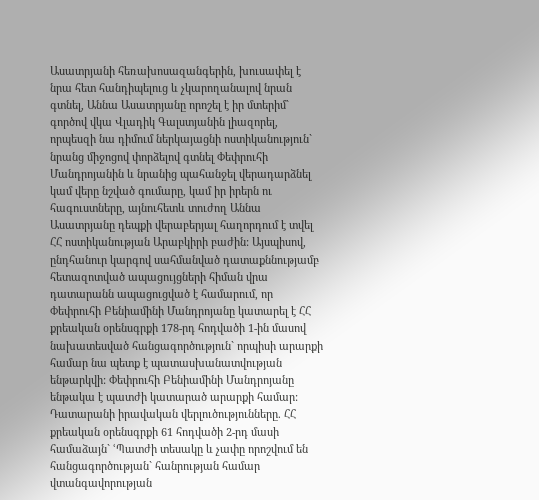Ասատրյանի հեռախոսազանգերին, խուսափել է նրա հետ հանդիպելուց և չկարողանալով նրան գտնել, Աննա Ասատրյանը որոշել է իր մտերիմ` գործով վկա Վլադիկ Գալստյանին լիազորել, որպեսզի նա դիմում ներկայացնի ոստիկանություն` նրանց միջոցով փորձելով գտնել Փեփրուհի Մանդրոյանին և նրանից պահանջել վերադարձնել կամ վերը նշված գումարը, կամ իր իրերն ու հագուստները, այնուհետև տուժող Աննա Ասատրյանը դեպքի վերաբերյալ հաղորդում է տվել ՀՀ ոստիկանության Արաբկիրի բաժին: Այսպիսով, ընդհանուր կարգով սահմանված դատաքննությամբ հետազոտված ապացույցների հիման վրա դատարանն ապացուցված է համարում, որ Փեփրուհի Բենիամինի Մանդրոյանը կատարել է ՀՀ քրեական օրենսգրքի 178-րդ հոդվածի 1-ին մասով նախատեսված հանցագործություն` որպիսի արարքի համար նա պետք է պատասխանատվության ենթարկվի: Փեփրուհի Բենիամինի Մանդրոյանը ենթակա է պատժի կատարած արարքի համար: Դատարանի իրավական վերլուծությունները. ՀՀ քրեական օրենսգրքի 61 հոդվածի 2-րդ մասի համաձայն` ՙՊատժի տեսակը և չափը որոշվում են հանցագործության` հանրության համար վտանգավորության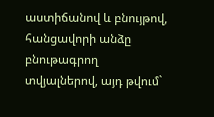աստիճանով և բնույթով, հանցավորի անձը բնութագրող տվյալներով, այդ թվում`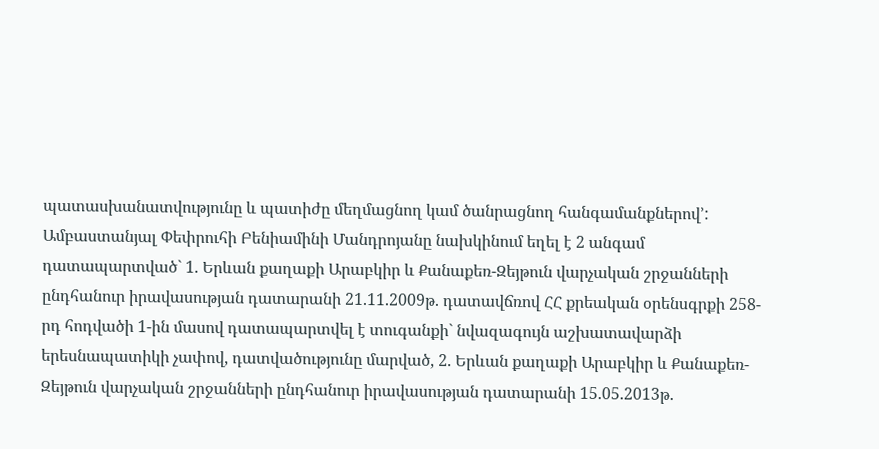պատասխանատվությունը և պատիժը մեղմացնող կամ ծանրացնող հանգամանքներով՚: Ամբաստանյալ Փեփրուհի Բենիամինի Մանդրոյանը նախկինում եղել է 2 անգամ դատապարտված` 1. Երևան քաղաքի Արաբկիր և Քանաքեռ-Զեյթուն վարչական շրջանների ընդհանուր իրավասության դատարանի 21.11.2009թ. դատավճռով ՀՀ քրեական օրենսգրքի 258-րդ հոդվածի 1-ին մասով դատապարտվել է տուգանքի` նվազագույն աշխատավարձի երեսնապատիկի չափով, դատվածությունը մարված, 2. Երևան քաղաքի Արաբկիր և Քանաքեռ-Զեյթուն վարչական շրջանների ընդհանուր իրավասության դատարանի 15.05.2013թ.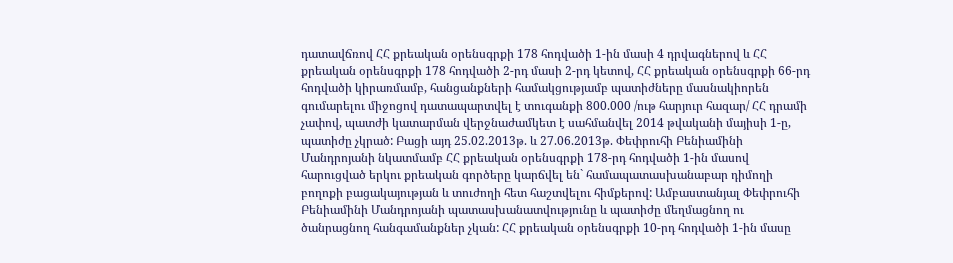դատավճռով ՀՀ քրեական օրենսգրքի 178 հոդվածի 1-ին մասի 4 դրվագներով և ՀՀ քրեական օրենսգրքի 178 հոդվածի 2-րդ մասի 2-րդ կետով, ՀՀ քրեական օրենսգրքի 66-րդ հոդվածի կիրառմամբ, հանցանքների համակցությամբ պատիժները մասնակիորեն գումարելու միջոցով դատապարտվել է տուգանքի 800.000 /ութ հարյուր հազար/ ՀՀ դրամի չափով, պատժի կատարման վերջնաժամկետ է սահմանվել 2014 թվականի մայիսի 1-ը, պատիժը չկրած: Բացի այդ 25.02.2013թ. և 27.06.2013թ. Փեփրուհի Բենիամինի Մանդրոյանի նկատմամբ ՀՀ քրեական օրենսգրքի 178-րդ հոդվածի 1-ին մասով հարուցված երկու քրեական գործերը կարճվել են` համապատասխանաբար դիմողի բողոքի բացակայության և տուժողի հետ հաշտվելու հիմքերով: Ամբաստանյալ Փեփրուհի Բենիամինի Մանդրոյանի պատասխանատվությունը և պատիժը մեղմացնող ու ծանրացնող հանգամանքներ չկան: ՀՀ քրեական օրենսգրքի 10-րդ հոդվածի 1-ին մասը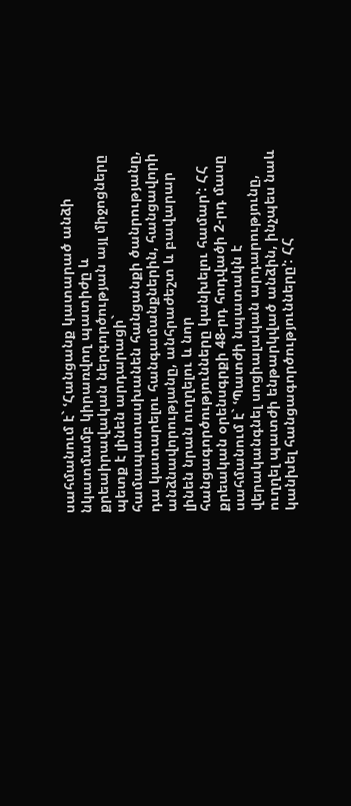սահմանում է` ՙՀանցանք կատարած անձի նկատմամբ կիրառվող պատիժը և քրեաիրավական ներգործության այլ միջոցները պետք է լինեն արդարացի` համապատասխանեն հանցանքի ծանրությանը, դա կատարելու հանգամանքներին, հանցավորի անձնավորությանը, անհրաժեշտ և բավարար լինեն նրան ուղղելու և նոր հանցագործությունները կանխելու համար՚: ՀՀ քրեական օրենսգրքի 48-րդ հոդվածի 2-րդ մասը սահմանում է` ՙՊատժի նպատակն է վերականգնել սոցիալական արդարությունը, ուղղել պատժի ենթարկված անձին, ինչպես նաև կանխել հանցագործությունները՚: ՀՀ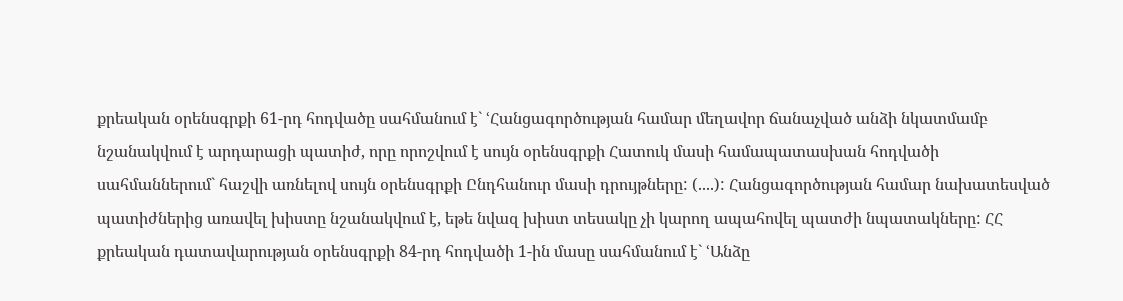քրեական օրենսգրքի 61-րդ հոդվածը սահմանում է` ՙՀանցագործության համար մեղավոր ճանաչված անձի նկատմամբ նշանակվում է արդարացի պատիժ, որը որոշվում է սույն օրենսգրքի Հատուկ մասի համապատասխան հոդվածի սահմաններում` հաշվի առնելով սույն օրենսգրքի Ընդհանուր մասի դրույթները: (....): Հանցագործության համար նախատեսված պատիժներից առավել խիստը նշանակվում է, եթե նվազ խիստ տեսակը չի կարող ապահովել պատժի նպատակները: ՀՀ քրեական դատավարության օրենսգրքի 84-րդ հոդվածի 1-ին մասը սահմանում է` ՙԱնձը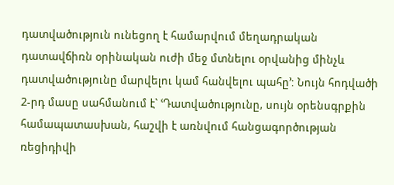դատվածություն ունեցող է համարվում մեղադրական դատավճիռն օրինական ուժի մեջ մտնելու օրվանից մինչև դատվածությունը մարվելու կամ հանվելու պահը՚: Նույն հոդվածի 2-րդ մասը սահմանում է` ՙԴատվածությունը, սույն օրենսգրքին համապատասխան, հաշվի է առնվում հանցագործության ռեցիդիվի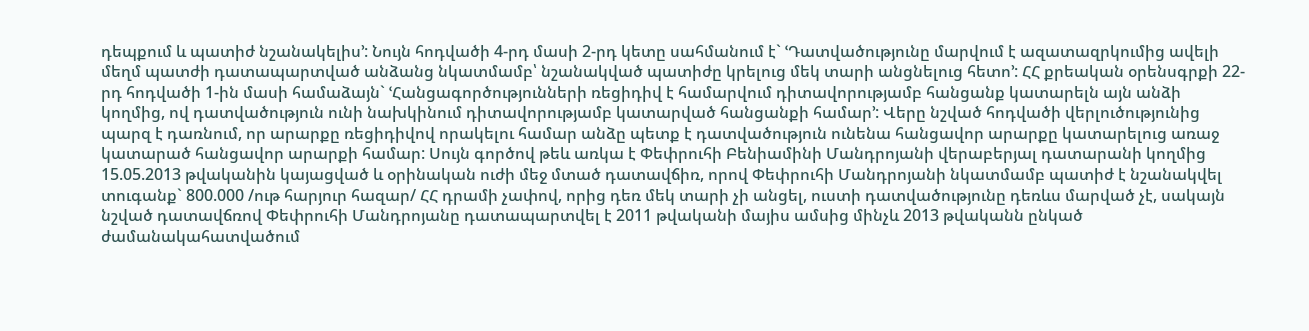դեպքում և պատիժ նշանակելիս՚: Նույն հոդվածի 4-րդ մասի 2-րդ կետը սահմանում է` ՙԴատվածությունը մարվում է ազատազրկումից ավելի մեղմ պատժի դատապարտված անձանց նկատմամբ՝ նշանակված պատիժը կրելուց մեկ տարի անցնելուց հետո՚: ՀՀ քրեական օրենսգրքի 22-րդ հոդվածի 1-ին մասի համաձայն` ՙՀանցագործությունների ռեցիդիվ է համարվում դիտավորությամբ հանցանք կատարելն այն անձի կողմից, ով դատվածություն ունի նախկինում դիտավորությամբ կատարված հանցանքի համար՚: Վերը նշված հոդվածի վերլուծությունից պարզ է դառնում, որ արարքը ռեցիդիվով որակելու համար անձը պետք է դատվածություն ունենա հանցավոր արարքը կատարելուց առաջ կատարած հանցավոր արարքի համար: Սույն գործով թեև առկա է Փեփրուհի Բենիամինի Մանդրոյանի վերաբերյալ դատարանի կողմից 15.05.2013 թվականին կայացված և օրինական ուժի մեջ մտած դատավճիռ, որով Փեփրուհի Մանդրոյանի նկատմամբ պատիժ է նշանակվել տուգանք` 800.000 /ութ հարյուր հազար/ ՀՀ դրամի չափով, որից դեռ մեկ տարի չի անցել, ուստի դատվածությունը դեռևս մարված չէ, սակայն նշված դատավճռով Փեփրուհի Մանդրոյանը դատապարտվել է 2011 թվականի մայիս ամսից մինչև 2013 թվականն ընկած ժամանակահատվածում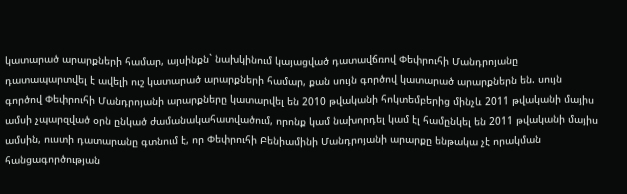կատարած արարքների համար, այսինքն` նախկինում կայացված դատավճռով Փեփրուհի Մանդրոյանը դատապարտվել է ավելի ուշ կատարած արարքների համար, քան սույն գործով կատարած արարքներն են. սույն գործով Փեփրուհի Մանդրոյանի արարքները կատարվել են 2010 թվականի հոկտեմբերից մինչև 2011 թվականի մայիս ամսի չպարզված օրն ընկած ժամանակահատվածում, որոնք կամ նախորդել կամ էլ համընկել են 2011 թվականի մայիս ամսին, ուստի դատարանը գտնում է, որ Փեփրուհի Բենիամինի Մանդրոյանի արարքը ենթակա չէ որակման հանցագործության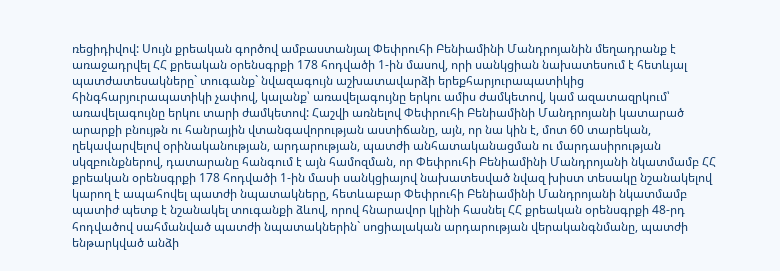ռեցիդիվով: Սույն քրեական գործով ամբաստանյալ Փեփրուհի Բենիամինի Մանդրոյանին մեղադրանք է առաջադրվել ՀՀ քրեական օրենսգրքի 178 հոդվածի 1-ին մասով, որի սանկցիան նախատեսում է հետևյալ պատժատեսակները` տուգանք` նվազագույն աշխատավարձի երեքհարյուրապատիկից հինգհարյուրապատիկի չափով, կալանք՝ առավելագույնը երկու ամիս ժամկետով, կամ ազատազրկում՝ առավելագույնը երկու տարի ժամկետով: Հաշվի առնելով Փեփրուհի Բենիամինի Մանդրոյանի կատարած արարքի բնույթն ու հանրային վտանգավորության աստիճանը, այն, որ նա կին է, մոտ 60 տարեկան, ղեկավարվելով օրինականության, արդարության, պատժի անհատականացման ու մարդասիրության սկզբունքներով, դատարանը հանգում է այն համոզման, որ Փեփրուհի Բենիամինի Մանդրոյանի նկատմամբ ՀՀ քրեական օրենսգրքի 178 հոդվածի 1-ին մասի սանկցիայով նախատեսված նվազ խիստ տեսակը նշանակելով կարող է ապահովել պատժի նպատակները, հետևաբար Փեփրուհի Բենիամինի Մանդրոյանի նկատմամբ պատիժ պետք է նշանակել տուգանքի ձևով, որով հնարավոր կլինի հասնել ՀՀ քրեական օրենսգրքի 48-րդ հոդվածով սահմանված պատժի նպատակներին` սոցիալական արդարության վերականգնմանը, պատժի ենթարկված անձի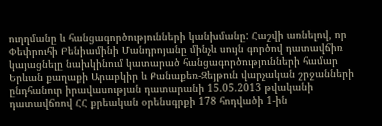ուղղմանը և հանցագործությունների կանխմանը: Հաշվի առնելով, որ Փեփրուհի Բենիամինի Մանդրոյանը մինչև սույն գործով դատավճիռ կայացնելը նախկինում կատարած հանցագործությունների համար Երևան քաղաքի Արաբկիր և Քանաքեռ-Զեյթուն վարչական շրջանների ընդհանուր իրավասության դատարանի 15.05.2013 թվականի դատավճռով ՀՀ քրեական օրենսգրքի 178 հոդվածի 1-ին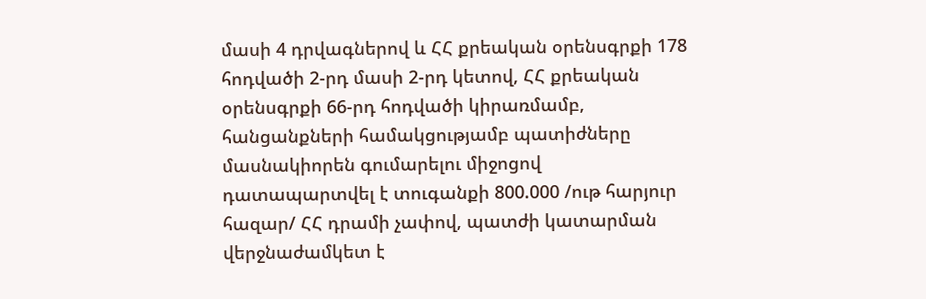մասի 4 դրվագներով և ՀՀ քրեական օրենսգրքի 178 հոդվածի 2-րդ մասի 2-րդ կետով, ՀՀ քրեական օրենսգրքի 66-րդ հոդվածի կիրառմամբ, հանցանքների համակցությամբ պատիժները մասնակիորեն գումարելու միջոցով դատապարտվել է տուգանքի 800.000 /ութ հարյուր հազար/ ՀՀ դրամի չափով, պատժի կատարման վերջնաժամկետ է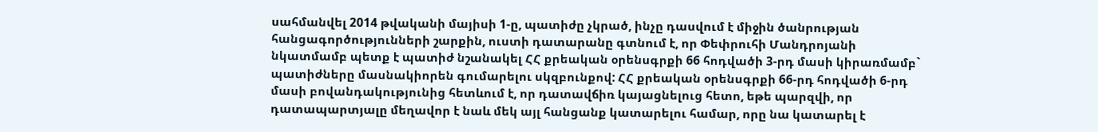սահմանվել 2014 թվականի մայիսի 1-ը, պատիժը չկրած, ինչը դասվում է միջին ծանրության հանցագործությունների շարքին, ուստի դատարանը գտնում է, որ Փեփրուհի Մանդրոյանի նկատմամբ պետք է պատիժ նշանակել ՀՀ քրեական օրենսգրքի 66 հոդվածի 3-րդ մասի կիրառմամբ` պատիժները մասնակիորեն գումարելու սկզբունքով: ՀՀ քրեական օրենսգրքի 66-րդ հոդվածի 6-րդ մասի բովանդակությունից հետևում է, որ դատավճիռ կայացնելուց հետո, եթե պարզվի, որ դատապարտյալը մեղավոր է նաև մեկ այլ հանցանք կատարելու համար, որը նա կատարել է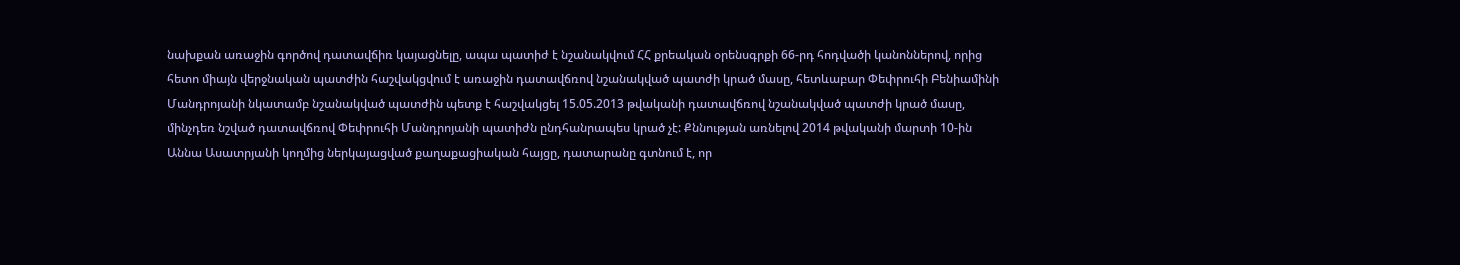նախքան առաջին գործով դատավճիռ կայացնելը, ապա պատիժ է նշանակվում ՀՀ քրեական օրենսգրքի 66-րդ հոդվածի կանոններով, որից հետո միայն վերջնական պատժին հաշվակցվում է առաջին դատավճռով նշանակված պատժի կրած մասը, հետևաբար Փեփրուհի Բենիամինի Մանդրոյանի նկատամբ նշանակված պատժին պետք է հաշվակցել 15.05.2013 թվականի դատավճռով նշանակված պատժի կրած մասը, մինչդեռ նշված դատավճռով Փեփրուհի Մանդրոյանի պատիժն ընդհանրապես կրած չէ: Քննության առնելով 2014 թվականի մարտի 10-ին Աննա Ասատրյանի կողմից ներկայացված քաղաքացիական հայցը, դատարանը գտնում է, որ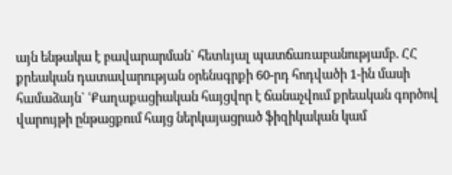այն ենթակա է բավարարման` հետևյալ պատճառաբանությամբ. ՀՀ քրեական դատավարության օրենսգրքի 60-րդ հոդվածի 1-ին մասի համաձայն` ՙՔաղաքացիական հայցվոր է ճանաչվում քրեական գործով վարույթի ընթացքում հայց ներկայացրած ֆիզիկական կամ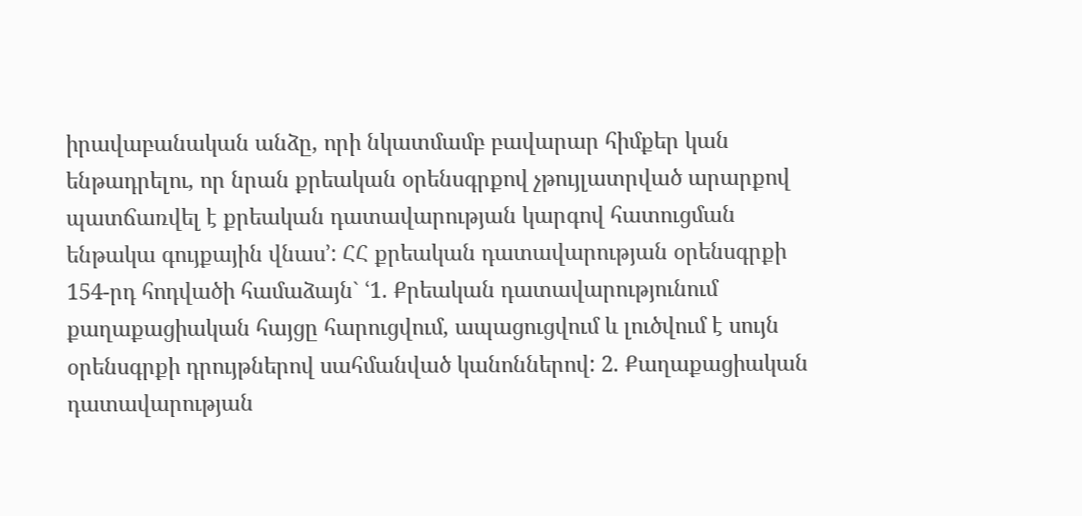իրավաբանական անձը, որի նկատմամբ բավարար հիմքեր կան ենթադրելու, որ նրան քրեական օրենսգրքով չթույլատրված արարքով պատճառվել է քրեական դատավարության կարգով հատուցման ենթակա գույքային վնաս՚: ՀՀ քրեական դատավարության օրենսգրքի 154-րդ հոդվածի համաձայն` ՙ1. Քրեական դատավարությունում քաղաքացիական հայցը հարուցվում, ապացուցվում և լուծվում է սույն օրենսգրքի դրույթներով սահմանված կանոններով: 2. Քաղաքացիական դատավարության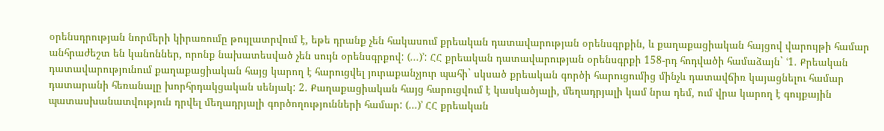օրենսդրության նորմերի կիրառումը թույլատրվում է, եթե դրանք չեն հակասում քրեական դատավարության օրենսգրքին, և քաղաքացիական հայցով վարույթի համար անհրաժեշտ են կանոններ, որոնք նախատեսված չեն սույն օրենսգրքով: (...)՚: ՀՀ քրեական դատավարության օրենսգրքի 158-րդ հոդվածի համաձայն` ՙ1. Քրեական դատավարությունում քաղաքացիական հայց կարող է հարուցվել յուրաքանչյուր պահի` սկսած քրեական գործի հարուցումից մինչև դատավճիռ կայացնելու համար դատարանի հեռանալը խորհրդակցական սենյակ: 2. Քաղաքացիական հայց հարուցվում է կասկածյալի, մեղադրյալի կամ նրա դեմ, ում վրա կարող է գույքային պատասխանատվություն դրվել մեղադրյալի գործողությունների համար: (…)՚ ՀՀ քրեական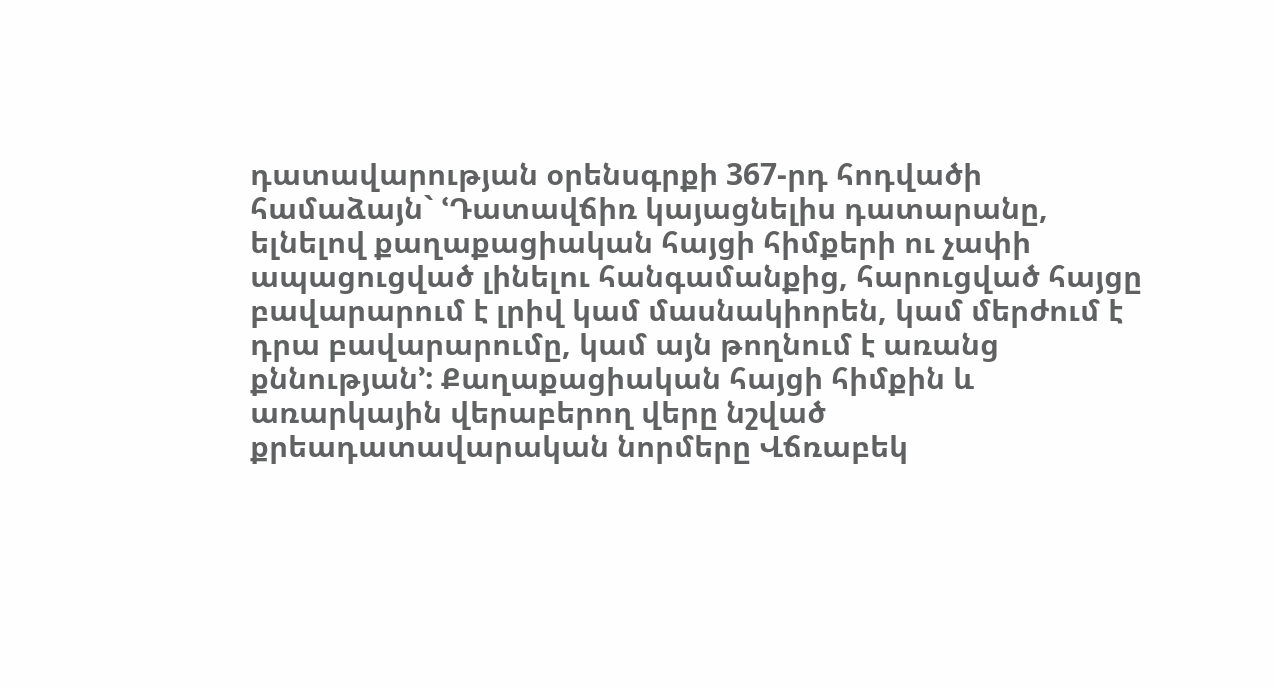դատավարության օրենսգրքի 367-րդ հոդվածի համաձայն` ՙԴատավճիռ կայացնելիս դատարանը, ելնելով քաղաքացիական հայցի հիմքերի ու չափի ապացուցված լինելու հանգամանքից, հարուցված հայցը բավարարում է լրիվ կամ մասնակիորեն, կամ մերժում է դրա բավարարումը, կամ այն թողնում է առանց քննության՚: Քաղաքացիական հայցի հիմքին և առարկային վերաբերող վերը նշված քրեադատավարական նորմերը Վճռաբեկ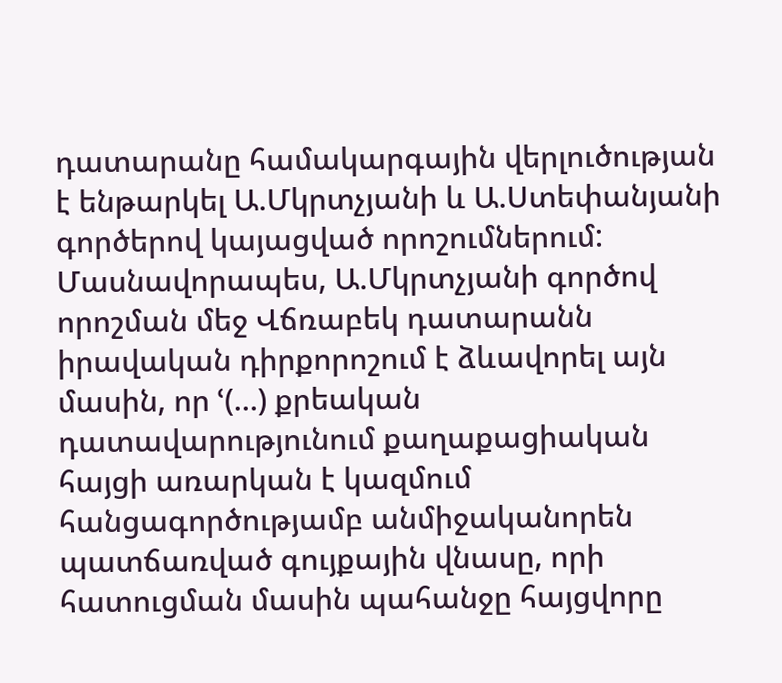դատարանը համակարգային վերլուծության է ենթարկել Ա.Մկրտչյանի և Ա.Ստեփանյանի գործերով կայացված որոշումներում: Մասնավորապես, Ա.Մկրտչյանի գործով որոշման մեջ Վճռաբեկ դատարանն իրավական դիրքորոշում է ձևավորել այն մասին, որ ՙ(…) քրեական դատավարությունում քաղաքացիական հայցի առարկան է կազմում հանցագործությամբ անմիջականորեն պատճառված գույքային վնասը, որի հատուցման մասին պահանջը հայցվորը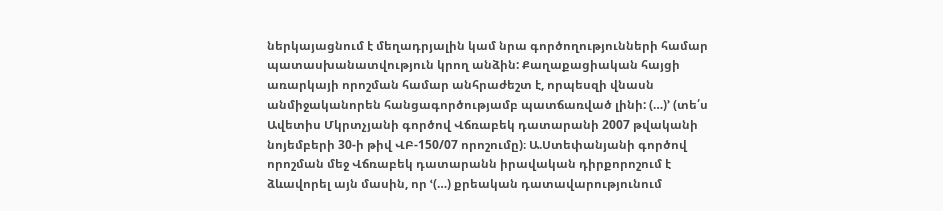ներկայացնում է մեղադրյալին կամ նրա գործողությունների համար պատասխանատվություն կրող անձին: Քաղաքացիական հայցի առարկայի որոշման համար անհրաժեշտ է, որպեսզի վնասն անմիջականորեն հանցագործությամբ պատճառված լինի: (…)՚ (տե՛ս Ավետիս Մկրտչյանի գործով Վճռաբեկ դատարանի 2007 թվականի նոյեմբերի 30-ի թիվ ՎԲ-150/07 որոշումը)։ Ա.Ստեփանյանի գործով որոշման մեջ Վճռաբեկ դատարանն իրավական դիրքորոշում է ձևավորել այն մասին, որ ՙ(…) քրեական դատավարությունում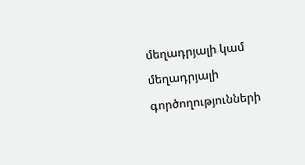մեղադրյալի կամ մեղադրյալի գործողությունների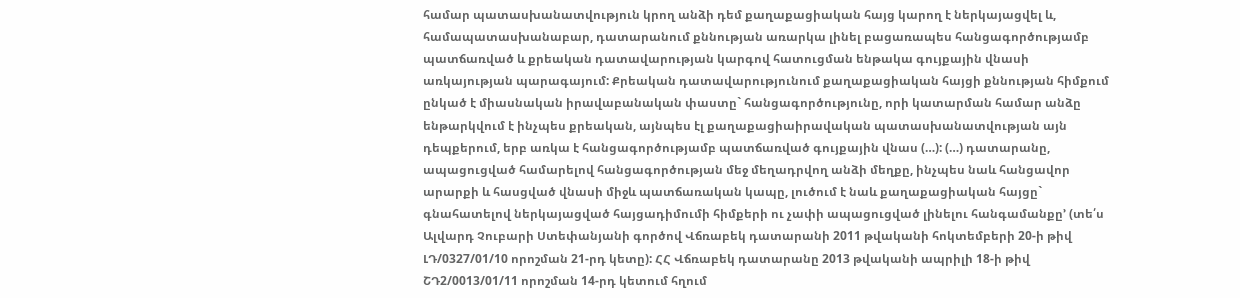համար պատասխանատվություն կրող անձի դեմ քաղաքացիական հայց կարող է ներկայացվել և, համապատասխանաբար, դատարանում քննության առարկա լինել բացառապես հանցագործությամբ պատճառված և քրեական դատավարության կարգով հատուցման ենթակա գույքային վնասի առկայության պարագայում: Քրեական դատավարությունում քաղաքացիական հայցի քննության հիմքում ընկած է միասնական իրավաբանական փաստը` հանցագործությունը, որի կատարման համար անձը ենթարկվում է ինչպես քրեական, այնպես էլ քաղաքացիաիրավական պատասխանատվության այն դեպքերում, երբ առկա է հանցագործությամբ պատճառված գույքային վնաս (…): (…) դատարանը, ապացուցված համարելով հանցագործության մեջ մեղադրվող անձի մեղքը, ինչպես նաև հանցավոր արարքի և հասցված վնասի միջև պատճառական կապը, լուծում է նաև քաղաքացիական հայցը` գնահատելով ներկայացված հայցադիմումի հիմքերի ու չափի ապացուցված լինելու հանգամանքը՚ (տե՛ս Ալվարդ Չուբարի Ստեփանյանի գործով Վճռաբեկ դատարանի 2011 թվականի հոկտեմբերի 20-ի թիվ ԼԴ/0327/01/10 որոշման 21-րդ կետը): ՀՀ Վճռաբեկ դատարանը 2013 թվականի ապրիլի 18-ի թիվ ՇԴ2/0013/01/11 որոշման 14-րդ կետում հղում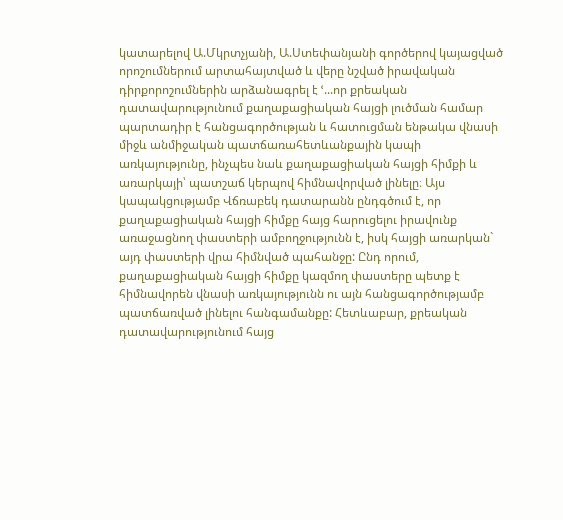կատարելով Ա.Մկրտչյանի, Ա.Ստեփանյանի գործերով կայացված որոշումներում արտահայտված և վերը նշված իրավական դիրքորոշումներին արձանագրել է ՙ...որ քրեական դատավարությունում քաղաքացիական հայցի լուծման համար պարտադիր է հանցագործության և հատուցման ենթակա վնասի միջև անմիջական պատճառահետևանքային կապի առկայությունը, ինչպես նաև քաղաքացիական հայցի հիմքի և առարկայի՝ պատշաճ կերպով հիմնավորված լինելը։ Այս կապակցությամբ Վճռաբեկ դատարանն ընդգծում է, որ քաղաքացիական հայցի հիմքը հայց հարուցելու իրավունք առաջացնող փաստերի ամբողջությունն է, իսկ հայցի առարկան` այդ փաստերի վրա հիմնված պահանջը: Ընդ որում, քաղաքացիական հայցի հիմքը կազմող փաստերը պետք է հիմնավորեն վնասի առկայությունն ու այն հանցագործությամբ պատճառված լինելու հանգամանքը: Հետևաբար, քրեական դատավարությունում հայց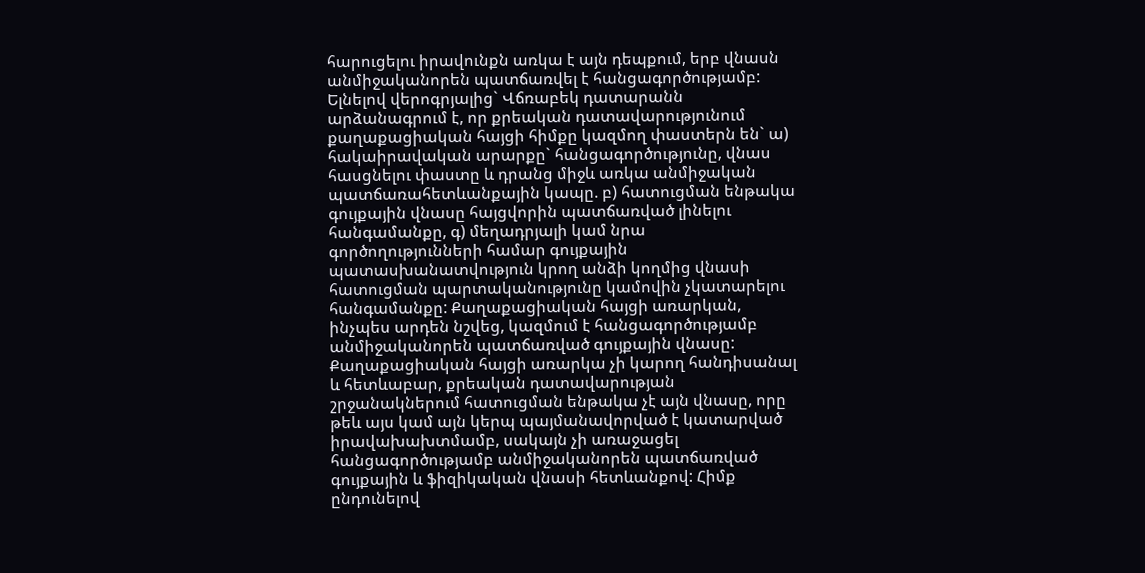հարուցելու իրավունքն առկա է այն դեպքում, երբ վնասն անմիջականորեն պատճառվել է հանցագործությամբ: Ելնելով վերոգրյալից` Վճռաբեկ դատարանն արձանագրում է, որ քրեական դատավարությունում քաղաքացիական հայցի հիմքը կազմող փաստերն են` ա) հակաիրավական արարքը` հանցագործությունը, վնաս հասցնելու փաստը և դրանց միջև առկա անմիջական պատճառահետևանքային կապը. բ) հատուցման ենթակա գույքային վնասը հայցվորին պատճառված լինելու հանգամանքը, գ) մեղադրյալի կամ նրա գործողությունների համար գույքային պատասխանատվություն կրող անձի կողմից վնասի հատուցման պարտականությունը կամովին չկատարելու հանգամանքը: Քաղաքացիական հայցի առարկան, ինչպես արդեն նշվեց, կազմում է հանցագործությամբ անմիջականորեն պատճառված գույքային վնասը: Քաղաքացիական հայցի առարկա չի կարող հանդիսանալ և հետևաբար, քրեական դատավարության շրջանակներում հատուցման ենթակա չէ այն վնասը, որը թեև այս կամ այն կերպ պայմանավորված է կատարված իրավախախտմամբ, սակայն չի առաջացել հանցագործությամբ անմիջականորեն պատճառված գույքային և ֆիզիկական վնասի հետևանքով: Հիմք ընդունելով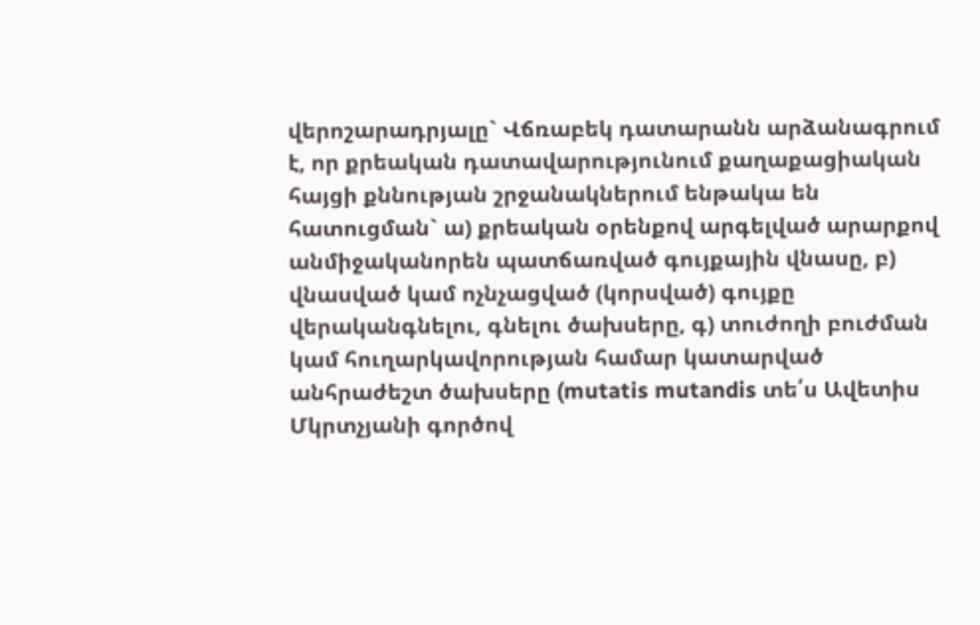վերոշարադրյալը` Վճռաբեկ դատարանն արձանագրում է, որ քրեական դատավարությունում քաղաքացիական հայցի քննության շրջանակներում ենթակա են հատուցման` ա) քրեական օրենքով արգելված արարքով անմիջականորեն պատճառված գույքային վնասը, բ) վնասված կամ ոչնչացված (կորսված) գույքը վերականգնելու, գնելու ծախսերը, գ) տուժողի բուժման կամ հուղարկավորության համար կատարված անհրաժեշտ ծախսերը (mutatis mutandis տե՛ս Ավետիս Մկրտչյանի գործով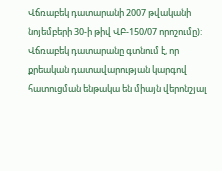Վճռաբեկ դատարանի 2007 թվականի նոյեմբերի 30-ի թիվ ՎԲ-150/07 որոշումը): Վճռաբեկ դատարանը գտնում է, որ քրեական դատավարության կարգով հատուցման ենթակա են միայն վերոնշյալ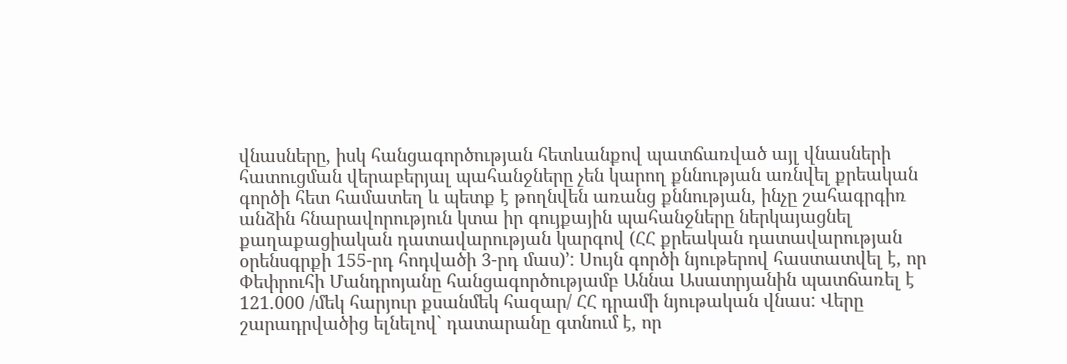վնասները, իսկ հանցագործության հետևանքով պատճառված այլ վնասների հատուցման վերաբերյալ պահանջները չեն կարող քննության առնվել քրեական գործի հետ համատեղ և պետք է թողնվեն առանց քննության, ինչը շահագրգիռ անձին հնարավորություն կտա իր գույքային պահանջները ներկայացնել քաղաքացիական դատավարության կարգով (ՀՀ քրեական դատավարության օրենսգրքի 155-րդ հոդվածի 3-րդ մաս)՚: Սույն գործի նյութերով հաստատվել է, որ Փեփրուհի Մանդրոյանը հանցագործությամբ Աննա Ասատրյանին պատճառել է 121.000 /մեկ հարյուր քսանմեկ հազար/ ՀՀ դրամի նյութական վնաս: Վերը շարադրվածից ելնելով` դատարանը գտնում է, որ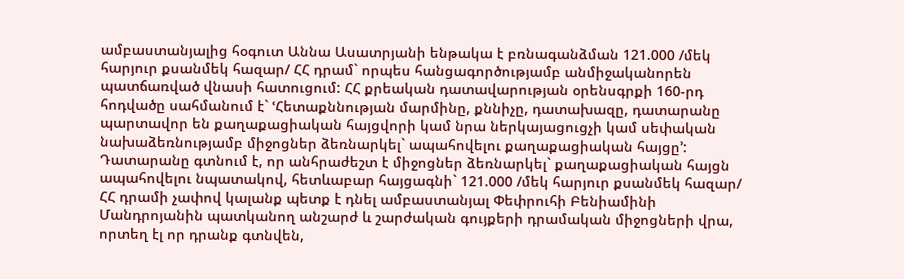ամբաստանյալից հօգուտ Աննա Ասատրյանի ենթակա է բռնագանձման 121.000 /մեկ հարյուր քսանմեկ հազար/ ՀՀ դրամ` որպես հանցագործությամբ անմիջականորեն պատճառված վնասի հատուցում: ՀՀ քրեական դատավարության օրենսգրքի 160-րդ հոդվածը սահմանում է` ՙՀետաքննության մարմինը, քննիչը, դատախազը, դատարանը պարտավոր են քաղաքացիական հայցվորի կամ նրա ներկայացուցչի կամ սեփական նախաձեռնությամբ միջոցներ ձեռնարկել` ապահովելու քաղաքացիական հայցը՚: Դատարանը գտնում է, որ անհրաժեշտ է միջոցներ ձեռնարկել` քաղաքացիական հայցն ապահովելու նպատակով, հետևաբար հայցագնի` 121.000 /մեկ հարյուր քսանմեկ հազար/ ՀՀ դրամի չափով կալանք պետք է դնել ամբաստանյալ Փեփրուհի Բենիամինի Մանդրոյանին պատկանող անշարժ և շարժական գույքերի դրամական միջոցների վրա, որտեղ էլ որ դրանք գտնվեն,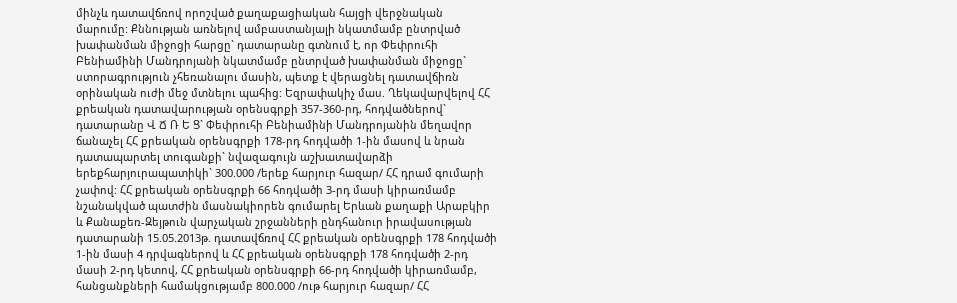մինչև դատավճռով որոշված քաղաքացիական հայցի վերջնական մարումը: Քննության առնելով ամբաստանյալի նկատմամբ ընտրված խափանման միջոցի հարցը` դատարանը գտնում է, որ Փեփրուհի Բենիամինի Մանդրոյանի նկատմամբ ընտրված խափանման միջոցը` ստորագրություն չհեռանալու մասին, պետք է վերացնել դատավճիռն օրինական ուժի մեջ մտնելու պահից: Եզրափակիչ մաս. Ղեկավարվելով ՀՀ քրեական դատավարության օրենսգրքի 357-360-րդ, հոդվածներով` դատարանը Վ Ճ Ռ Ե Ց` Փեփրուհի Բենիամինի Մանդրոյանին մեղավոր ճանաչել ՀՀ քրեական օրենսգրքի 178-րդ հոդվածի 1-ին մասով և նրան դատապարտել տուգանքի` նվազագույն աշխատավարձի երեքհարյուրապատիկի` 300.000 /երեք հարյուր հազար/ ՀՀ դրամ գումարի չափով: ՀՀ քրեական օրենսգրքի 66 հոդվածի 3-րդ մասի կիրառմամբ նշանակված պատժին մասնակիորեն գումարել Երևան քաղաքի Արաբկիր և Քանաքեռ-Զեյթուն վարչական շրջանների ընդհանուր իրավասության դատարանի 15.05.2013թ. դատավճռով ՀՀ քրեական օրենսգրքի 178 հոդվածի 1-ին մասի 4 դրվագներով և ՀՀ քրեական օրենսգրքի 178 հոդվածի 2-րդ մասի 2-րդ կետով, ՀՀ քրեական օրենսգրքի 66-րդ հոդվածի կիրառմամբ, հանցանքների համակցությամբ 800.000 /ութ հարյուր հազար/ ՀՀ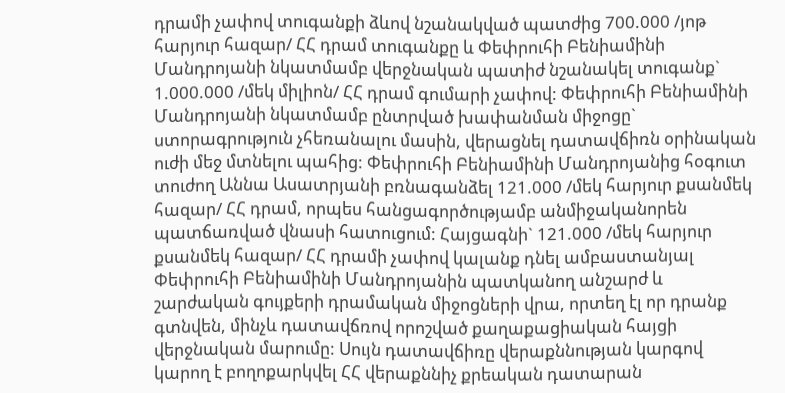դրամի չափով տուգանքի ձևով նշանակված պատժից 700.000 /յոթ հարյուր հազար/ ՀՀ դրամ տուգանքը և Փեփրուհի Բենիամինի Մանդրոյանի նկատմամբ վերջնական պատիժ նշանակել տուգանք` 1.000.000 /մեկ միլիոն/ ՀՀ դրամ գումարի չափով: Փեփրուհի Բենիամինի Մանդրոյանի նկատմամբ ընտրված խափանման միջոցը` ստորագրություն չհեռանալու մասին, վերացնել դատավճիռն օրինական ուժի մեջ մտնելու պահից: Փեփրուհի Բենիամինի Մանդրոյանից հօգուտ տուժող Աննա Ասատրյանի բռնագանձել 121.000 /մեկ հարյուր քսանմեկ հազար/ ՀՀ դրամ, որպես հանցագործությամբ անմիջականորեն պատճառված վնասի հատուցում: Հայցագնի` 121.000 /մեկ հարյուր քսանմեկ հազար/ ՀՀ դրամի չափով կալանք դնել ամբաստանյալ Փեփրուհի Բենիամինի Մանդրոյանին պատկանող անշարժ և շարժական գույքերի դրամական միջոցների վրա, որտեղ էլ որ դրանք գտնվեն, մինչև դատավճռով որոշված քաղաքացիական հայցի վերջնական մարումը: Սույն դատավճիռը վերաքննության կարգով կարող է բողոքարկվել ՀՀ վերաքննիչ քրեական դատարան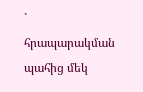` հրապարակման պահից մեկ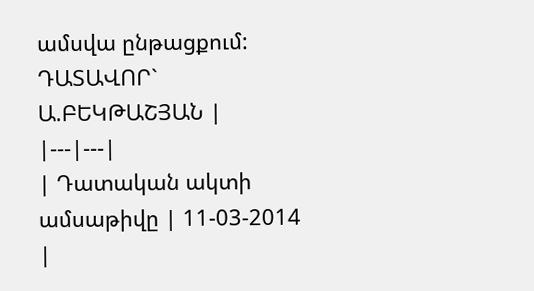ամսվա ընթացքում: ԴԱՏԱՎՈՐ` Ա.ԲԵԿԹԱՇՅԱՆ |
|---|---|
| Դատական ակտի ամսաթիվը | 11-03-2014 |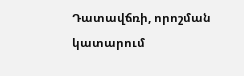Դատավճռի, որոշման կատարում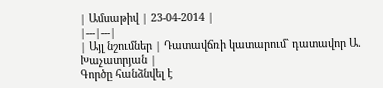| Ամսաթիվ | 23-04-2014 |
|---|---|
| Այլ նշումներ | Դատավճռի կատարում` դատավոր Ա. Խաչատրյան |
Գործը հանձնվել է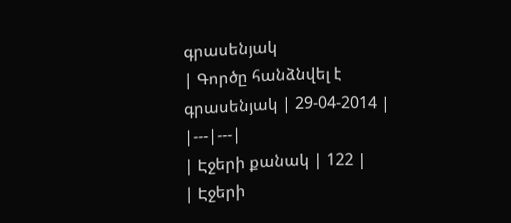գրասենյակ
| Գործը հանձնվել է գրասենյակ | 29-04-2014 |
|---|---|
| Էջերի քանակ | 122 |
| Էջերի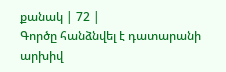քանակ | 72 |
Գործը հանձնվել է դատարանի արխիվ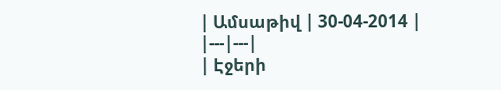| Ամսաթիվ | 30-04-2014 |
|---|---|
| Էջերի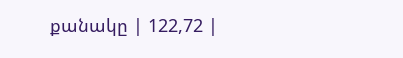քանակը | 122,72 |